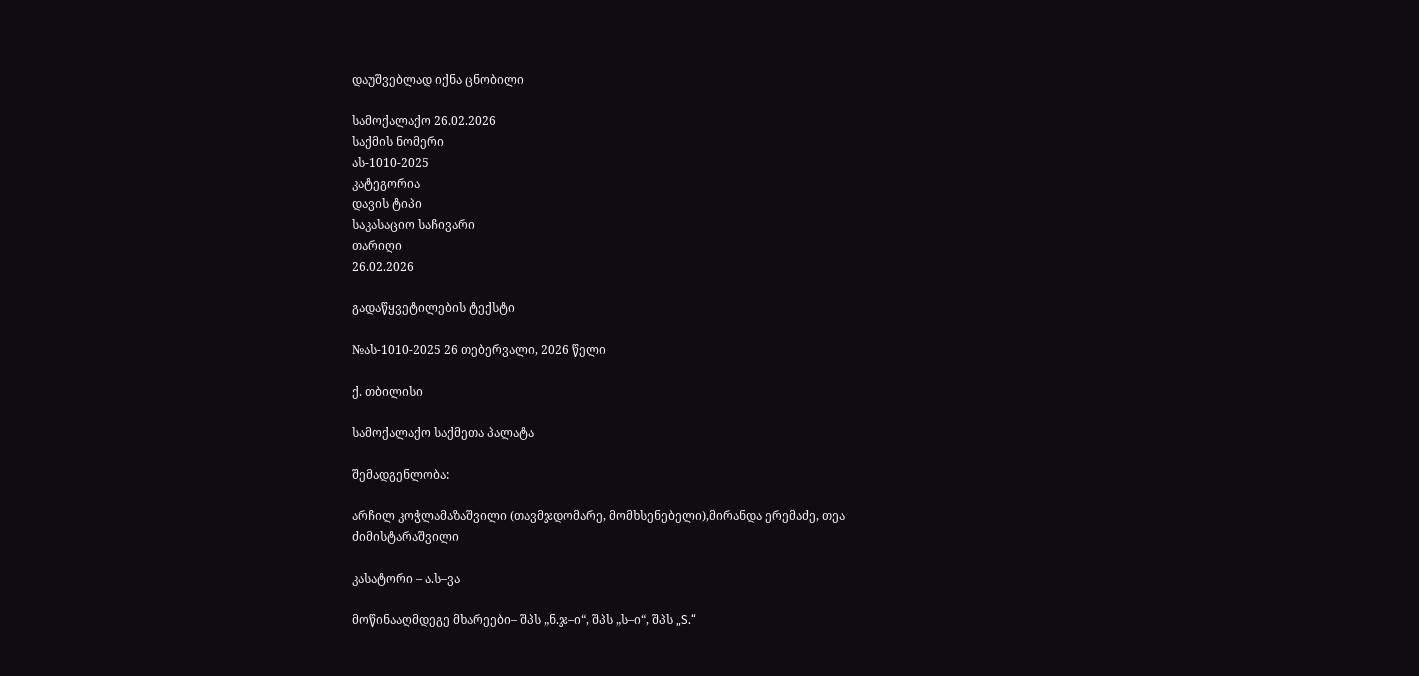დაუშვებლად იქნა ცნობილი

სამოქალაქო 26.02.2026
საქმის ნომერი
ას-1010-2025
კატეგორია
დავის ტიპი
საკასაციო საჩივარი
თარიღი
26.02.2026

გადაწყვეტილების ტექსტი

№ას-1010-2025 26 თებერვალი, 2026 წელი

ქ. თბილისი

სამოქალაქო საქმეთა პალატა

შემადგენლობა:

არჩილ კოჭლამაზაშვილი (თავმჯდომარე, მომხსენებელი),მირანდა ერემაძე, თეა ძიმისტარაშვილი

კასატორი – ა.ს–ვა

მოწინააღმდეგე მხარეები– შპს „ნ.ჯ–ი“, შპს „ს–ი“, შპს „S.“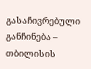გასაჩივრებული განჩინება – თბილისის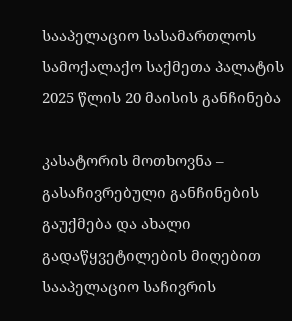სააპელაციო სასამართლოს სამოქალაქო საქმეთა პალატის 2025 წლის 20 მაისის განჩინება

კასატორის მოთხოვნა – გასაჩივრებული განჩინების გაუქმება და ახალი გადაწყვეტილების მიღებით სააპელაციო საჩივრის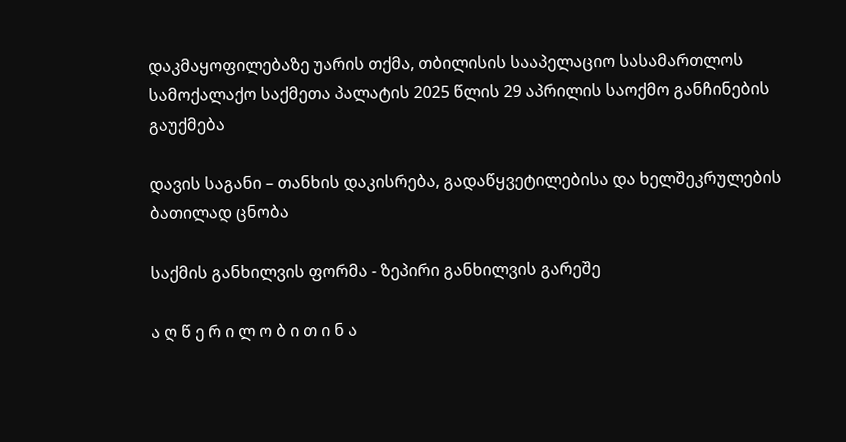დაკმაყოფილებაზე უარის თქმა, თბილისის სააპელაციო სასამართლოს სამოქალაქო საქმეთა პალატის 2025 წლის 29 აპრილის საოქმო განჩინების გაუქმება

დავის საგანი – თანხის დაკისრება, გადაწყვეტილებისა და ხელშეკრულების ბათილად ცნობა

საქმის განხილვის ფორმა - ზეპირი განხილვის გარეშე

ა ღ წ ე რ ი ლ ო ბ ი თ ი ნ ა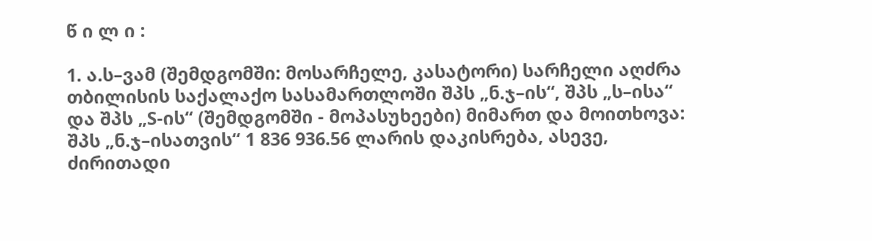წ ი ლ ი :

1. ა.ს–ვამ (შემდგომში: მოსარჩელე, კასატორი) სარჩელი აღძრა თბილისის საქალაქო სასამართლოში შპს „ნ.ჯ–ის“, შპს „ს–ისა“ და შპს „S-ის“ (შემდგომში - მოპასუხეები) მიმართ და მოითხოვა: შპს „ნ.ჯ–ისათვის“ 1 836 936.56 ლარის დაკისრება, ასევე, ძირითადი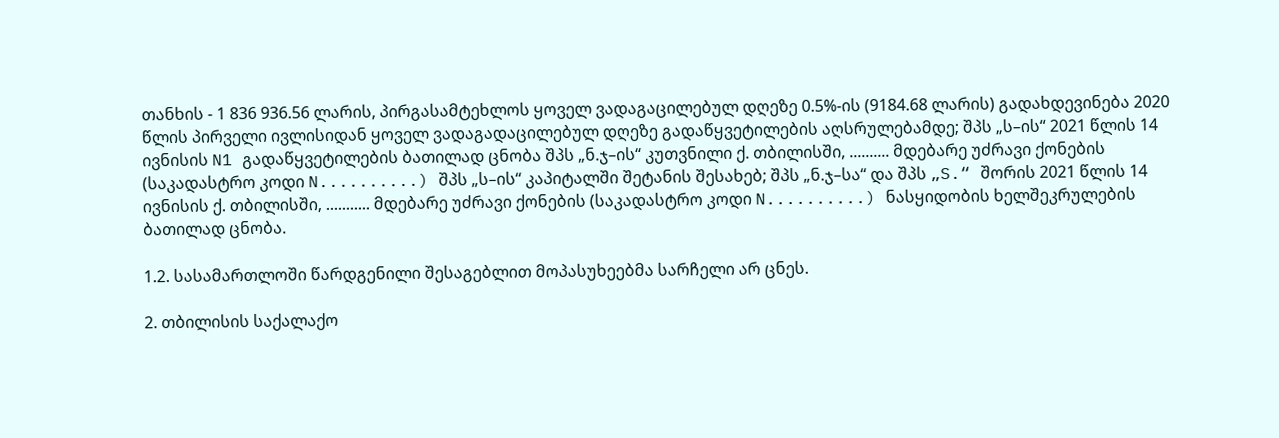თანხის - 1 836 936.56 ლარის, პირგასამტეხლოს ყოველ ვადაგაცილებულ დღეზე 0.5%-ის (9184.68 ლარის) გადახდევინება 2020 წლის პირველი ივლისიდან ყოველ ვადაგადაცილებულ დღეზე გადაწყვეტილების აღსრულებამდე; შპს „ს–ის“ 2021 წლის 14 ივნისის N1 გადაწყვეტილების ბათილად ცნობა შპს „ნ.ჯ–ის“ კუთვნილი ქ. თბილისში, .......... მდებარე უძრავი ქონების (საკადასტრო კოდი N..........) შპს „ს–ის“ კაპიტალში შეტანის შესახებ; შპს „ნ.ჯ–სა“ და შპს „S.“ შორის 2021 წლის 14 ივნისის ქ. თბილისში, ........... მდებარე უძრავი ქონების (საკადასტრო კოდი N..........) ნასყიდობის ხელშეკრულების ბათილად ცნობა.

1.2. სასამართლოში წარდგენილი შესაგებლით მოპასუხეებმა სარჩელი არ ცნეს.

2. თბილისის საქალაქო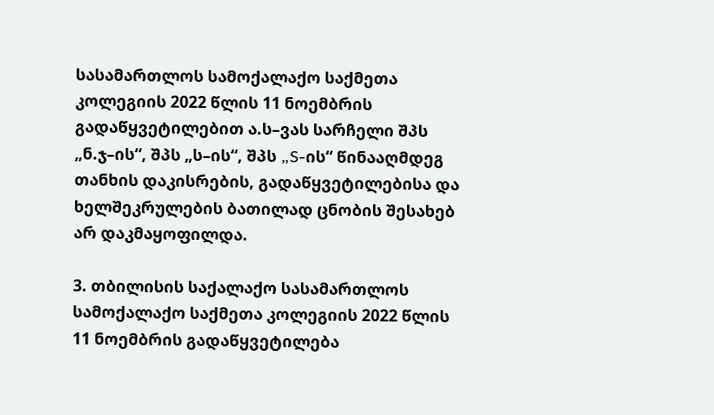სასამართლოს სამოქალაქო საქმეთა კოლეგიის 2022 წლის 11 ნოემბრის გადაწყვეტილებით ა.ს–ვას სარჩელი შპს „ნ.ჯ–ის“, შპს „ს–ის“, შპს „S-ის“ წინააღმდეგ თანხის დაკისრების, გადაწყვეტილებისა და ხელშეკრულების ბათილად ცნობის შესახებ არ დაკმაყოფილდა.

3. თბილისის საქალაქო სასამართლოს სამოქალაქო საქმეთა კოლეგიის 2022 წლის 11 ნოემბრის გადაწყვეტილება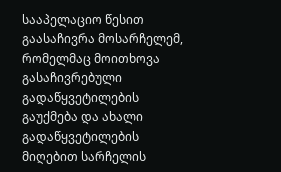სააპელაციო წესით გაასაჩივრა მოსარჩელემ, რომელმაც მოითხოვა გასაჩივრებული გადაწყვეტილების გაუქმება და ახალი გადაწყვეტილების მიღებით სარჩელის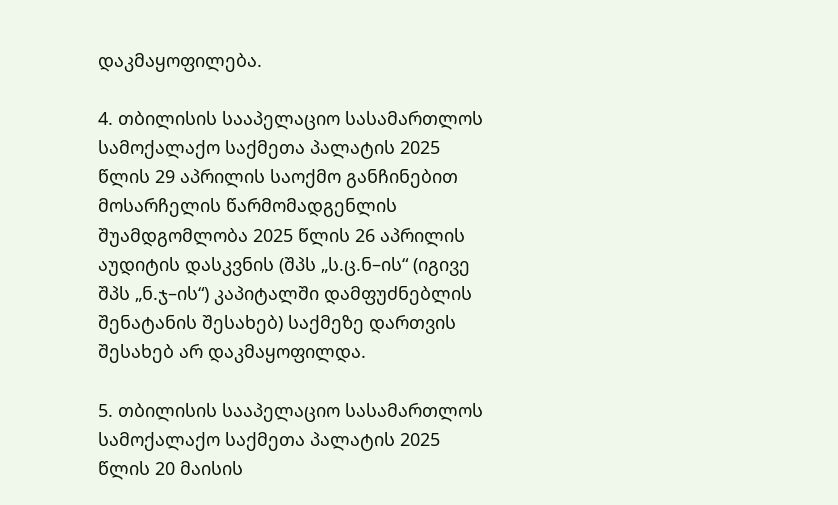დაკმაყოფილება.

4. თბილისის სააპელაციო სასამართლოს სამოქალაქო საქმეთა პალატის 2025 წლის 29 აპრილის საოქმო განჩინებით მოსარჩელის წარმომადგენლის შუამდგომლობა 2025 წლის 26 აპრილის აუდიტის დასკვნის (შპს „ს.ც.ნ–ის“ (იგივე შპს „ნ.ჯ–ის“) კაპიტალში დამფუძნებლის შენატანის შესახებ) საქმეზე დართვის შესახებ არ დაკმაყოფილდა.

5. თბილისის სააპელაციო სასამართლოს სამოქალაქო საქმეთა პალატის 2025 წლის 20 მაისის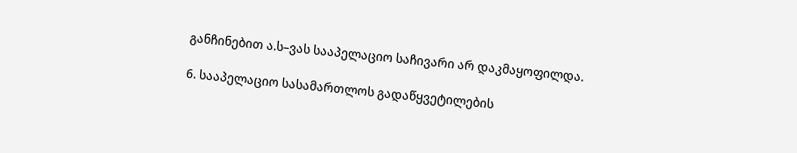განჩინებით ა.ს–ვას სააპელაციო საჩივარი არ დაკმაყოფილდა.

6. სააპელაციო სასამართლოს გადაწყვეტილების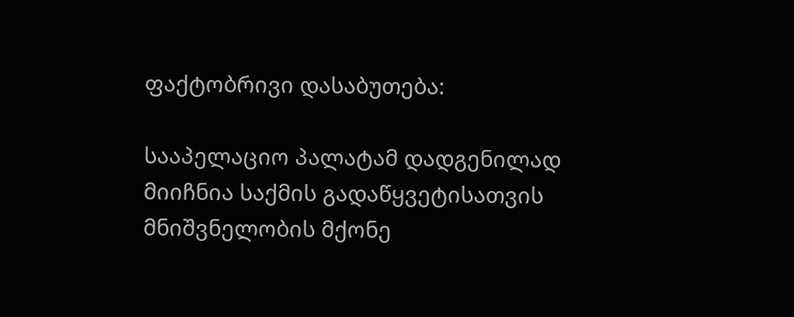ფაქტობრივი დასაბუთება:

სააპელაციო პალატამ დადგენილად მიიჩნია საქმის გადაწყვეტისათვის მნიშვნელობის მქონე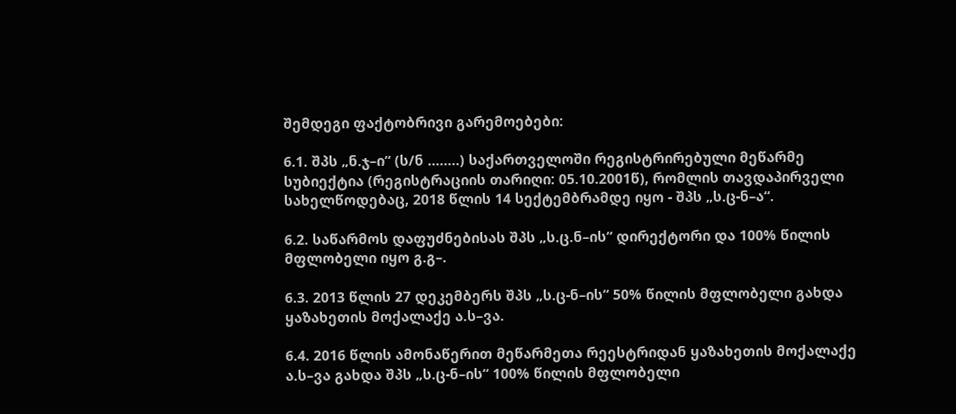შემდეგი ფაქტობრივი გარემოებები:

6.1. შპს „ნ.ჯ–ი“ (ს/ნ ........) საქართველოში რეგისტრირებული მეწარმე სუბიექტია (რეგისტრაციის თარიღი: 05.10.2001წ), რომლის თავდაპირველი სახელწოდებაც, 2018 წლის 14 სექტემბრამდე იყო - შპს „ს.ც-ნ–ა“.

6.2. საწარმოს დაფუძნებისას შპს „ს.ც.ნ–ის“ დირექტორი და 100% წილის მფლობელი იყო გ.გ–.

6.3. 2013 წლის 27 დეკემბერს შპს „ს.ც-ნ–ის“ 50% წილის მფლობელი გახდა ყაზახეთის მოქალაქე ა.ს–ვა.

6.4. 2016 წლის ამონაწერით მეწარმეთა რეესტრიდან ყაზახეთის მოქალაქე ა.ს–ვა გახდა შპს „ს.ც-ნ–ის“ 100% წილის მფლობელი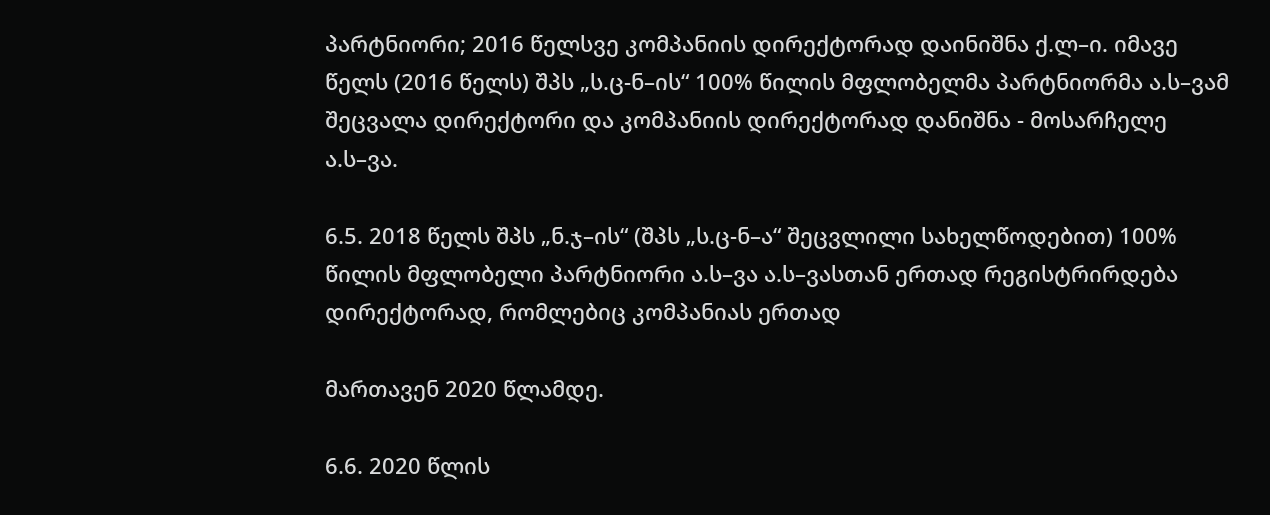პარტნიორი; 2016 წელსვე კომპანიის დირექტორად დაინიშნა ქ.ლ–ი. იმავე წელს (2016 წელს) შპს „ს.ც-ნ–ის“ 100% წილის მფლობელმა პარტნიორმა ა.ს–ვამ შეცვალა დირექტორი და კომპანიის დირექტორად დანიშნა - მოსარჩელე ა.ს–ვა.

6.5. 2018 წელს შპს „ნ.ჯ–ის“ (შპს „ს.ც-ნ–ა“ შეცვლილი სახელწოდებით) 100% წილის მფლობელი პარტნიორი ა.ს–ვა ა.ს–ვასთან ერთად რეგისტრირდება დირექტორად, რომლებიც კომპანიას ერთად

მართავენ 2020 წლამდე.

6.6. 2020 წლის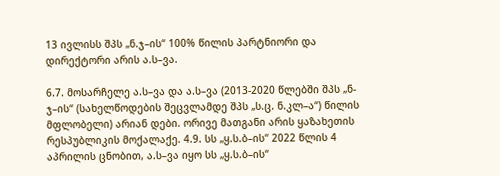13 ივლისს შპს „ნ.ჯ–ის“ 100% წილის პარტნიორი და დირექტორი არის ა.ს–ვა.

6.7. მოსარჩელე ა.ს–ვა და ა.ს–ვა (2013-2020 წლებში შპს „ნ-ჯ–ის“ (სახელწოდების შეცვლამდე შპს „ს.ც. ნ.კლ–ა“) წილის მფლობელი) არიან დები. ორივე მათგანი არის ყაზახეთის რესპუბლიკის მოქალაქე. 4.9. სს „ყ.ს.ბ–ის“ 2022 წლის 4 აპრილის ცნობით, ა.ს–ვა იყო სს „ყ.ს.ბ–ის“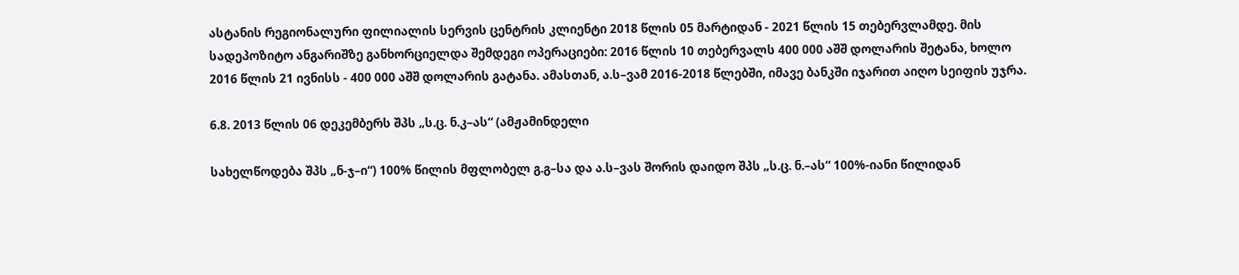ასტანის რეგიონალური ფილიალის სერვის ცენტრის კლიენტი 2018 წლის 05 მარტიდან - 2021 წლის 15 თებერვლამდე. მის სადეპოზიტო ანგარიშზე განხორციელდა შემდეგი ოპერაციები: 2016 წლის 10 თებერვალს 400 000 აშშ დოლარის შეტანა, ხოლო 2016 წლის 21 ივნისს - 400 000 აშშ დოლარის გატანა. ამასთან, ა.ს–ვამ 2016-2018 წლებში, იმავე ბანკში იჯარით აიღო სეიფის უჯრა.

6.8. 2013 წლის 06 დეკემბერს შპს „ს.ც. ნ.კ–ას“ (ამჟამინდელი

სახელწოდება შპს „ნ-ჯ–ი“) 100% წილის მფლობელ გ.გ–სა და ა.ს–ვას შორის დაიდო შპს „ს.ც. ნ.–ას“ 100%-იანი წილიდან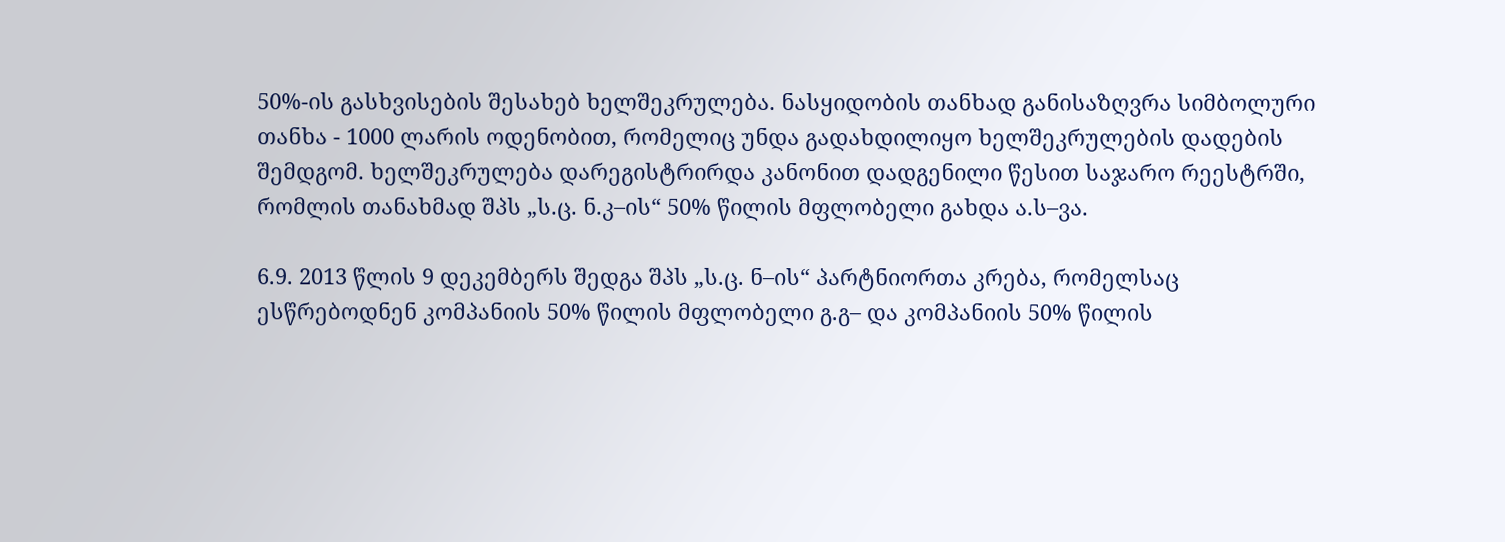50%-ის გასხვისების შესახებ ხელშეკრულება. ნასყიდობის თანხად განისაზღვრა სიმბოლური თანხა - 1000 ლარის ოდენობით, რომელიც უნდა გადახდილიყო ხელშეკრულების დადების შემდგომ. ხელშეკრულება დარეგისტრირდა კანონით დადგენილი წესით საჯარო რეესტრში, რომლის თანახმად შპს „ს.ც. ნ.კ–ის“ 50% წილის მფლობელი გახდა ა.ს–ვა.

6.9. 2013 წლის 9 დეკემბერს შედგა შპს „ს.ც. ნ–ის“ პარტნიორთა კრება, რომელსაც ესწრებოდნენ კომპანიის 50% წილის მფლობელი გ.გ– და კომპანიის 50% წილის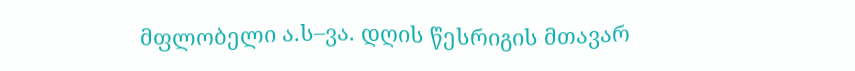მფლობელი ა.ს–ვა. დღის წესრიგის მთავარ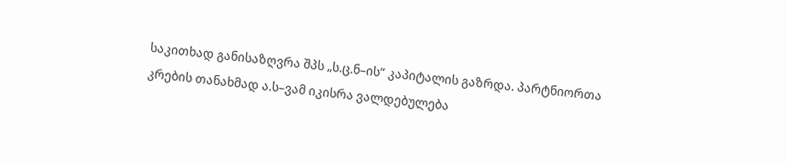საკითხად განისაზღვრა შპს „ს.ც.ნ–ის“ კაპიტალის გაზრდა. პარტნიორთა კრების თანახმად ა.ს–ვამ იკისრა ვალდებულება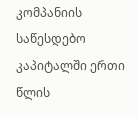კომპანიის საწესდებო კაპიტალში ერთი წლის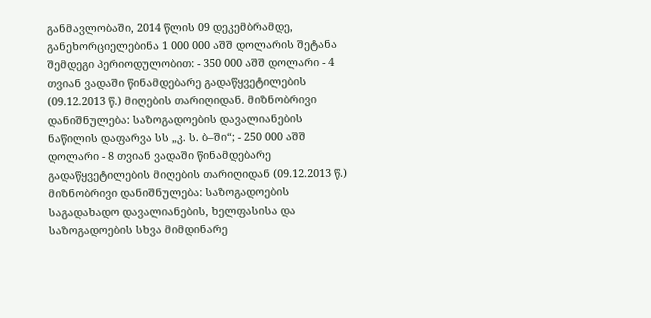განმავლობაში, 2014 წლის 09 დეკემბრამდე, განეხორციელებინა 1 000 000 აშშ დოლარის შეტანა შემდეგი პერიოდულობით: - 350 000 აშშ დოლარი - 4 თვიან ვადაში წინამდებარე გადაწყვეტილების (09.12.2013 წ.) მიღების თარიღიდან. მიზნობრივი დანიშნულება: საზოგადოების დავალიანების ნაწილის დაფარვა სს „კ. ს. ბ–ში“; - 250 000 აშშ დოლარი - 8 თვიან ვადაში წინამდებარე გადაწყვეტილების მიღების თარიღიდან (09.12.2013 წ.) მიზნობრივი დანიშნულება: საზოგადოების საგადახადო დავალიანების, ხელფასისა და საზოგადოების სხვა მიმდინარე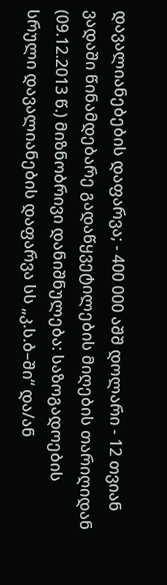დავალიანებების დაფარვა; - 400 000 აშშ დოლარი - 12 თვიან ვადაში წინამდებარე გადაწყვეტილების მიღების თარიღიდან (09.12.2013 წ.) მიზნობრივი დანიშნულება: საზოგადოების სრული დავალიანების დაფარვა სს „კ.ს.ბ–ში“ და/ან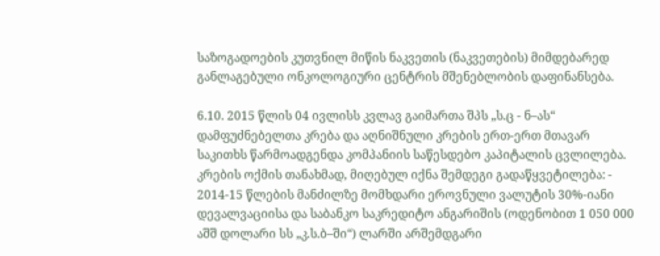საზოგადოების კუთვნილ მიწის ნაკვეთის (ნაკვეთების) მიმდებარედ განლაგებული ონკოლოგიური ცენტრის მშენებლობის დაფინანსება.

6.10. 2015 წლის 04 ივლისს კვლავ გაიმართა შპს „ს.ც - ნ–ას“ დამფუძნებელთა კრება და აღნიშნული კრების ერთ-ერთ მთავარ საკითხს წარმოადგენდა კომპანიის საწესდებო კაპიტალის ცვლილება. კრების ოქმის თანახმად, მიღებულ იქნა შემდეგი გადაწყვეტილება: - 2014-15 წლების მანძილზე მომხდარი ეროვნული ვალუტის 30%-იანი დევალვაციისა და საბანკო საკრედიტო ანგარიშის (ოდენობით 1 050 000 აშშ დოლარი სს „კ.ს.ბ–ში“) ლარში არშემდგარი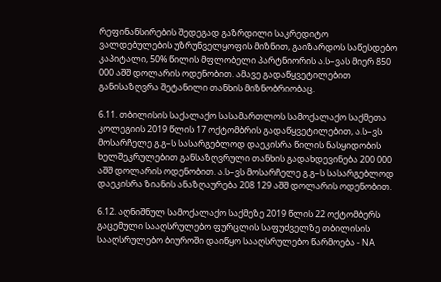რეფინანსირების შედეგად გაზრდილი საკრედიტო ვალდებულების უზრუნველყოფის მიზნით, გაიზარდოს საწესდებო კაპიტალი, 50% წილის მფლობელი პარტნიორის ა.ს–ვას მიერ 850 000 აშშ დოლარის ოდენობით. ამავე გადაწყვეტილებით განისაზღვრა შეტანილი თანხის მიზნობრიობაც.

6.11. თბილისის საქალაქო სასამართლოს სამოქალაქო საქმეთა კოლეგიის 2019 წლის 17 ოქტომბრის გადაწყვეტილებით, ა.ს–ვს მოსარჩელე გ.გ–ს სასარგებლოდ დაეკისრა წილის ნასყიდობის ხელშეკრულებით განსაზღვრული თანხის გადახდევინება 200 000 აშშ დოლარის ოდენობით. ა.ს–ვს მოსარჩელე გ.გ–ს სასარგებლოდ დაეკისრა ზიანის ანაზღაურება 208 129 აშშ დოლარის ოდენობით.

6.12. აღნიშნულ სამოქალაქო საქმეზე 2019 წლის 22 ოქტომბერს გაცემული სააღსრულებო ფურცლის საფუძველზე თბილისის სააღსრულებო ბიუროში დაიწყო სააღსრულებო წარმოება - NA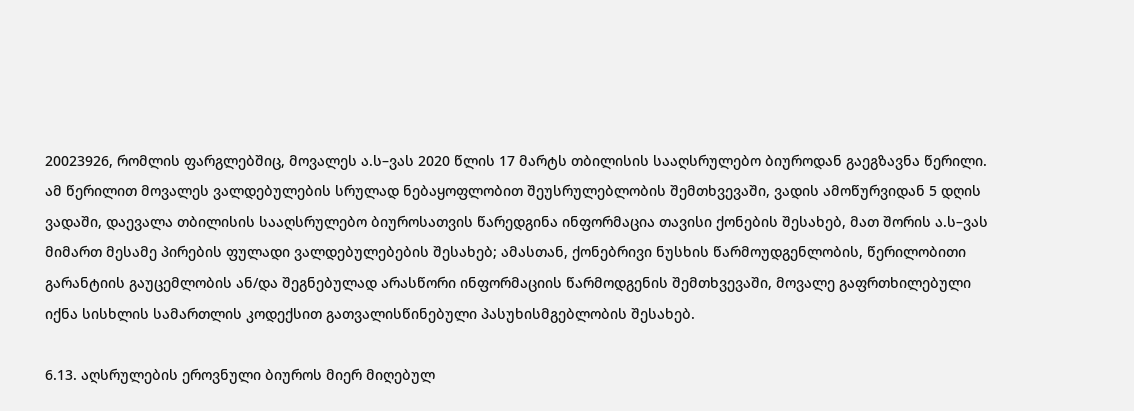20023926, რომლის ფარგლებშიც, მოვალეს ა.ს–ვას 2020 წლის 17 მარტს თბილისის სააღსრულებო ბიუროდან გაეგზავნა წერილი. ამ წერილით მოვალეს ვალდებულების სრულად ნებაყოფლობით შეუსრულებლობის შემთხვევაში, ვადის ამოწურვიდან 5 დღის ვადაში, დაევალა თბილისის სააღსრულებო ბიუროსათვის წარედგინა ინფორმაცია თავისი ქონების შესახებ, მათ შორის ა.ს–ვას მიმართ მესამე პირების ფულადი ვალდებულებების შესახებ; ამასთან, ქონებრივი ნუსხის წარმოუდგენლობის, წერილობითი გარანტიის გაუცემლობის ან/და შეგნებულად არასწორი ინფორმაციის წარმოდგენის შემთხვევაში, მოვალე გაფრთხილებული იქნა სისხლის სამართლის კოდექსით გათვალისწინებული პასუხისმგებლობის შესახებ.

6.13. აღსრულების ეროვნული ბიუროს მიერ მიღებულ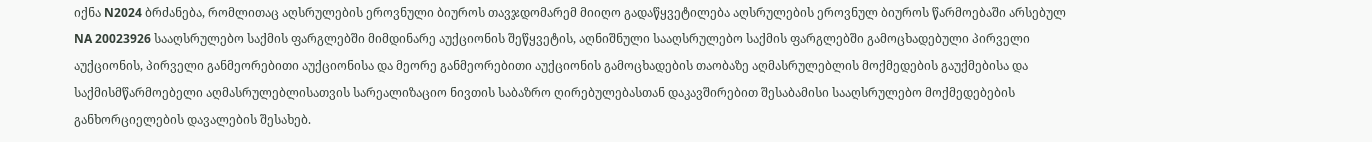იქნა N2024 ბრძანება, რომლითაც აღსრულების ეროვნული ბიუროს თავჯდომარემ მიიღო გადაწყვეტილება აღსრულების ეროვნულ ბიუროს წარმოებაში არსებულ NA 20023926 სააღსრულებო საქმის ფარგლებში მიმდინარე აუქციონის შეწყვეტის, აღნიშნული სააღსრულებო საქმის ფარგლებში გამოცხადებული პირველი აუქციონის, პირველი განმეორებითი აუქციონისა და მეორე განმეორებითი აუქციონის გამოცხადების თაობაზე აღმასრულებლის მოქმედების გაუქმებისა და საქმისმწარმოებელი აღმასრულებლისათვის სარეალიზაციო ნივთის საბაზრო ღირებულებასთან დაკავშირებით შესაბამისი სააღსრულებო მოქმედებების განხორციელების დავალების შესახებ.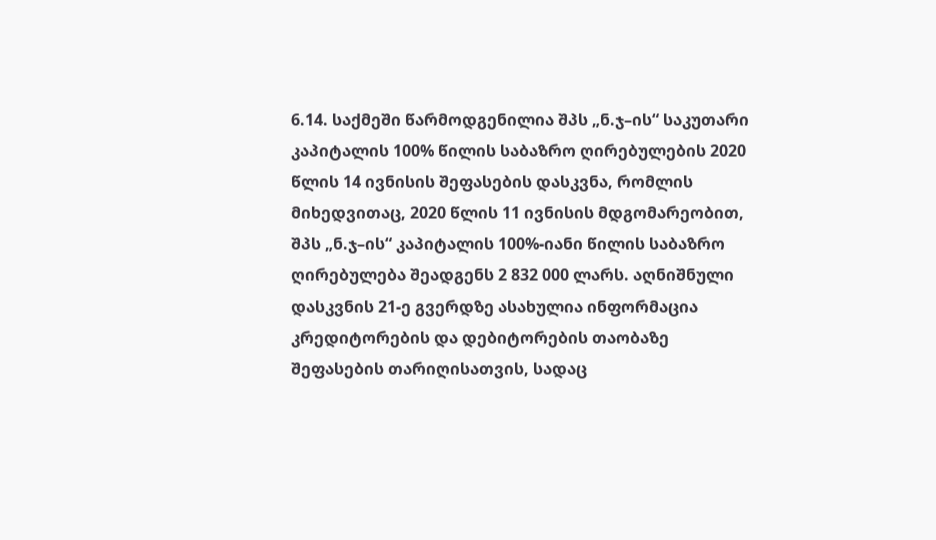6.14. საქმეში წარმოდგენილია შპს „ნ.ჯ–ის“ საკუთარი კაპიტალის 100% წილის საბაზრო ღირებულების 2020 წლის 14 ივნისის შეფასების დასკვნა, რომლის მიხედვითაც, 2020 წლის 11 ივნისის მდგომარეობით, შპს „ნ.ჯ–ის“ კაპიტალის 100%-იანი წილის საბაზრო ღირებულება შეადგენს 2 832 000 ლარს. აღნიშნული დასკვნის 21-ე გვერდზე ასახულია ინფორმაცია კრედიტორების და დებიტორების თაობაზე შეფასების თარიღისათვის, სადაც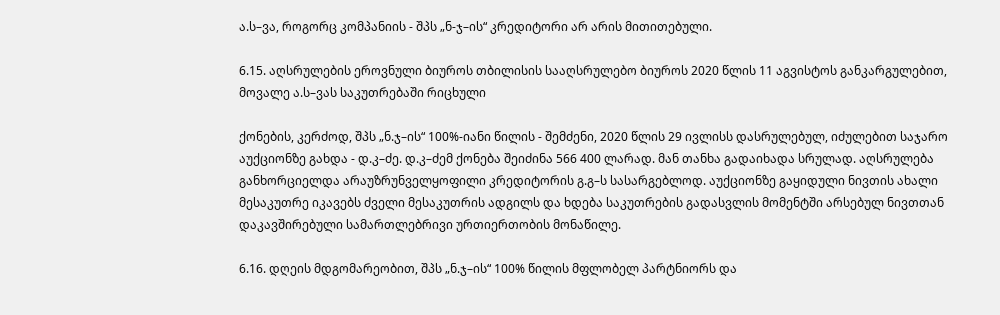ა.ს–ვა, როგორც კომპანიის - შპს „ნ-ჯ–ის“ კრედიტორი არ არის მითითებული.

6.15. აღსრულების ეროვნული ბიუროს თბილისის სააღსრულებო ბიუროს 2020 წლის 11 აგვისტოს განკარგულებით, მოვალე ა.ს–ვას საკუთრებაში რიცხული

ქონების, კერძოდ, შპს „ნ.ჯ–ის“ 100%-იანი წილის - შემძენი, 2020 წლის 29 ივლისს დასრულებულ, იძულებით საჯარო აუქციონზე გახდა - დ.კ–ძე. დ.კ–ძემ ქონება შეიძინა 566 400 ლარად. მან თანხა გადაიხადა სრულად. აღსრულება განხორციელდა არაუზრუნველყოფილი კრედიტორის გ.გ–ს სასარგებლოდ. აუქციონზე გაყიდული ნივთის ახალი მესაკუთრე იკავებს ძველი მესაკუთრის ადგილს და ხდება საკუთრების გადასვლის მომენტში არსებულ ნივთთან დაკავშირებული სამართლებრივი ურთიერთობის მონაწილე.

6.16. დღეის მდგომარეობით, შპს „ნ.ჯ–ის“ 100% წილის მფლობელ პარტნიორს და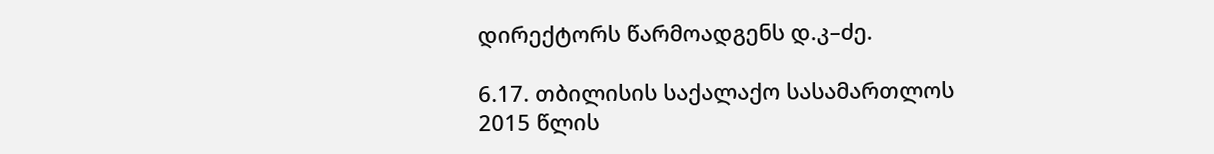დირექტორს წარმოადგენს დ.კ–ძე.

6.17. თბილისის საქალაქო სასამართლოს 2015 წლის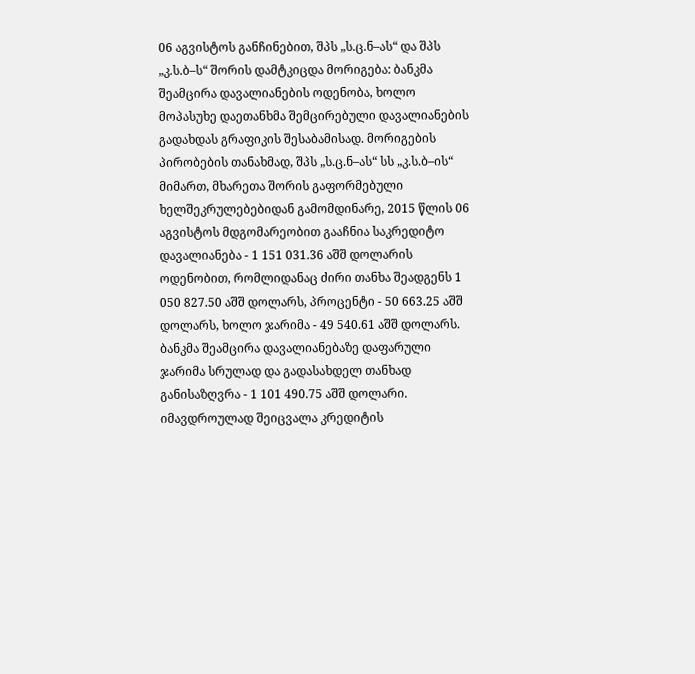06 აგვისტოს განჩინებით, შპს „ს.ც.ნ–ას“ და შპს „კ.ს.ბ–ს“ შორის დამტკიცდა მორიგება: ბანკმა შეამცირა დავალიანების ოდენობა, ხოლო მოპასუხე დაეთანხმა შემცირებული დავალიანების გადახდას გრაფიკის შესაბამისად. მორიგების პირობების თანახმად, შპს „ს.ც.ნ–ას“ სს „კ.ს.ბ–ის“ მიმართ, მხარეთა შორის გაფორმებული ხელშეკრულებებიდან გამომდინარე, 2015 წლის 06 აგვისტოს მდგომარეობით გააჩნია საკრედიტო დავალიანება - 1 151 031.36 აშშ დოლარის ოდენობით, რომლიდანაც ძირი თანხა შეადგენს 1 050 827.50 აშშ დოლარს, პროცენტი - 50 663.25 აშშ დოლარს, ხოლო ჯარიმა - 49 540.61 აშშ დოლარს. ბანკმა შეამცირა დავალიანებაზე დაფარული ჯარიმა სრულად და გადასახდელ თანხად განისაზღვრა - 1 101 490.75 აშშ დოლარი. იმავდროულად შეიცვალა კრედიტის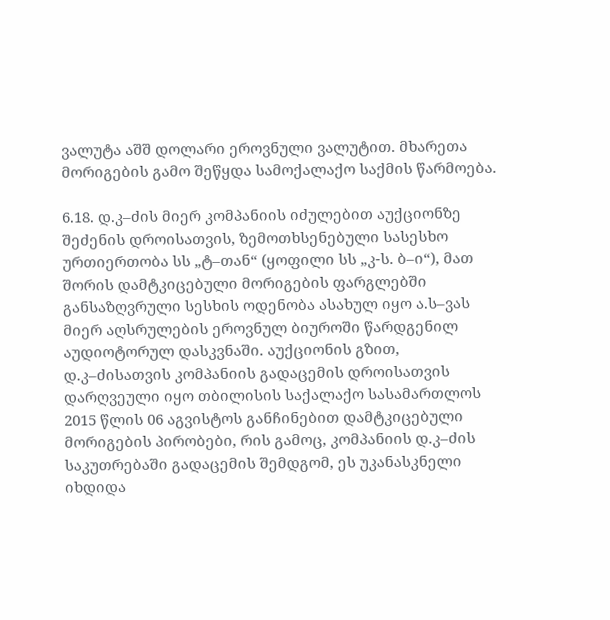ვალუტა აშშ დოლარი ეროვნული ვალუტით. მხარეთა მორიგების გამო შეწყდა სამოქალაქო საქმის წარმოება.

6.18. დ.კ–ძის მიერ კომპანიის იძულებით აუქციონზე შეძენის დროისათვის, ზემოთხსენებული სასესხო ურთიერთობა სს „ტ–თან“ (ყოფილი სს „კ-ს. ბ–ი“), მათ შორის დამტკიცებული მორიგების ფარგლებში განსაზღვრული სესხის ოდენობა ასახულ იყო ა.ს–ვას მიერ აღსრულების ეროვნულ ბიუროში წარდგენილ აუდიოტორულ დასკვნაში. აუქციონის გზით, დ.კ–ძისათვის კომპანიის გადაცემის დროისათვის დარღვეული იყო თბილისის საქალაქო სასამართლოს 2015 წლის 06 აგვისტოს განჩინებით დამტკიცებული მორიგების პირობები, რის გამოც, კომპანიის დ.კ–ძის საკუთრებაში გადაცემის შემდგომ, ეს უკანასკნელი იხდიდა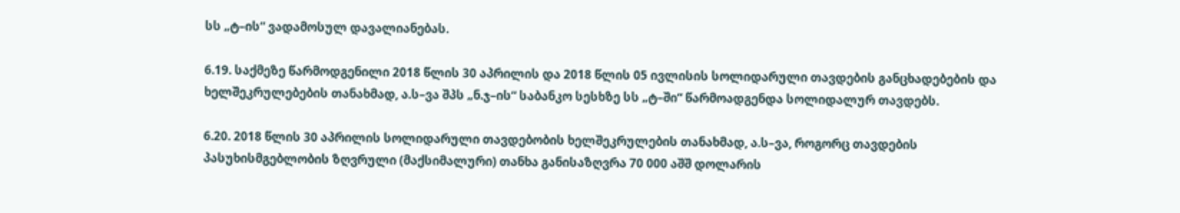სს „ტ–ის“ ვადამოსულ დავალიანებას.

6.19. საქმეზე წარმოდგენილი 2018 წლის 30 აპრილის და 2018 წლის 05 ივლისის სოლიდარული თავდების განცხადებების და ხელშეკრულებების თანახმად, ა.ს–ვა შპს „ნ.ჯ–ის“ საბანკო სესხზე სს „ტ–ში“ წარმოადგენდა სოლიდალურ თავდებს.

6.20. 2018 წლის 30 აპრილის სოლიდარული თავდებობის ხელშეკრულების თანახმად, ა.ს–ვა, როგორც თავდების პასუხისმგებლობის ზღვრული (მაქსიმალური) თანხა განისაზღვრა 70 000 აშშ დოლარის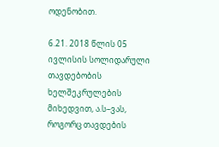ოდენობით.

6.21. 2018 წლის 05 ივლისის სოლიდარული თავდებობის ხელშეკრულების მიხედვით, ა.ს–ვას, როგორც თავდების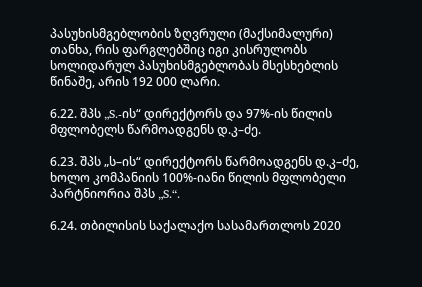პასუხისმგებლობის ზღვრული (მაქსიმალური) თანხა, რის ფარგლებშიც იგი კისრულობს სოლიდარულ პასუხისმგებლობას მსესხებლის წინაშე, არის 192 000 ლარი.

6.22. შპს „S.-ის“ დირექტორს და 97%-ის წილის მფლობელს წარმოადგენს დ.კ–ძე.

6.23. შპს „ს–ის“ დირექტორს წარმოადგენს დ.კ–ძე, ხოლო კომპანიის 100%-იანი წილის მფლობელი პარტნიორია შპს „S.“.

6.24. თბილისის საქალაქო სასამართლოს 2020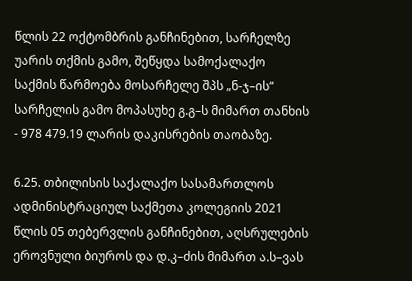წლის 22 ოქტომბრის განჩინებით, სარჩელზე უარის თქმის გამო, შეწყდა სამოქალაქო საქმის წარმოება მოსარჩელე შპს „ნ-ჯ–ის“ სარჩელის გამო მოპასუხე გ.გ–ს მიმართ თანხის - 978 479.19 ლარის დაკისრების თაობაზე.

6.25. თბილისის საქალაქო სასამართლოს ადმინისტრაციულ საქმეთა კოლეგიის 2021 წლის 05 თებერვლის განჩინებით, აღსრულების ეროვნული ბიუროს და დ.კ–ძის მიმართ ა.ს–ვას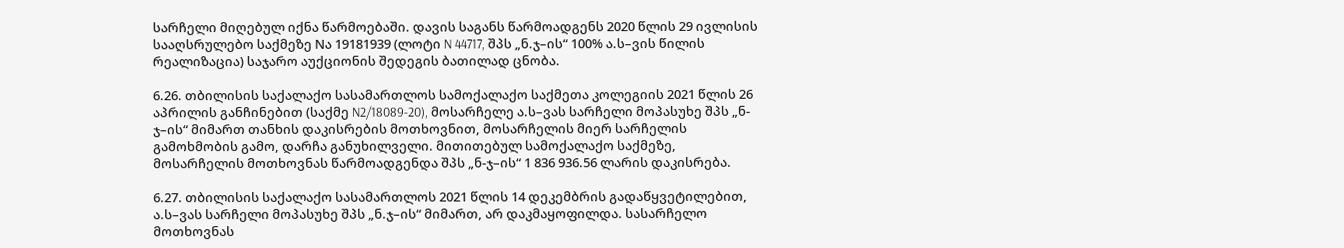სარჩელი მიღებულ იქნა წარმოებაში. დავის საგანს წარმოადგენს 2020 წლის 29 ივლისის სააღსრულებო საქმეზე Nა 19181939 (ლოტი N 44717, შპს „ნ.ჯ–ის“ 100% ა.ს–ვის წილის რეალიზაცია) საჯარო აუქციონის შედეგის ბათილად ცნობა.

6.26. თბილისის საქალაქო სასამართლოს სამოქალაქო საქმეთა კოლეგიის 2021 წლის 26 აპრილის განჩინებით (საქმე N2/18089-20), მოსარჩელე ა.ს–ვას სარჩელი მოპასუხე შპს „ნ-ჯ–ის“ მიმართ თანხის დაკისრების მოთხოვნით, მოსარჩელის მიერ სარჩელის გამოხმობის გამო, დარჩა განუხილველი. მითითებულ სამოქალაქო საქმეზე, მოსარჩელის მოთხოვნას წარმოადგენდა შპს „ნ-ჯ–ის“ 1 836 936.56 ლარის დაკისრება.

6.27. თბილისის საქალაქო სასამართლოს 2021 წლის 14 დეკემბრის გადაწყვეტილებით, ა.ს–ვას სარჩელი მოპასუხე შპს „ნ.ჯ–ის“ მიმართ, არ დაკმაყოფილდა. სასარჩელო მოთხოვნას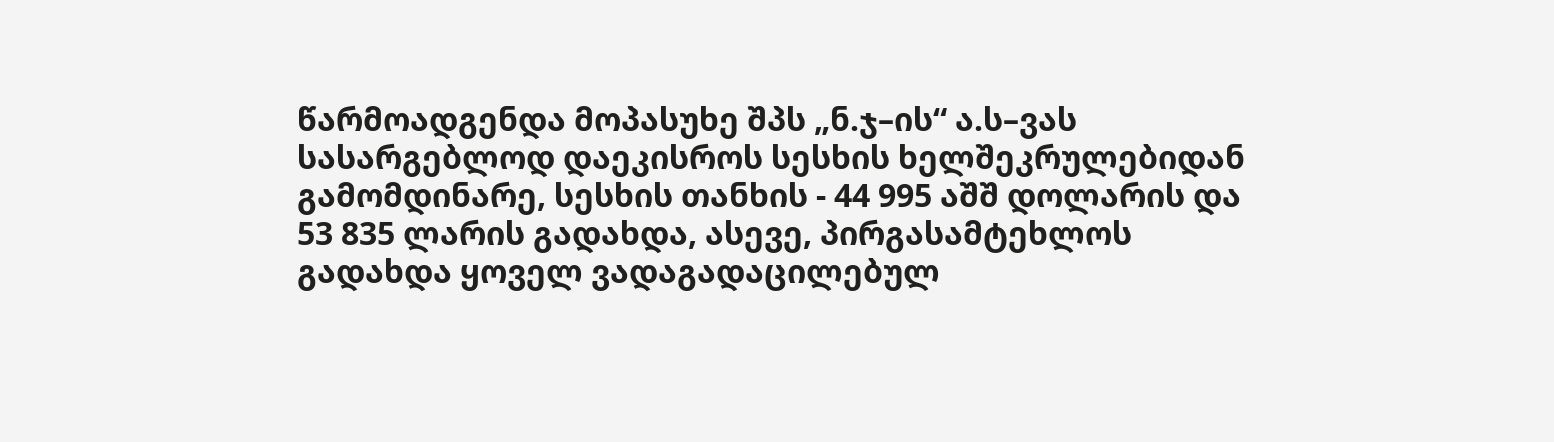წარმოადგენდა მოპასუხე შპს „ნ.ჯ–ის“ ა.ს–ვას სასარგებლოდ დაეკისროს სესხის ხელშეკრულებიდან გამომდინარე, სესხის თანხის - 44 995 აშშ დოლარის და 53 835 ლარის გადახდა, ასევე, პირგასამტეხლოს გადახდა ყოველ ვადაგადაცილებულ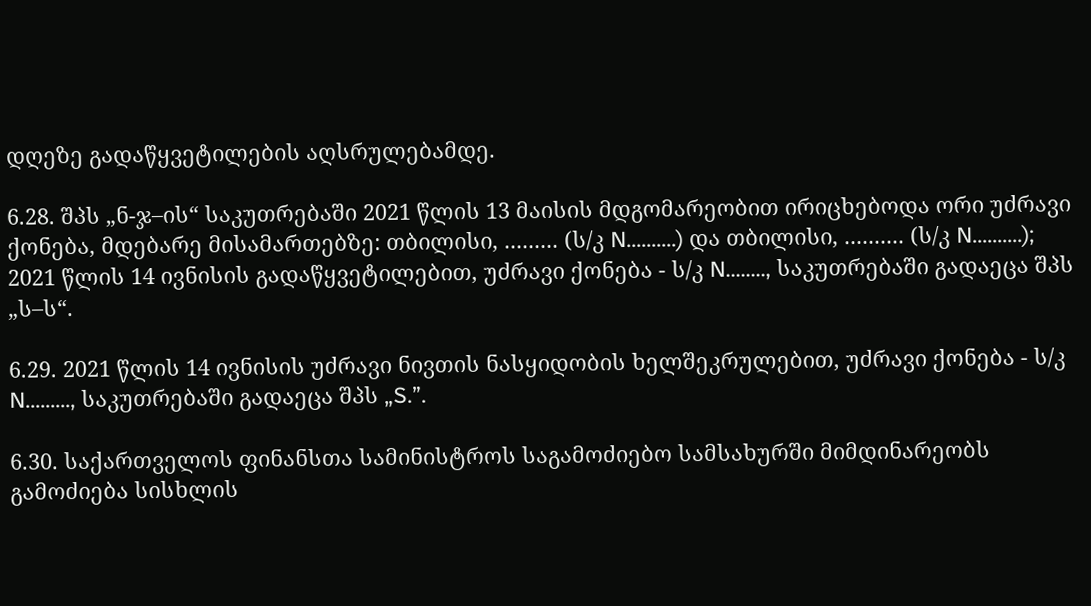დღეზე გადაწყვეტილების აღსრულებამდე.

6.28. შპს „ნ-ჯ–ის“ საკუთრებაში 2021 წლის 13 მაისის მდგომარეობით ირიცხებოდა ორი უძრავი ქონება, მდებარე მისამართებზე: თბილისი, ......... (ს/კ N..........) და თბილისი, .......... (ს/კ N..........); 2021 წლის 14 ივნისის გადაწყვეტილებით, უძრავი ქონება - ს/კ N........, საკუთრებაში გადაეცა შპს „ს–ს“.

6.29. 2021 წლის 14 ივნისის უძრავი ნივთის ნასყიდობის ხელშეკრულებით, უძრავი ქონება - ს/კ N........., საკუთრებაში გადაეცა შპს „S.”.

6.30. საქართველოს ფინანსთა სამინისტროს საგამოძიებო სამსახურში მიმდინარეობს გამოძიება სისხლის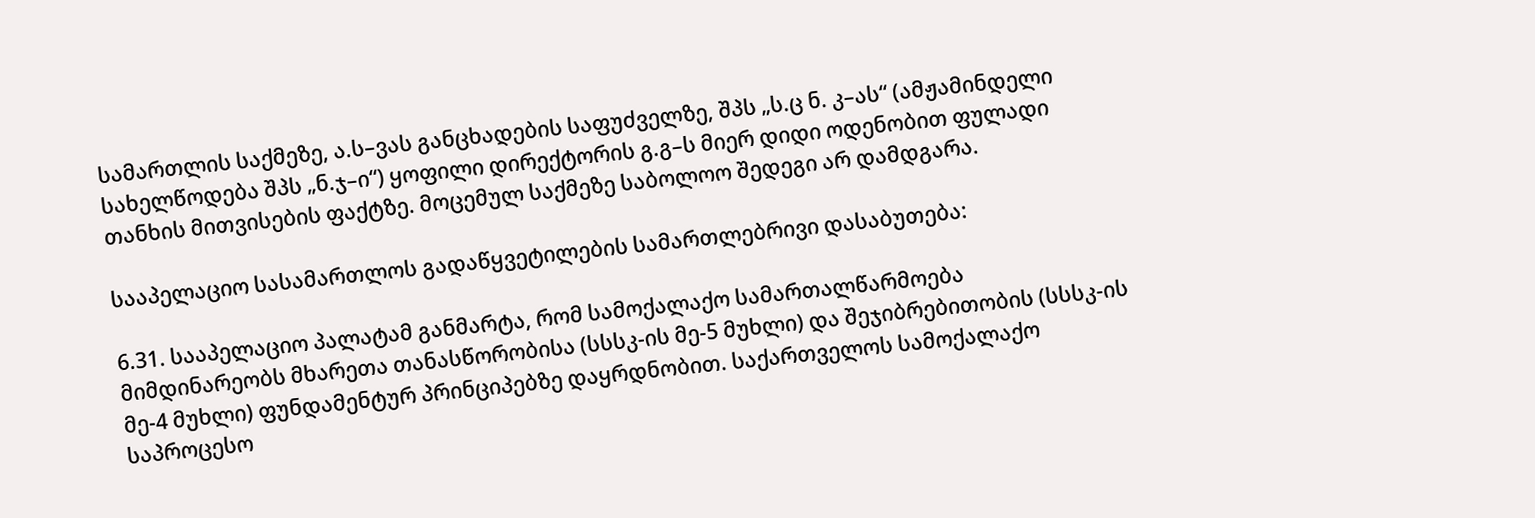სამართლის საქმეზე, ა.ს–ვას განცხადების საფუძველზე, შპს „ს.ც ნ. კ–ას“ (ამჟამინდელი სახელწოდება შპს „ნ.ჯ–ი“) ყოფილი დირექტორის გ.გ–ს მიერ დიდი ოდენობით ფულადი თანხის მითვისების ფაქტზე. მოცემულ საქმეზე საბოლოო შედეგი არ დამდგარა.

სააპელაციო სასამართლოს გადაწყვეტილების სამართლებრივი დასაბუთება:

6.31. სააპელაციო პალატამ განმარტა, რომ სამოქალაქო სამართალწარმოება მიმდინარეობს მხარეთა თანასწორობისა (სსსკ-ის მე-5 მუხლი) და შეჯიბრებითობის (სსსკ-ის მე-4 მუხლი) ფუნდამენტურ პრინციპებზე დაყრდნობით. საქართველოს სამოქალაქო საპროცესო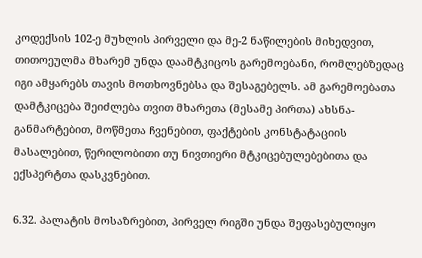კოდექსის 102-ე მუხლის პირველი და მე-2 ნაწილების მიხედვით, თითოეულმა მხარემ უნდა დაამტკიცოს გარემოებანი, რომლებზედაც იგი ამყარებს თავის მოთხოვნებსა და შესაგებელს. ამ გარემოებათა დამტკიცება შეიძლება თვით მხარეთა (მესამე პირთა) ახსნა-განმარტებით, მოწმეთა ჩვენებით, ფაქტების კონსტატაციის მასალებით, წერილობითი თუ ნივთიერი მტკიცებულებებითა და ექსპერტთა დასკვნებით.

6.32. პალატის მოსაზრებით, პირველ რიგში უნდა შეფასებულიყო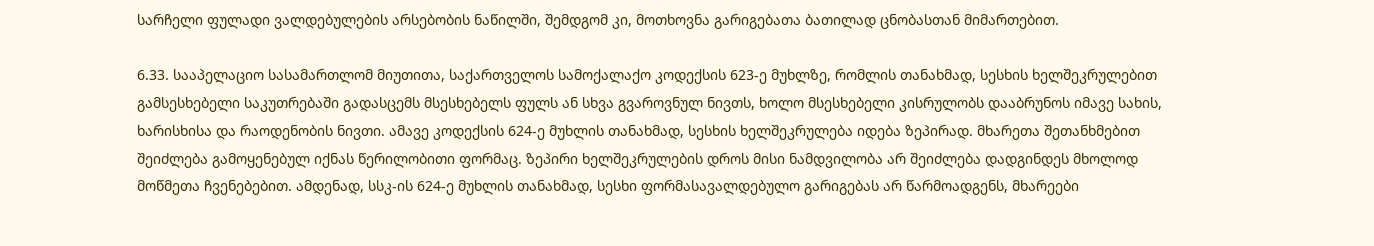სარჩელი ფულადი ვალდებულების არსებობის ნაწილში, შემდგომ კი, მოთხოვნა გარიგებათა ბათილად ცნობასთან მიმართებით.

6.33. სააპელაციო სასამართლომ მიუთითა, საქართველოს სამოქალაქო კოდექსის 623-ე მუხლზე, რომლის თანახმად, სესხის ხელშეკრულებით გამსესხებელი საკუთრებაში გადასცემს მსესხებელს ფულს ან სხვა გვაროვნულ ნივთს, ხოლო მსესხებელი კისრულობს დააბრუნოს იმავე სახის, ხარისხისა და რაოდენობის ნივთი. ამავე კოდექსის 624-ე მუხლის თანახმად, სესხის ხელშეკრულება იდება ზეპირად. მხარეთა შეთანხმებით შეიძლება გამოყენებულ იქნას წერილობითი ფორმაც. ზეპირი ხელშეკრულების დროს მისი ნამდვილობა არ შეიძლება დადგინდეს მხოლოდ მოწმეთა ჩვენებებით. ამდენად, სსკ-ის 624-ე მუხლის თანახმად, სესხი ფორმასავალდებულო გარიგებას არ წარმოადგენს, მხარეები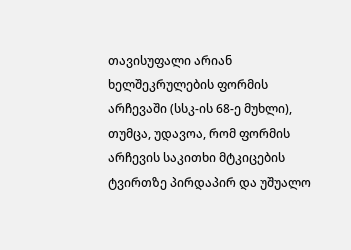თავისუფალი არიან ხელშეკრულების ფორმის არჩევაში (სსკ-ის 68-ე მუხლი), თუმცა, უდავოა, რომ ფორმის არჩევის საკითხი მტკიცების ტვირთზე პირდაპირ და უშუალო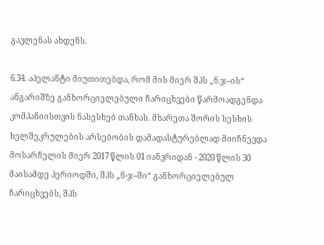გავლენას ახდენს.

6.34. აპელანტი მიუთითებდა, რომ მის მიერ შპს „ნ.ჯ–ის“ ანგარიშზე განხორციელებული ჩარიცხვები წარმოადგენდა კომპანიისთვის ნასესხებ თანხას. მხარეთა შორის სესხის ხელშეკრულების არსებობის დამადასტურებლად მიიჩნევდა მოსარჩელის მიერ 2017 წლის 01 იანვრიდან - 2020 წლის 30 მაისამდე პერიოდში, შპს „ნ-ჯ–ში“ განხორციელებულ ჩარიცხვებს, შპს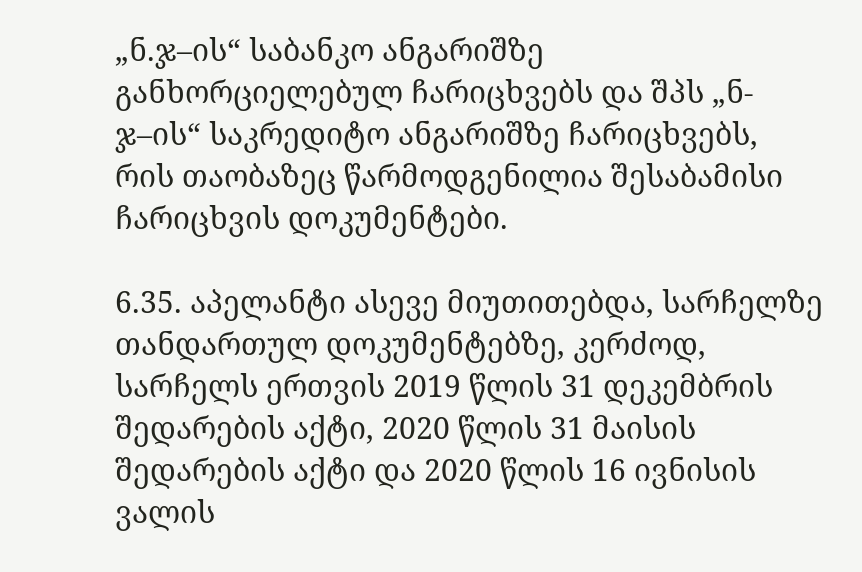„ნ.ჯ–ის“ საბანკო ანგარიშზე განხორციელებულ ჩარიცხვებს და შპს „ნ-ჯ–ის“ საკრედიტო ანგარიშზე ჩარიცხვებს, რის თაობაზეც წარმოდგენილია შესაბამისი ჩარიცხვის დოკუმენტები.

6.35. აპელანტი ასევე მიუთითებდა, სარჩელზე თანდართულ დოკუმენტებზე, კერძოდ, სარჩელს ერთვის 2019 წლის 31 დეკემბრის შედარების აქტი, 2020 წლის 31 მაისის შედარების აქტი და 2020 წლის 16 ივნისის ვალის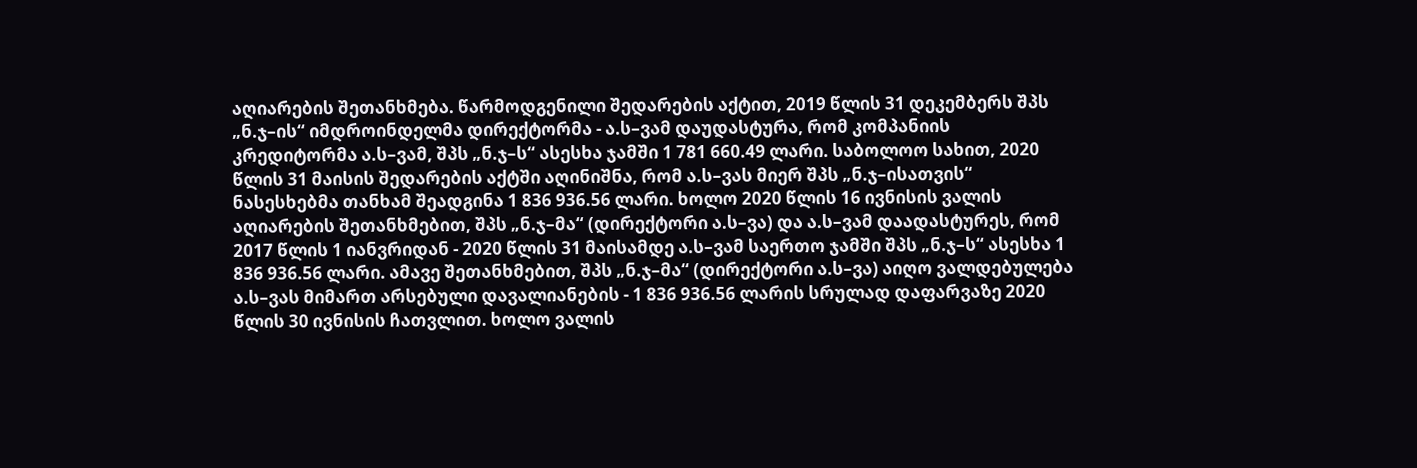აღიარების შეთანხმება. წარმოდგენილი შედარების აქტით, 2019 წლის 31 დეკემბერს შპს „ნ.ჯ–ის“ იმდროინდელმა დირექტორმა - ა.ს–ვამ დაუდასტურა, რომ კომპანიის კრედიტორმა ა.ს–ვამ, შპს „ნ.ჯ–ს“ ასესხა ჯამში 1 781 660.49 ლარი. საბოლოო სახით, 2020 წლის 31 მაისის შედარების აქტში აღინიშნა, რომ ა.ს–ვას მიერ შპს „ნ.ჯ–ისათვის“ ნასესხებმა თანხამ შეადგინა 1 836 936.56 ლარი. ხოლო 2020 წლის 16 ივნისის ვალის აღიარების შეთანხმებით, შპს „ნ.ჯ–მა“ (დირექტორი ა.ს–ვა) და ა.ს–ვამ დაადასტურეს, რომ 2017 წლის 1 იანვრიდან - 2020 წლის 31 მაისამდე ა.ს–ვამ საერთო ჯამში შპს „ნ.ჯ–ს“ ასესხა 1 836 936.56 ლარი. ამავე შეთანხმებით, შპს „ნ.ჯ–მა“ (დირექტორი ა.ს–ვა) აიღო ვალდებულება ა.ს–ვას მიმართ არსებული დავალიანების - 1 836 936.56 ლარის სრულად დაფარვაზე 2020 წლის 30 ივნისის ჩათვლით. ხოლო ვალის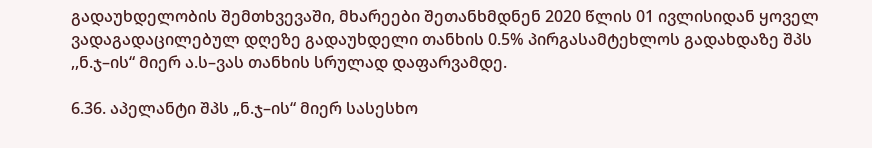გადაუხდელობის შემთხვევაში, მხარეები შეთანხმდნენ 2020 წლის 01 ივლისიდან ყოველ ვადაგადაცილებულ დღეზე გადაუხდელი თანხის 0.5% პირგასამტეხლოს გადახდაზე შპს ,,ნ.ჯ–ის“ მიერ ა.ს–ვას თანხის სრულად დაფარვამდე.

6.36. აპელანტი შპს „ნ.ჯ–ის“ მიერ სასესხო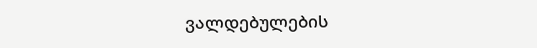ვალდებულების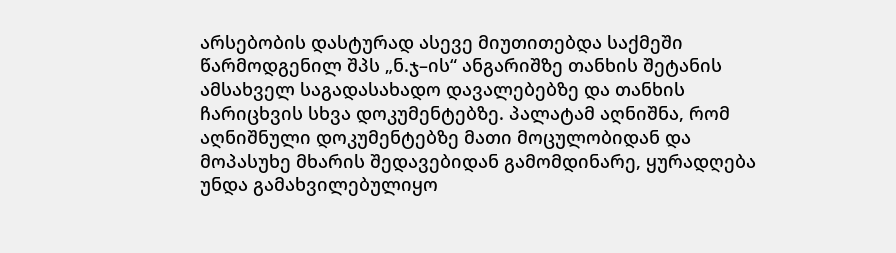არსებობის დასტურად ასევე მიუთითებდა საქმეში წარმოდგენილ შპს „ნ.ჯ–ის“ ანგარიშზე თანხის შეტანის ამსახველ საგადასახადო დავალებებზე და თანხის ჩარიცხვის სხვა დოკუმენტებზე. პალატამ აღნიშნა, რომ აღნიშნული დოკუმენტებზე მათი მოცულობიდან და მოპასუხე მხარის შედავებიდან გამომდინარე, ყურადღება უნდა გამახვილებულიყო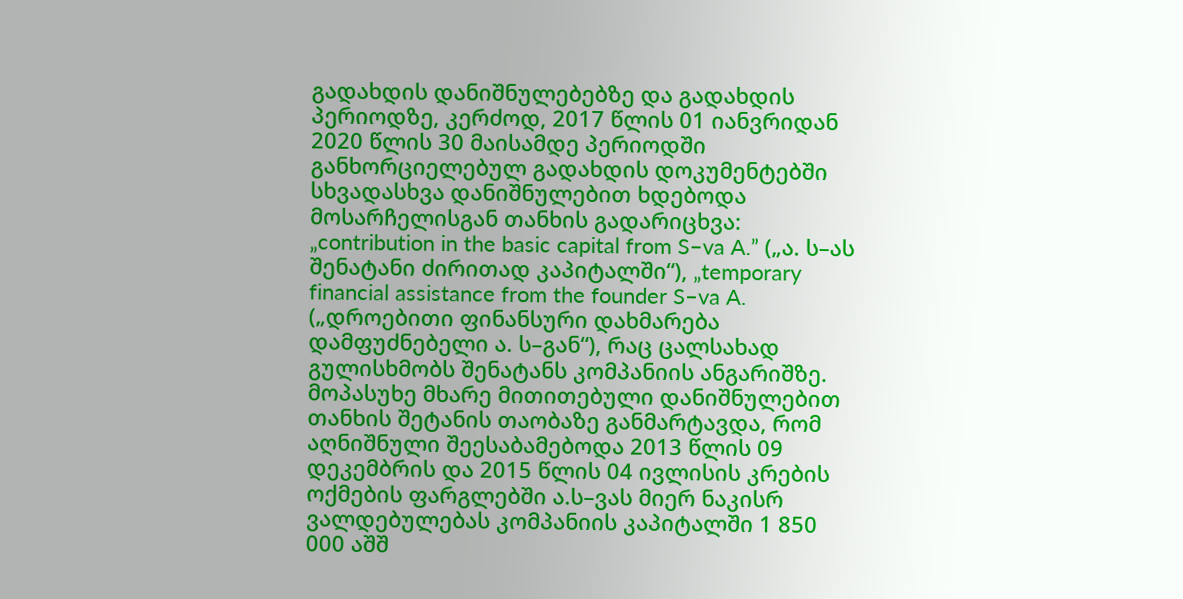გადახდის დანიშნულებებზე და გადახდის პერიოდზე, კერძოდ, 2017 წლის 01 იანვრიდან 2020 წლის 30 მაისამდე პერიოდში განხორციელებულ გადახდის დოკუმენტებში სხვადასხვა დანიშნულებით ხდებოდა მოსარჩელისგან თანხის გადარიცხვა: „contribution in the basic capital from S–va A.” („ა. ს–ას შენატანი ძირითად კაპიტალში“), „temporary financial assistance from the founder S–va A. („დროებითი ფინანსური დახმარება დამფუძნებელი ა. ს–გან“), რაც ცალსახად გულისხმობს შენატანს კომპანიის ანგარიშზე. მოპასუხე მხარე მითითებული დანიშნულებით თანხის შეტანის თაობაზე განმარტავდა, რომ აღნიშნული შეესაბამებოდა 2013 წლის 09 დეკემბრის და 2015 წლის 04 ივლისის კრების ოქმების ფარგლებში ა.ს–ვას მიერ ნაკისრ ვალდებულებას კომპანიის კაპიტალში 1 850 000 აშშ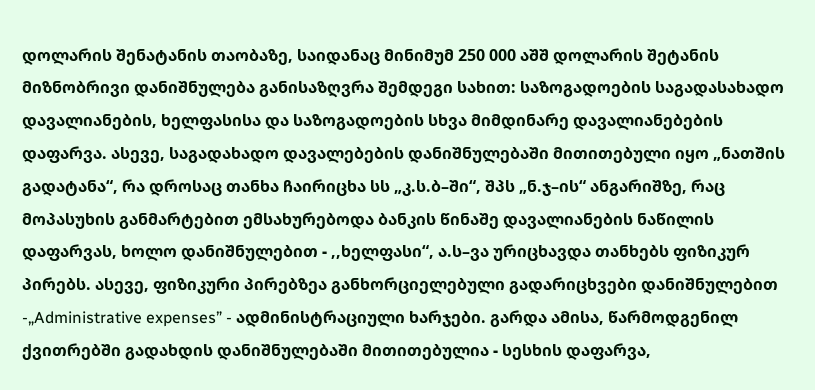დოლარის შენატანის თაობაზე, საიდანაც მინიმუმ 250 000 აშშ დოლარის შეტანის მიზნობრივი დანიშნულება განისაზღვრა შემდეგი სახით: საზოგადოების საგადასახადო დავალიანების, ხელფასისა და საზოგადოების სხვა მიმდინარე დავალიანებების დაფარვა. ასევე, საგადახადო დავალებების დანიშნულებაში მითითებული იყო „ნათშის გადატანა“, რა დროსაც თანხა ჩაირიცხა სს „კ.ს.ბ–ში“, შპს „ნ.ჯ–ის“ ანგარიშზე, რაც მოპასუხის განმარტებით ემსახურებოდა ბანკის წინაშე დავალიანების ნაწილის დაფარვას, ხოლო დანიშნულებით - ,,ხელფასი“, ა.ს–ვა ურიცხავდა თანხებს ფიზიკურ პირებს. ასევე, ფიზიკური პირებზეა განხორციელებული გადარიცხვები დანიშნულებით -„Administrative expenses” - ადმინისტრაციული ხარჯები. გარდა ამისა, წარმოდგენილ ქვითრებში გადახდის დანიშნულებაში მითითებულია - სესხის დაფარვა,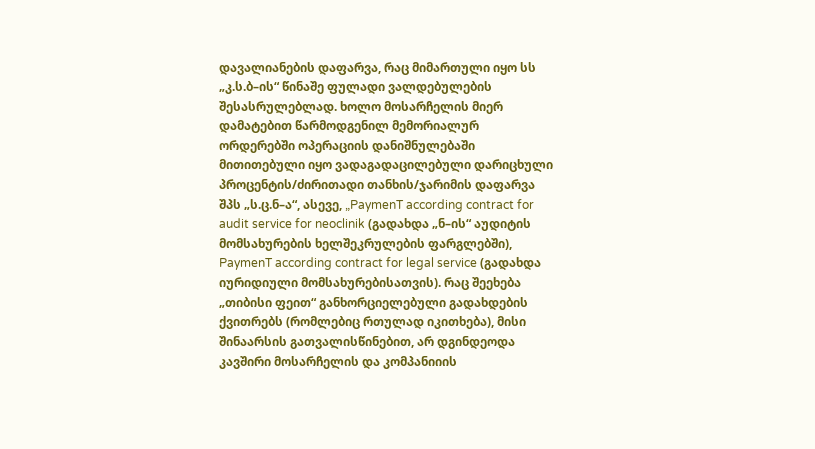დავალიანების დაფარვა, რაც მიმართული იყო სს „კ.ს.ბ–ის“ წინაშე ფულადი ვალდებულების შესასრულებლად. ხოლო მოსარჩელის მიერ დამატებით წარმოდგენილ მემორიალურ ორდერებში ოპერაციის დანიშნულებაში მითითებული იყო ვადაგადაცილებული დარიცხული პროცენტის/ძირითადი თანხის/ჯარიმის დაფარვა შპს „ს.ც.ნ–ა“, ასევე, „PaymenT according contract for audit service for neoclinik (გადახდა „ნ–ის“ აუდიტის მომსახურების ხელშეკრულების ფარგლებში), PaymenT according contract for legal service (გადახდა იურიდიული მომსახურებისათვის). რაც შეეხება „თიბისი ფეით“ განხორციელებული გადახდების ქვითრებს (რომლებიც რთულად იკითხება), მისი შინაარსის გათვალისწინებით, არ დგინდეოდა კავშირი მოსარჩელის და კომპანიიის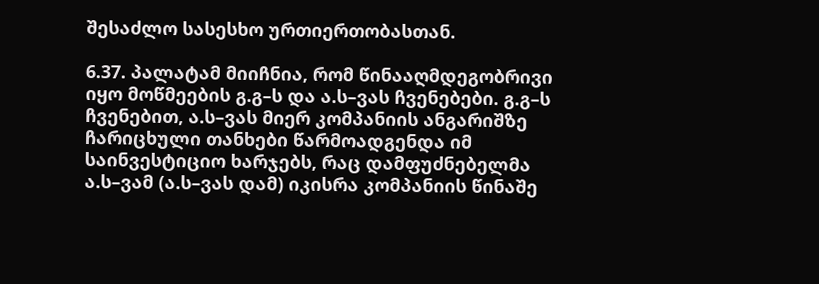შესაძლო სასესხო ურთიერთობასთან.

6.37. პალატამ მიიჩნია, რომ წინააღმდეგობრივი იყო მოწმეების გ.გ–ს და ა.ს–ვას ჩვენებები. გ.გ–ს ჩვენებით, ა.ს–ვას მიერ კომპანიის ანგარიშზე ჩარიცხული თანხები წარმოადგენდა იმ საინვესტიციო ხარჯებს, რაც დამფუძნებელმა ა.ს–ვამ (ა.ს–ვას დამ) იკისრა კომპანიის წინაშე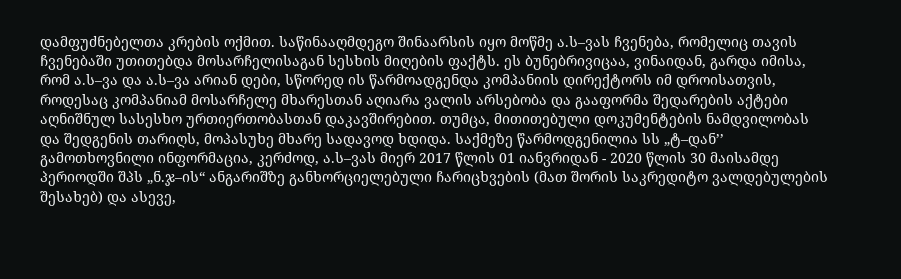დამფუძნებელთა კრების ოქმით. საწინააღმდეგო შინაარსის იყო მოწმე ა.ს–ვას ჩვენება, რომელიც თავის ჩვენებაში უთითებდა მოსარჩელისაგან სესხის მიღების ფაქტს. ეს ბუნებრივიცაა, ვინაიდან, გარდა იმისა, რომ ა.ს–ვა და ა.ს–ვა არიან დები, სწორედ ის წარმოადგენდა კომპანიის დირექტორს იმ დროისათვის, როდესაც კომპანიამ მოსარჩელე მხარესთან აღიარა ვალის არსებობა და გააფორმა შედარების აქტები აღნიშნულ სასესხო ურთიერთობასთან დაკავშირებით. თუმცა, მითითებული დოკუმენტების ნამდვილობას და შედგენის თარიღს, მოპასუხე მხარე სადავოდ ხდიდა. საქმეზე წარმოდგენილია სს „ტ–დან’’ გამოთხოვნილი ინფორმაცია, კერძოდ, ა.ს–ვას მიერ 2017 წლის 01 იანვრიდან - 2020 წლის 30 მაისამდე პერიოდში შპს „ნ.ჯ–ის“ ანგარიშზე განხორციელებული ჩარიცხვების (მათ შორის საკრედიტო ვალდებულების შესახებ) და ასევე,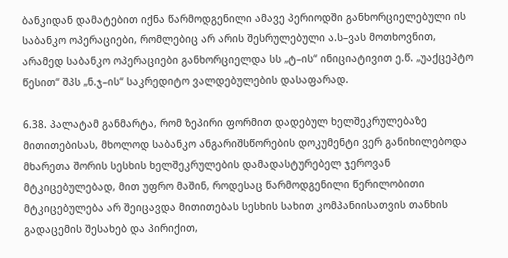ბანკიდან დამატებით იქნა წარმოდგენილი ამავე პერიოდში განხორციელებული ის საბანკო ოპერაციები, რომლებიც არ არის შესრულებული ა.ს–ვას მოთხოვნით, არამედ საბანკო ოპერაციები განხორციელდა სს „ტ–ის“ ინიციატივით ე.წ. „უაქცეპტო წესით“ შპს „ნ.ჯ–ის“ საკრედიტო ვალდებულების დასაფარად.

6.38. პალატამ განმარტა, რომ ზეპირი ფორმით დადებულ ხელშეკრულებაზე მითითებისას, მხოლოდ საბანკო ანგარიშსწორების დოკუმენტი ვერ განიხილებოდა მხარეთა შორის სესხის ხელშეკრულების დამადასტურებელ ჯეროვან მტკიცებულებად, მით უფრო მაშინ, როდესაც წარმოდგენილი წერილობითი მტკიცებულება არ შეიცავდა მითითებას სესხის სახით კომპანიისათვის თანხის გადაცემის შესახებ და პირიქით,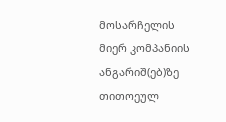მოსარჩელის მიერ კომპანიის ანგარიშ(ებ)ზე თითოეულ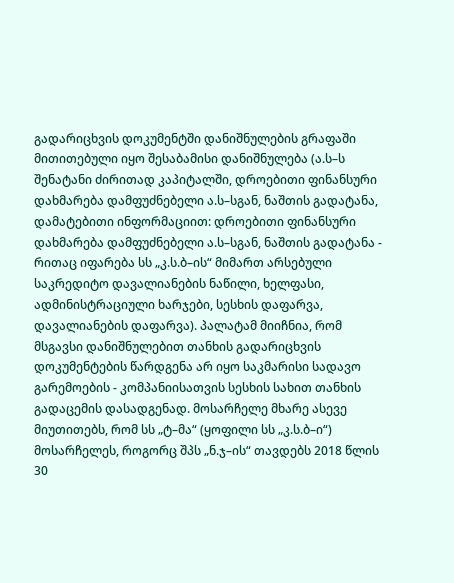გადარიცხვის დოკუმენტში დანიშნულების გრაფაში მითითებული იყო შესაბამისი დანიშნულება (ა.ს–ს შენატანი ძირითად კაპიტალში, დროებითი ფინანსური დახმარება დამფუძნებელი ა.ს–სგან, ნაშთის გადატანა, დამატებითი ინფორმაციით: დროებითი ფინანსური დახმარება დამფუძნებელი ა.ს–სგან, ნაშთის გადატანა - რითაც იფარება სს „კ.ს.ბ–ის“ მიმართ არსებული საკრედიტო დავალიანების ნაწილი, ხელფასი, ადმინისტრაციული ხარჯები, სესხის დაფარვა, დავალიანების დაფარვა). პალატამ მიიჩნია, რომ მსგავსი დანიშნულებით თანხის გადარიცხვის დოკუმენტების წარდგენა არ იყო საკმარისი სადავო გარემოების - კომპანიისათვის სესხის სახით თანხის გადაცემის დასადგენად. მოსარჩელე მხარე ასევე მიუთითებს, რომ სს „ტ–მა“ (ყოფილი სს „კ.ს.ბ–ი“) მოსარჩელეს, როგორც შპს „ნ.ჯ–ის“ თავდებს 2018 წლის 30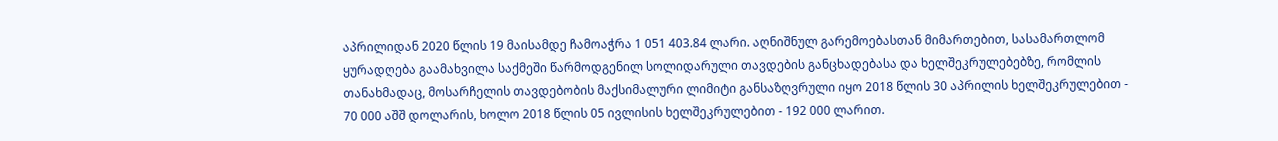აპრილიდან 2020 წლის 19 მაისამდე ჩამოაჭრა 1 051 403.84 ლარი. აღნიშნულ გარემოებასთან მიმართებით, სასამართლომ ყურადღება გაამახვილა საქმეში წარმოდგენილ სოლიდარული თავდების განცხადებასა და ხელშეკრულებებზე, რომლის თანახმადაც, მოსარჩელის თავდებობის მაქსიმალური ლიმიტი განსაზღვრული იყო 2018 წლის 30 აპრილის ხელშეკრულებით - 70 000 აშშ დოლარის, ხოლო 2018 წლის 05 ივლისის ხელშეკრულებით - 192 000 ლარით.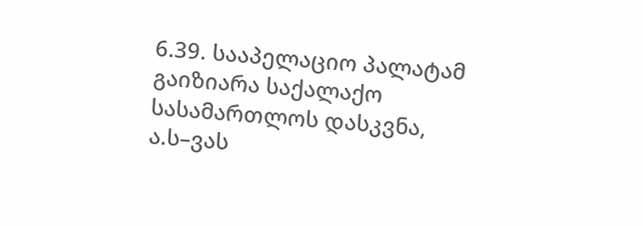6.39. სააპელაციო პალატამ გაიზიარა საქალაქო სასამართლოს დასკვნა, ა.ს–ვას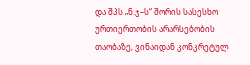და შპს „ნ.ჯ–ს“ შორის სასესხო ურთიერთობის არარსებობის თაობაზე, ვინაიდან კონკრეტულ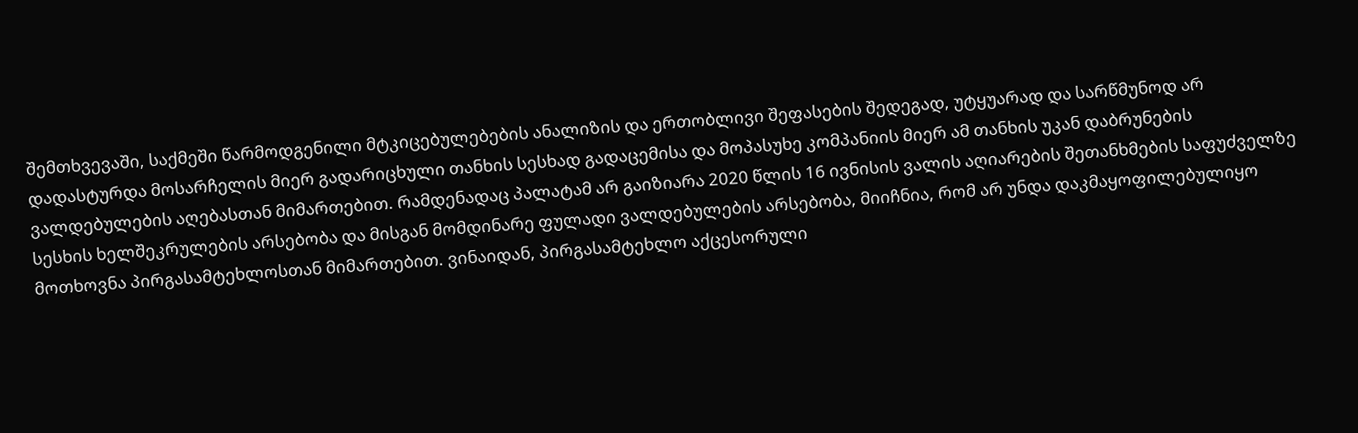შემთხვევაში, საქმეში წარმოდგენილი მტკიცებულებების ანალიზის და ერთობლივი შეფასების შედეგად, უტყუარად და სარწმუნოდ არ დადასტურდა მოსარჩელის მიერ გადარიცხული თანხის სესხად გადაცემისა და მოპასუხე კომპანიის მიერ ამ თანხის უკან დაბრუნების ვალდებულების აღებასთან მიმართებით. რამდენადაც პალატამ არ გაიზიარა 2020 წლის 16 ივნისის ვალის აღიარების შეთანხმების საფუძველზე სესხის ხელშეკრულების არსებობა და მისგან მომდინარე ფულადი ვალდებულების არსებობა, მიიჩნია, რომ არ უნდა დაკმაყოფილებულიყო მოთხოვნა პირგასამტეხლოსთან მიმართებით. ვინაიდან, პირგასამტეხლო აქცესორული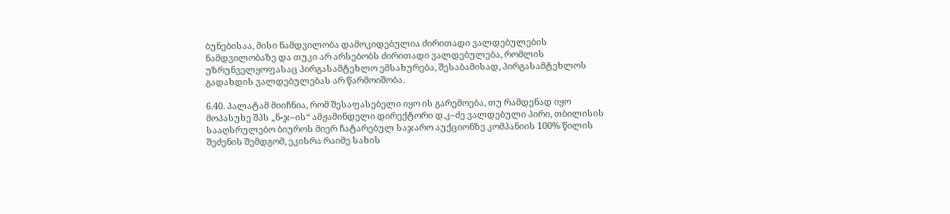ბუნებისაა, მისი ნამდვილობა დამოკიდებულია ძირითადი ვალდებულების ნამდვილობაზე და თუკი არ არსებობს ძირითადი ვალდებულება, რომლის უზრუნველყოფასაც პირგასამტეხლო ემსახურება, შესაბამისად, პირგასამტეხლოს გადახდის ვალდებულებას არ წარმოიშობა.

6.40. პალატამ მიიჩნია, რომ შესაფასებელი იყო ის გარემოება, თუ რამდენად იყო მოპასუხე შპს „ნ-ჯ–ის“ ამჟამინდელი დირექტორი დ.კ–ძე ვალდებული პირი, თბილისის სააღსრულებო ბიუროს მიერ ჩატარებულ საჯარო აუქციონზე კომპანიის 100% წილის შეძენის შემდგომ, ეკისრა რაიმე სახის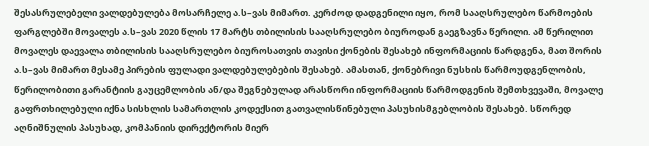შესასრულებელი ვალდებულება მოსარჩელე ა.ს–ვას მიმართ. კერძოდ დადგენილი იყო, რომ სააღსრულებო წარმოების ფარგლებში მოვალეს ა.ს–ვას 2020 წლის 17 მარტს თბილისის სააღსრულებო ბიუროდან გაეგზავნა წერილი. ამ წერილით მოვალეს დაევალა თბილისის სააღსრულებო ბიუროსათვის თავისი ქონების შესახებ ინფორმაციის წარდგენა, მათ შორის ა.ს–ვას მიმართ მესამე პირების ფულადი ვალდებულებების შესახებ. ამასთან, ქონებრივი ნუსხის წარმოუდგენლობის, წერილობითი გარანტიის გაუცემლობის ან/და შეგნებულად არასწორი ინფორმაციის წარმოდგენის შემთხვევაში, მოვალე გაფრთხილებული იქნა სისხლის სამართლის კოდექსით გათვალისწინებული პასუხისმგებლობის შესახებ. სწორედ აღნიშნულის პასუხად, კომპანიის დირექტორის მიერ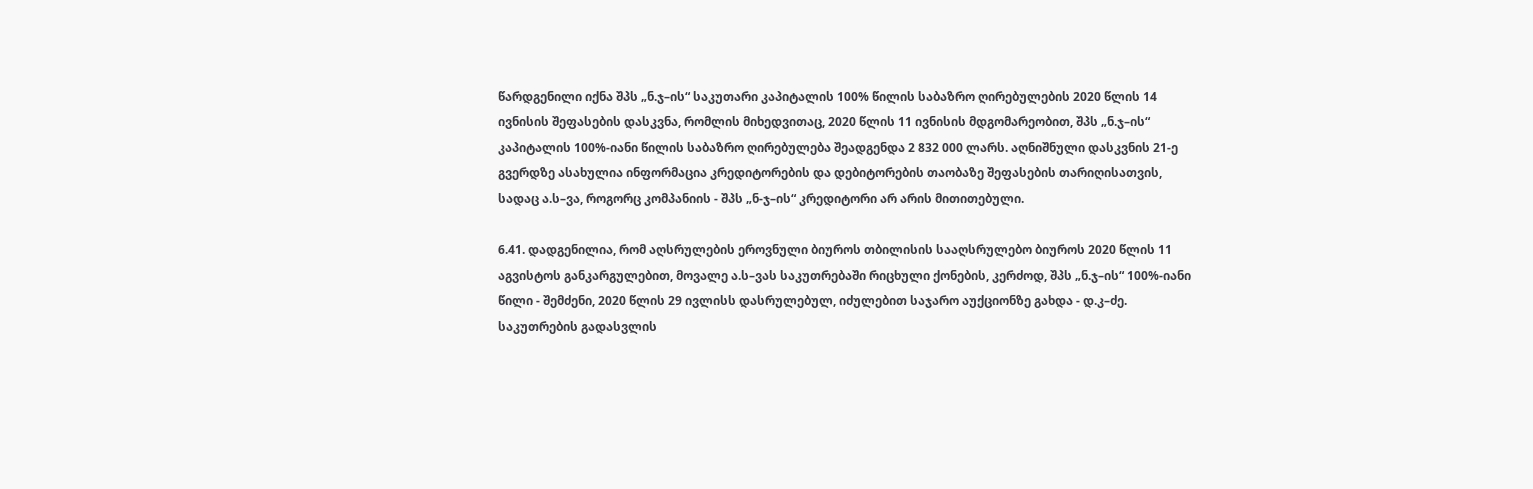წარდგენილი იქნა შპს „ნ.ჯ–ის“ საკუთარი კაპიტალის 100% წილის საბაზრო ღირებულების 2020 წლის 14 ივნისის შეფასების დასკვნა, რომლის მიხედვითაც, 2020 წლის 11 ივნისის მდგომარეობით, შპს „ნ.ჯ–ის“ კაპიტალის 100%-იანი წილის საბაზრო ღირებულება შეადგენდა 2 832 000 ლარს. აღნიშნული დასკვნის 21-ე გვერდზე ასახულია ინფორმაცია კრედიტორების და დებიტორების თაობაზე შეფასების თარიღისათვის, სადაც ა.ს–ვა, როგორც კომპანიის - შპს „ნ-ჯ–ის“ კრედიტორი არ არის მითითებული.

6.41. დადგენილია, რომ აღსრულების ეროვნული ბიუროს თბილისის სააღსრულებო ბიუროს 2020 წლის 11 აგვისტოს განკარგულებით, მოვალე ა.ს–ვას საკუთრებაში რიცხული ქონების, კერძოდ, შპს „ნ.ჯ–ის“ 100%-იანი წილი - შემძენი, 2020 წლის 29 ივლისს დასრულებულ, იძულებით საჯარო აუქციონზე გახდა - დ.კ–ძე. საკუთრების გადასვლის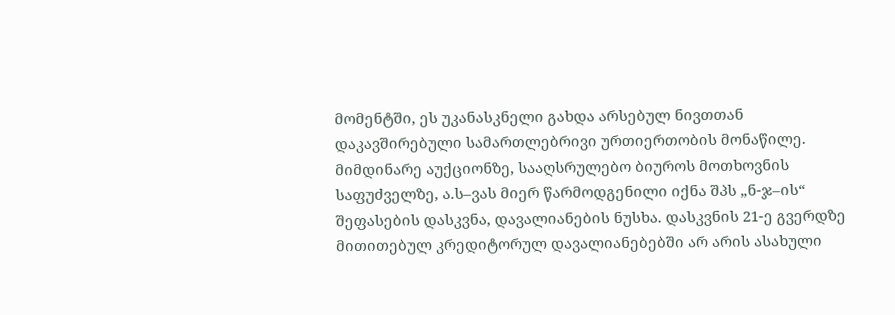მომენტში, ეს უკანასკნელი გახდა არსებულ ნივთთან დაკავშირებული სამართლებრივი ურთიერთობის მონაწილე. მიმდინარე აუქციონზე, სააღსრულებო ბიუროს მოთხოვნის საფუძველზე, ა.ს–ვას მიერ წარმოდგენილი იქნა შპს „ნ-ჯ–ის“ შეფასების დასკვნა, დავალიანების ნუსხა. დასკვნის 21-ე გვერდზე მითითებულ კრედიტორულ დავალიანებებში არ არის ასახული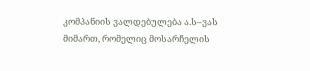კომპანიის ვალდებულება ა.ს–ვას მიმართ, რომელიც მოსარჩელის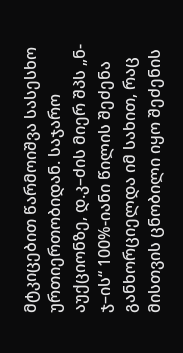მტკიცებით წარმოიშვა სასესხო ურთიერთობიდან. საჯარო აუქციონზე, დ.კ–ძის მიერ შპს „ნ-ჯ–ის“ 100%-იანი წილის შეძენა განხორციელდა იმ სახით, რაც მისთვის ცნობილი იყო შეძენის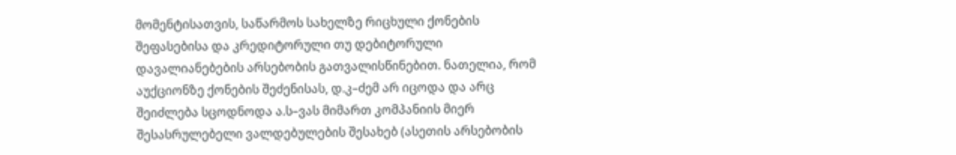მომენტისათვის, საწარმოს სახელზე რიცხული ქონების შეფასებისა და კრედიტორული თუ დებიტორული დავალიანებების არსებობის გათვალისწინებით. ნათელია, რომ აუქციონზე ქონების შეძენისას, დ.კ–ძემ არ იცოდა და არც შეიძლება სცოდნოდა ა.ს–ვას მიმართ კომპანიის მიერ შესასრულებელი ვალდებულების შესახებ (ასეთის არსებობის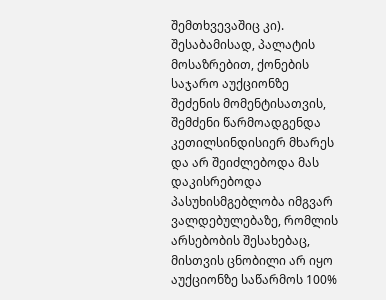შემთხვევაშიც კი). შესაბამისად, პალატის მოსაზრებით, ქონების საჯარო აუქციონზე შეძენის მომენტისათვის, შემძენი წარმოადგენდა კეთილსინდისიერ მხარეს და არ შეიძლებოდა მას დაკისრებოდა პასუხისმგებლობა იმგვარ ვალდებულებაზე, რომლის არსებობის შესახებაც, მისთვის ცნობილი არ იყო აუქციონზე საწარმოს 100%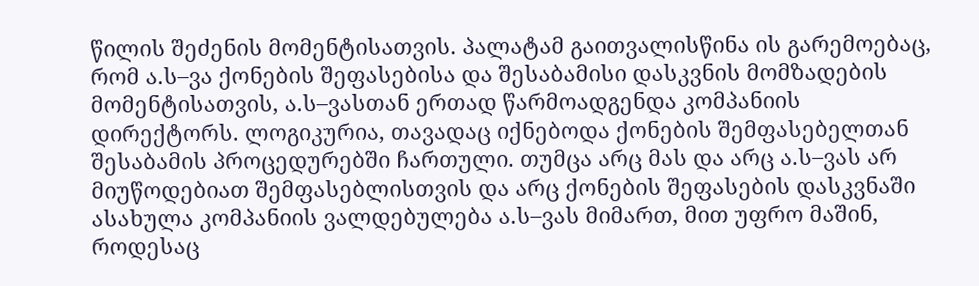წილის შეძენის მომენტისათვის. პალატამ გაითვალისწინა ის გარემოებაც, რომ ა.ს–ვა ქონების შეფასებისა და შესაბამისი დასკვნის მომზადების მომენტისათვის, ა.ს–ვასთან ერთად წარმოადგენდა კომპანიის დირექტორს. ლოგიკურია, თავადაც იქნებოდა ქონების შემფასებელთან შესაბამის პროცედურებში ჩართული. თუმცა არც მას და არც ა.ს–ვას არ მიუწოდებიათ შემფასებლისთვის და არც ქონების შეფასების დასკვნაში ასახულა კომპანიის ვალდებულება ა.ს–ვას მიმართ, მით უფრო მაშინ, როდესაც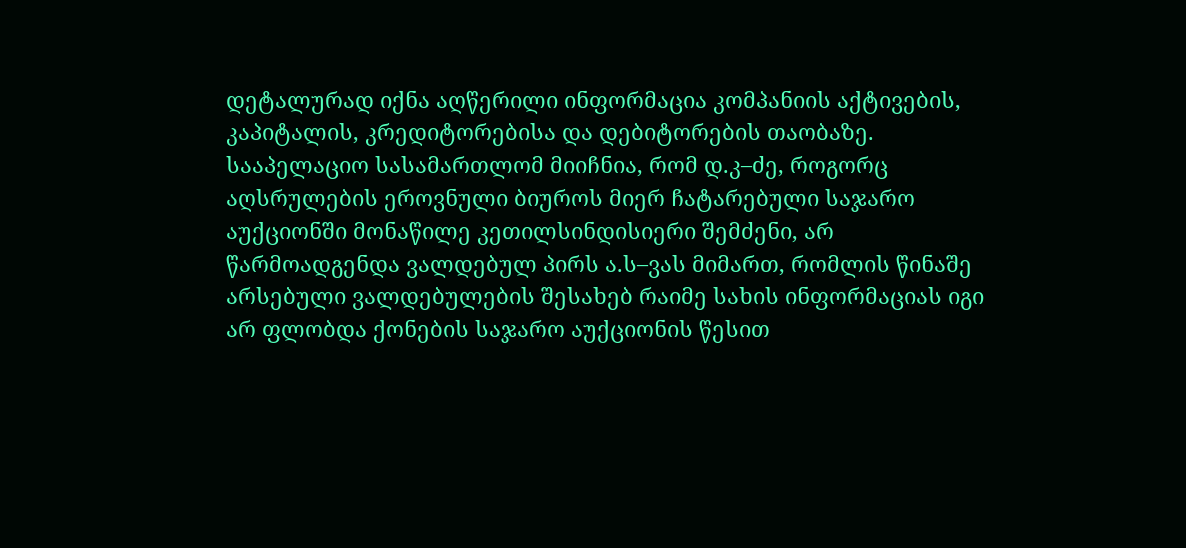დეტალურად იქნა აღწერილი ინფორმაცია კომპანიის აქტივების, კაპიტალის, კრედიტორებისა და დებიტორების თაობაზე. სააპელაციო სასამართლომ მიიჩნია, რომ დ.კ–ძე, როგორც აღსრულების ეროვნული ბიუროს მიერ ჩატარებული საჯარო აუქციონში მონაწილე კეთილსინდისიერი შემძენი, არ წარმოადგენდა ვალდებულ პირს ა.ს–ვას მიმართ, რომლის წინაშე არსებული ვალდებულების შესახებ რაიმე სახის ინფორმაციას იგი არ ფლობდა ქონების საჯარო აუქციონის წესით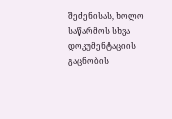შეძენისას, ხოლო საწარმოს სხვა დოკუმენტაციის გაცნობის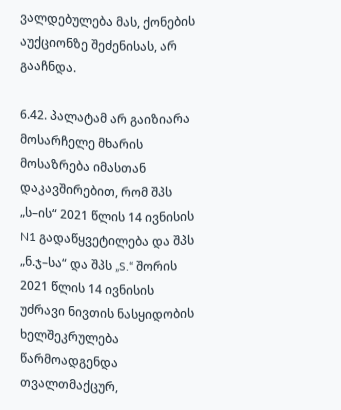ვალდებულება მას, ქონების აუქციონზე შეძენისას, არ გააჩნდა.

6.42. პალატამ არ გაიზიარა მოსარჩელე მხარის მოსაზრება იმასთან დაკავშირებით, რომ შპს „ს–ის“ 2021 წლის 14 ივნისის N1 გადაწყვეტილება და შპს „ნ.ჯ–სა“ და შპს „S.“ შორის 2021 წლის 14 ივნისის უძრავი ნივთის ნასყიდობის ხელშეკრულება წარმოადგენდა თვალთმაქცურ,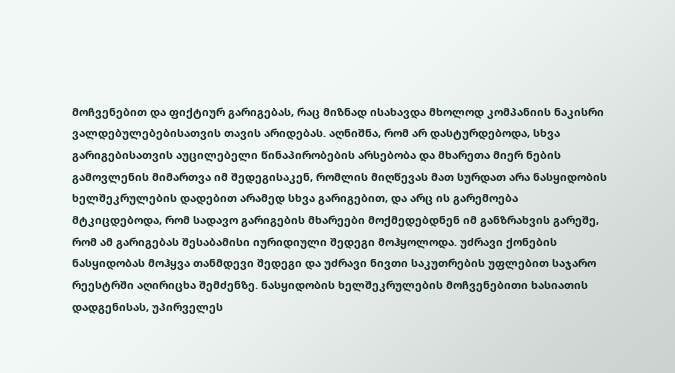მოჩვენებით და ფიქტიურ გარიგებას, რაც მიზნად ისახავდა მხოლოდ კომპანიის ნაკისრი ვალდებულებებისათვის თავის არიდებას. აღნიშნა, რომ არ დასტურდებოდა, სხვა გარიგებისათვის აუცილებელი წინაპირობების არსებობა და მხარეთა მიერ ნების გამოვლენის მიმართვა იმ შედეგისაკენ, რომლის მიღწევას მათ სურდათ არა ნასყიდობის ხელშეკრულების დადებით არამედ სხვა გარიგებით, და არც ის გარემოება მტკიცდებოდა, რომ სადავო გარიგების მხარეები მოქმედებდნენ იმ განზრახვის გარეშე, რომ ამ გარიგებას შესაბამისი იურიდიული შედეგი მოჰყოლოდა. უძრავი ქონების ნასყიდობას მოჰყვა თანმდევი შედეგი და უძრავი ნივთი საკუთრების უფლებით საჯარო რეესტრში აღირიცხა შემძენზე. ნასყიდობის ხელშეკრულების მოჩვენებითი ხასიათის დადგენისას, უპირველეს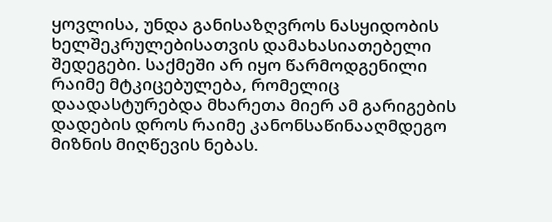ყოვლისა, უნდა განისაზღვროს ნასყიდობის ხელშეკრულებისათვის დამახასიათებელი შედეგები. საქმეში არ იყო წარმოდგენილი რაიმე მტკიცებულება, რომელიც დაადასტურებდა მხარეთა მიერ ამ გარიგების დადების დროს რაიმე კანონსაწინააღმდეგო მიზნის მიღწევის ნებას.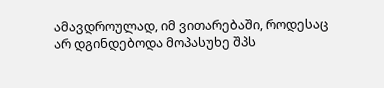ამავდროულად, იმ ვითარებაში, როდესაც არ დგინდებოდა მოპასუხე შპს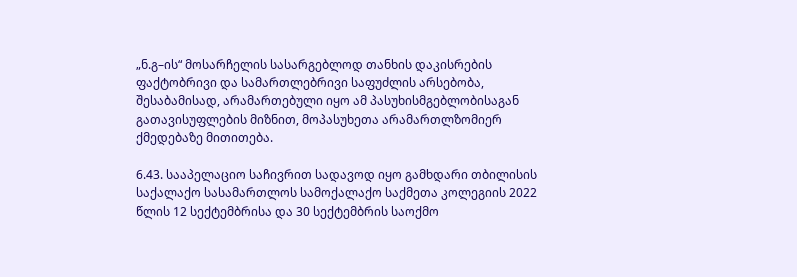„ნ.გ–ის“ მოსარჩელის სასარგებლოდ თანხის დაკისრების ფაქტობრივი და სამართლებრივი საფუძლის არსებობა, შესაბამისად, არამართებული იყო ამ პასუხისმგებლობისაგან გათავისუფლების მიზნით, მოპასუხეთა არამართლზომიერ ქმედებაზე მითითება.

6.43. სააპელაციო საჩივრით სადავოდ იყო გამხდარი თბილისის საქალაქო სასამართლოს სამოქალაქო საქმეთა კოლეგიის 2022 წლის 12 სექტემბრისა და 30 სექტემბრის საოქმო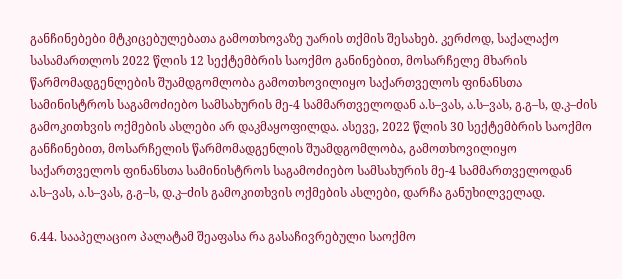განჩინებები მტკიცებულებათა გამოთხოვაზე უარის თქმის შესახებ. კერძოდ, საქალაქო სასამართლოს 2022 წლის 12 სექტემბრის საოქმო განინებით, მოსარჩელე მხარის წარმომადგენლების შუამდგომლობა გამოთხოვილიყო საქართველოს ფინანსთა სამინისტროს საგამოძიებო სამსახურის მე-4 სამმართველოდან ა.ს–ვას, ა.ს–ვას, გ.გ–ს, დ.კ–ძის გამოკითხვის ოქმების ასლები არ დაკმაყოფილდა. ასევე, 2022 წლის 30 სექტემბრის საოქმო განჩინებით, მოსარჩელის წარმომადგენლის შუამდგომლობა, გამოთხოვილიყო საქართველოს ფინანსთა სამინისტროს საგამოძიებო სამსახურის მე-4 სამმართველოდან ა.ს–ვას, ა.ს–ვას, გ.გ–ს, დ.კ–ძის გამოკითხვის ოქმების ასლები, დარჩა განუხილველად.

6.44. სააპელაციო პალატამ შეაფასა რა გასაჩივრებული საოქმო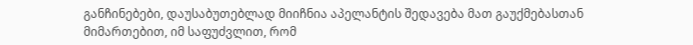განჩინებები, დაუსაბუთებლად მიიჩნია აპელანტის შედავება მათ გაუქმებასთან მიმართებით, იმ საფუძვლით, რომ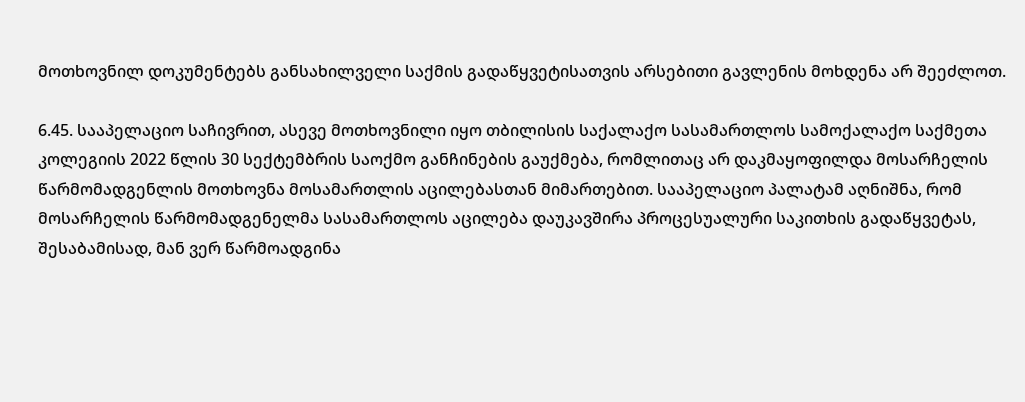მოთხოვნილ დოკუმენტებს განსახილველი საქმის გადაწყვეტისათვის არსებითი გავლენის მოხდენა არ შეეძლოთ.

6.45. სააპელაციო საჩივრით, ასევე მოთხოვნილი იყო თბილისის საქალაქო სასამართლოს სამოქალაქო საქმეთა კოლეგიის 2022 წლის 30 სექტემბრის საოქმო განჩინების გაუქმება, რომლითაც არ დაკმაყოფილდა მოსარჩელის წარმომადგენლის მოთხოვნა მოსამართლის აცილებასთან მიმართებით. სააპელაციო პალატამ აღნიშნა, რომ მოსარჩელის წარმომადგენელმა სასამართლოს აცილება დაუკავშირა პროცესუალური საკითხის გადაწყვეტას, შესაბამისად, მან ვერ წარმოადგინა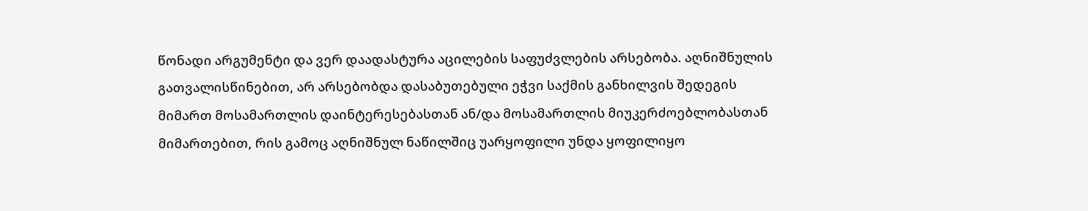წონადი არგუმენტი და ვერ დაადასტურა აცილების საფუძვლების არსებობა. აღნიშნულის გათვალისწინებით, არ არსებობდა დასაბუთებული ეჭვი საქმის განხილვის შედეგის მიმართ მოსამართლის დაინტერესებასთან ან/და მოსამართლის მიუკერძოებლობასთან მიმართებით, რის გამოც აღნიშნულ ნაწილშიც უარყოფილი უნდა ყოფილიყო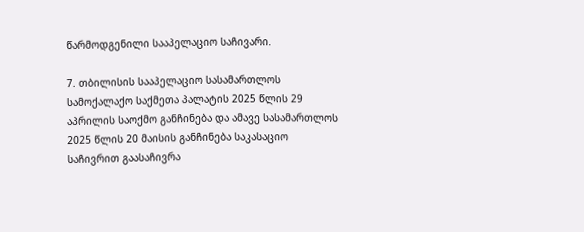წარმოდგენილი სააპელაციო საჩივარი.

7. თბილისის სააპელაციო სასამართლოს სამოქალაქო საქმეთა პალატის 2025 წლის 29 აპრილის საოქმო განჩინება და ამავე სასამართლოს 2025 წლის 20 მაისის განჩინება საკასაციო საჩივრით გაასაჩივრა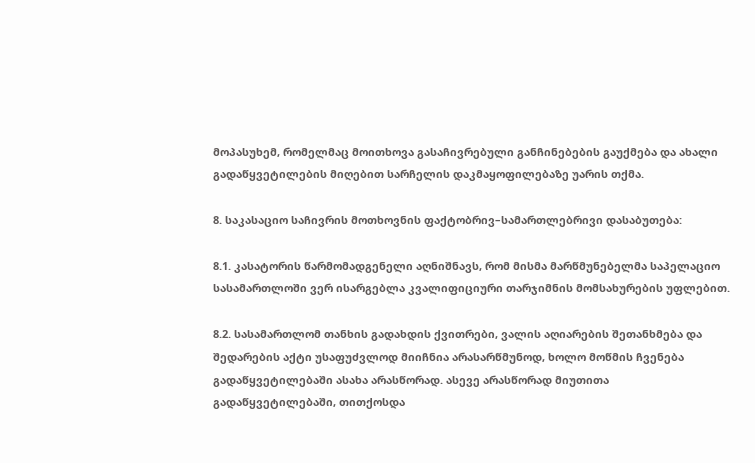მოპასუხემ, რომელმაც მოითხოვა გასაჩივრებული განჩინებების გაუქმება და ახალი გადაწყვეტილების მიღებით სარჩელის დაკმაყოფილებაზე უარის თქმა.

8. საკასაციო საჩივრის მოთხოვნის ფაქტობრივ–სამართლებრივი დასაბუთება:

8.1. კასატორის წარმომადგენელი აღნიშნავს, რომ მისმა მარწმუნებელმა საპელაციო სასამართლოში ვერ ისარგებლა კვალიფიციური თარჯიმნის მომსახურების უფლებით.

8.2. სასამართლომ თანხის გადახდის ქვითრები, ვალის აღიარების შეთანხმება და შედარების აქტი უსაფუძვლოდ მიიჩნია არასარწმუნოდ, ხოლო მოწმის ჩვენება გადაწყვეტილებაში ასახა არასწორად. ასევე არასწორად მიუთითა გადაწყვეტილებაში, თითქოსდა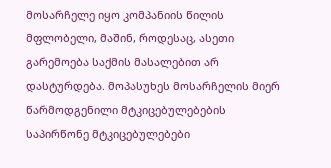მოსარჩელე იყო კომპანიის წილის მფლობელი, მაშინ, როდესაც, ასეთი გარემოება საქმის მასალებით არ დასტურდება. მოპასუხეს მოსარჩელის მიერ წარმოდგენილი მტკიცებულებების საპირწონე მტკიცებულებები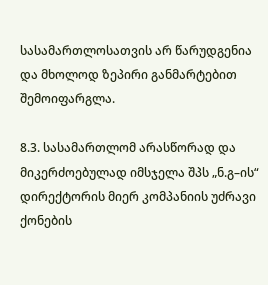სასამართლოსათვის არ წარუდგენია და მხოლოდ ზეპირი განმარტებით შემოიფარგლა.

8.3. სასამართლომ არასწორად და მიკერძოებულად იმსჯელა შპს „ნ.გ–ის“ დირექტორის მიერ კომპანიის უძრავი ქონების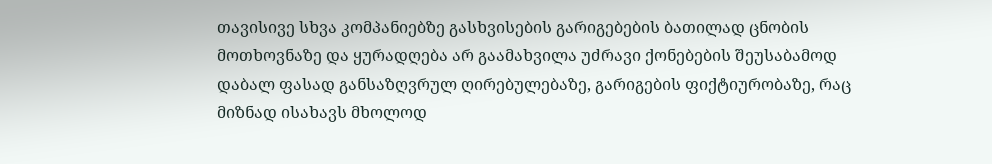თავისივე სხვა კომპანიებზე გასხვისების გარიგებების ბათილად ცნობის მოთხოვნაზე და ყურადღება არ გაამახვილა უძრავი ქონებების შეუსაბამოდ დაბალ ფასად განსაზღვრულ ღირებულებაზე, გარიგების ფიქტიურობაზე, რაც მიზნად ისახავს მხოლოდ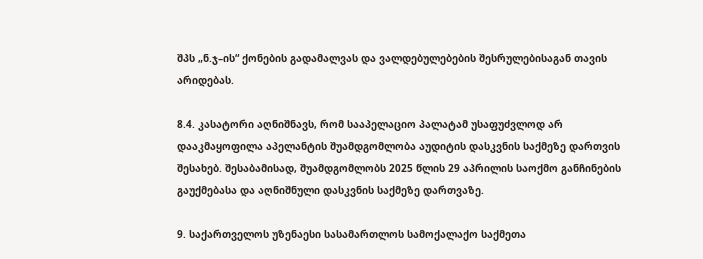შპს „ნ.ჯ–ის“ ქონების გადამალვას და ვალდებულებების შესრულებისაგან თავის არიდებას.

8.4. კასატორი აღნიშნავს, რომ სააპელაციო პალატამ უსაფუძვლოდ არ დააკმაყოფილა აპელანტის შუამდგომლობა აუდიტის დასკვნის საქმეზე დართვის შესახებ. შესაბამისად, შუამდგომლობს 2025 წლის 29 აპრილის საოქმო განჩინების გაუქმებასა და აღნიშნული დასკვნის საქმეზე დართვაზე.

9. საქართველოს უზენაესი სასამართლოს სამოქალაქო საქმეთა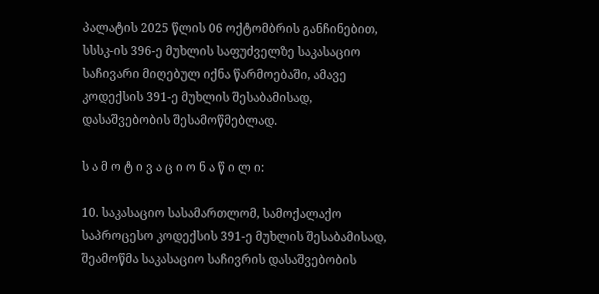პალატის 2025 წლის 06 ოქტომბრის განჩინებით, სსსკ-ის 396-ე მუხლის საფუძველზე საკასაციო საჩივარი მიღებულ იქნა წარმოებაში, ამავე კოდექსის 391-ე მუხლის შესაბამისად, დასაშვებობის შესამოწმებლად.

ს ა მ ო ტ ი ვ ა ც ი ო ნ ა წ ი ლ ი:

10. საკასაციო სასამართლომ, სამოქალაქო საპროცესო კოდექსის 391-ე მუხლის შესაბამისად, შეამოწმა საკასაციო საჩივრის დასაშვებობის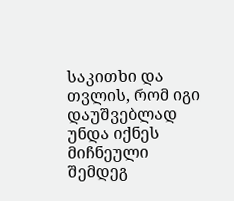საკითხი და თვლის, რომ იგი დაუშვებლად უნდა იქნეს მიჩნეული შემდეგ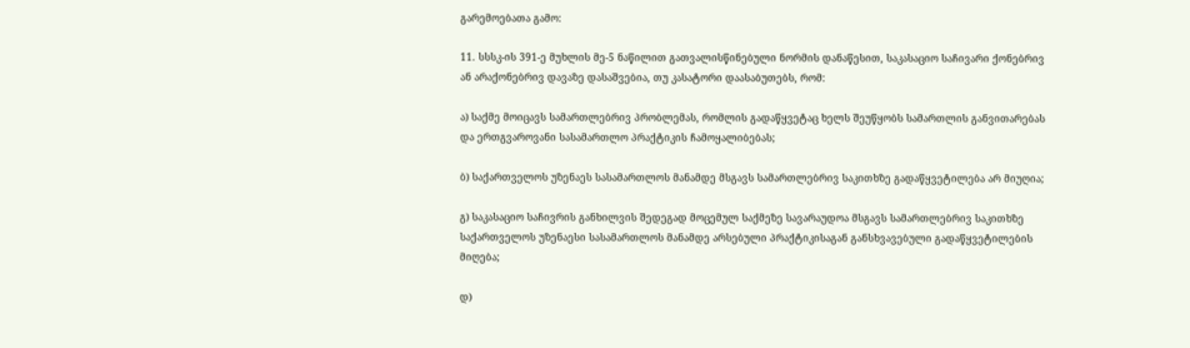გარემოებათა გამო:

11. სსსკ-ის 391-ე მუხლის მე-5 ნაწილით გათვალისწინებული ნორმის დანაწესით, საკასაციო საჩივარი ქონებრივ ან არაქონებრივ დავაზე დასაშვებია, თუ კასატორი დაასაბუთებს, რომ:

ა) საქმე მოიცავს სამართლებრივ პრობლემას, რომლის გადაწყვეტაც ხელს შეუწყობს სამართლის განვითარებას და ერთგვაროვანი სასამართლო პრაქტიკის ჩამოყალიბებას;

ბ) საქართველოს უზენაეს სასამართლოს მანამდე მსგავს სამართლებრივ საკითხზე გადაწყვეტილება არ მიუღია;

გ) საკასაციო საჩივრის განხილვის შედეგად მოცემულ საქმეზე სავარაუდოა მსგავს სამართლებრივ საკითხზე საქართველოს უზენაესი სასამართლოს მანამდე არსებული პრაქტიკისაგან განსხვავებული გადაწყვეტილების მიღება;

დ)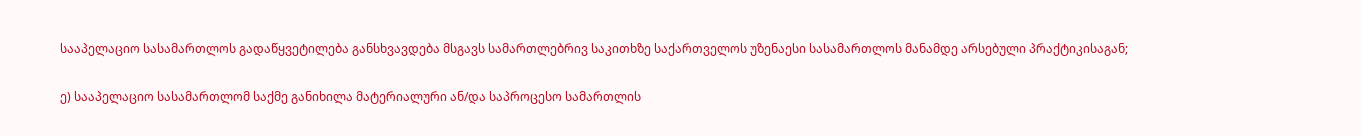სააპელაციო სასამართლოს გადაწყვეტილება განსხვავდება მსგავს სამართლებრივ საკითხზე საქართველოს უზენაესი სასამართლოს მანამდე არსებული პრაქტიკისაგან;

ე) სააპელაციო სასამართლომ საქმე განიხილა მატერიალური ან/და საპროცესო სამართლის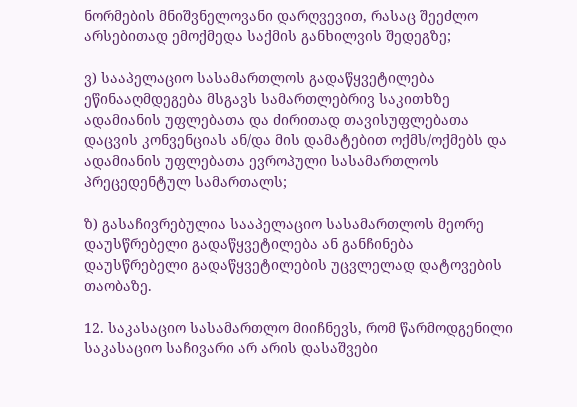ნორმების მნიშვნელოვანი დარღვევით, რასაც შეეძლო არსებითად ემოქმედა საქმის განხილვის შედეგზე;

ვ) სააპელაციო სასამართლოს გადაწყვეტილება ეწინააღმდეგება მსგავს სამართლებრივ საკითხზე ადამიანის უფლებათა და ძირითად თავისუფლებათა დაცვის კონვენციას ან/და მის დამატებით ოქმს/ოქმებს და ადამიანის უფლებათა ევროპული სასამართლოს პრეცედენტულ სამართალს;

ზ) გასაჩივრებულია სააპელაციო სასამართლოს მეორე დაუსწრებელი გადაწყვეტილება ან განჩინება დაუსწრებელი გადაწყვეტილების უცვლელად დატოვების თაობაზე.

12. საკასაციო სასამართლო მიიჩნევს, რომ წარმოდგენილი საკასაციო საჩივარი არ არის დასაშვები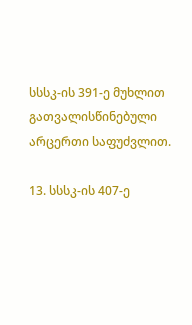სსსკ-ის 391-ე მუხლით გათვალისწინებული არცერთი საფუძვლით.

13. სსსკ-ის 407-ე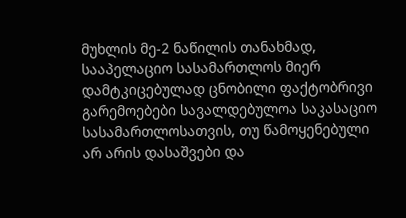მუხლის მე-2 ნაწილის თანახმად, სააპელაციო სასამართლოს მიერ დამტკიცებულად ცნობილი ფაქტობრივი გარემოებები სავალდებულოა საკასაციო სასამართლოსათვის, თუ წამოყენებული არ არის დასაშვები და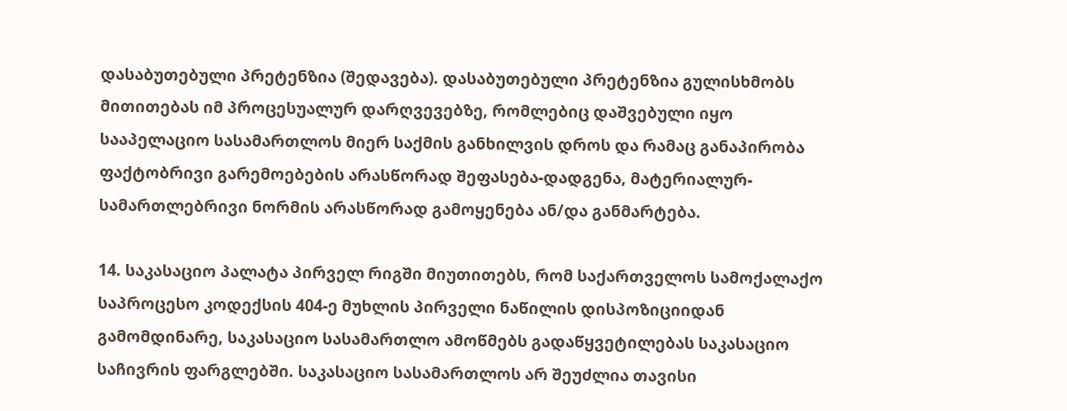დასაბუთებული პრეტენზია (შედავება). დასაბუთებული პრეტენზია გულისხმობს მითითებას იმ პროცესუალურ დარღვევებზე, რომლებიც დაშვებული იყო სააპელაციო სასამართლოს მიერ საქმის განხილვის დროს და რამაც განაპირობა ფაქტობრივი გარემოებების არასწორად შეფასება-დადგენა, მატერიალურ-სამართლებრივი ნორმის არასწორად გამოყენება ან/და განმარტება.

14. საკასაციო პალატა პირველ რიგში მიუთითებს, რომ საქართველოს სამოქალაქო საპროცესო კოდექსის 404-ე მუხლის პირველი ნაწილის დისპოზიციიდან გამომდინარე, საკასაციო სასამართლო ამოწმებს გადაწყვეტილებას საკასაციო საჩივრის ფარგლებში. საკასაციო სასამართლოს არ შეუძლია თავისი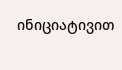ინიციატივით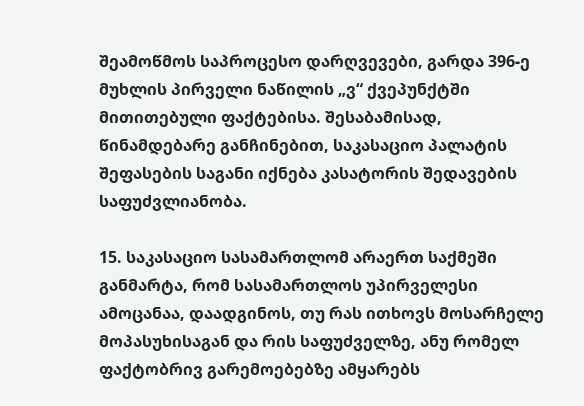შეამოწმოს საპროცესო დარღვევები, გარდა 396-ე მუხლის პირველი ნაწილის „ვ“ ქვეპუნქტში მითითებული ფაქტებისა. შესაბამისად, წინამდებარე განჩინებით, საკასაციო პალატის შეფასების საგანი იქნება კასატორის შედავების საფუძვლიანობა.

15. საკასაციო სასამართლომ არაერთ საქმეში განმარტა, რომ სასამართლოს უპირველესი ამოცანაა, დაადგინოს, თუ რას ითხოვს მოსარჩელე მოპასუხისაგან და რის საფუძველზე, ანუ რომელ ფაქტობრივ გარემოებებზე ამყარებს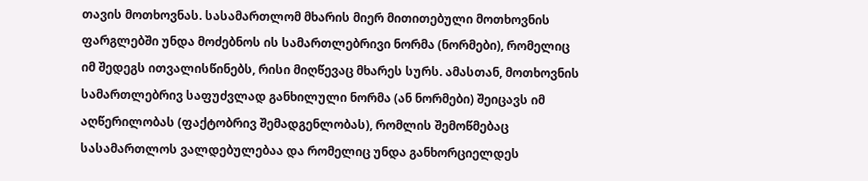თავის მოთხოვნას. სასამართლომ მხარის მიერ მითითებული მოთხოვნის ფარგლებში უნდა მოძებნოს ის სამართლებრივი ნორმა (ნორმები), რომელიც იმ შედეგს ითვალისწინებს, რისი მიღწევაც მხარეს სურს. ამასთან, მოთხოვნის სამართლებრივ საფუძვლად განხილული ნორმა (ან ნორმები) შეიცავს იმ აღწერილობას (ფაქტობრივ შემადგენლობას), რომლის შემოწმებაც სასამართლოს ვალდებულებაა და რომელიც უნდა განხორციელდეს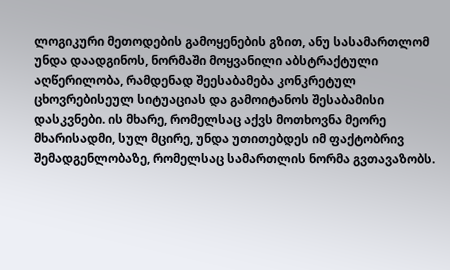ლოგიკური მეთოდების გამოყენების გზით, ანუ სასამართლომ უნდა დაადგინოს, ნორმაში მოყვანილი აბსტრაქტული აღწერილობა, რამდენად შეესაბამება კონკრეტულ ცხოვრებისეულ სიტუაციას და გამოიტანოს შესაბამისი დასკვნები. ის მხარე, რომელსაც აქვს მოთხოვნა მეორე მხარისადმი, სულ მცირე, უნდა უთითებდეს იმ ფაქტობრივ შემადგენლობაზე, რომელსაც სამართლის ნორმა გვთავაზობს.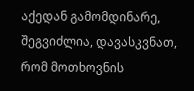აქედან გამომდინარე, შეგვიძლია, დავასკვნათ, რომ მოთხოვნის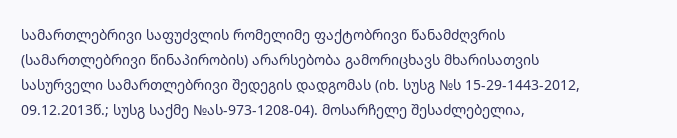სამართლებრივი საფუძვლის რომელიმე ფაქტობრივი წანამძღვრის (სამართლებრივი წინაპირობის) არარსებობა გამორიცხავს მხარისათვის სასურველი სამართლებრივი შედეგის დადგომას (იხ. სუსგ №ს 15-29-1443-2012, 09.12.2013წ.; სუსგ საქმე №ას-973-1208-04). მოსარჩელე შესაძლებელია,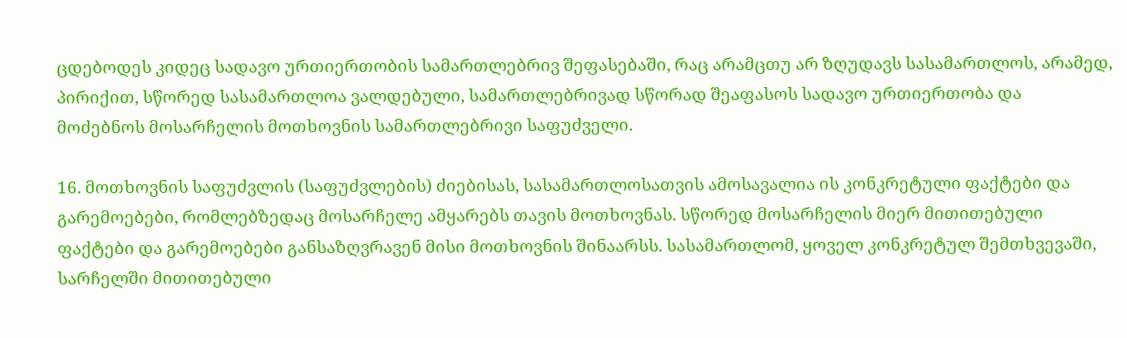ცდებოდეს კიდეც სადავო ურთიერთობის სამართლებრივ შეფასებაში, რაც არამცთუ არ ზღუდავს სასამართლოს, არამედ, პირიქით, სწორედ სასამართლოა ვალდებული, სამართლებრივად სწორად შეაფასოს სადავო ურთიერთობა და მოძებნოს მოსარჩელის მოთხოვნის სამართლებრივი საფუძველი.

16. მოთხოვნის საფუძვლის (საფუძვლების) ძიებისას, სასამართლოსათვის ამოსავალია ის კონკრეტული ფაქტები და გარემოებები, რომლებზედაც მოსარჩელე ამყარებს თავის მოთხოვნას. სწორედ მოსარჩელის მიერ მითითებული ფაქტები და გარემოებები განსაზღვრავენ მისი მოთხოვნის შინაარსს. სასამართლომ, ყოველ კონკრეტულ შემთხვევაში, სარჩელში მითითებული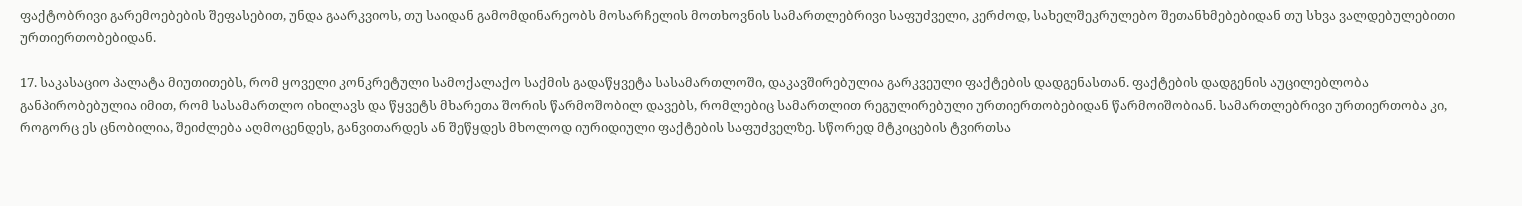ფაქტობრივი გარემოებების შეფასებით, უნდა გაარკვიოს, თუ საიდან გამომდინარეობს მოსარჩელის მოთხოვნის სამართლებრივი საფუძველი, კერძოდ, სახელშეკრულებო შეთანხმებებიდან თუ სხვა ვალდებულებითი ურთიერთობებიდან.

17. საკასაციო პალატა მიუთითებს, რომ ყოველი კონკრეტული სამოქალაქო საქმის გადაწყვეტა სასამართლოში, დაკავშირებულია გარკვეული ფაქტების დადგენასთან. ფაქტების დადგენის აუცილებლობა განპირობებულია იმით, რომ სასამართლო იხილავს და წყვეტს მხარეთა შორის წარმოშობილ დავებს, რომლებიც სამართლით რეგულირებული ურთიერთობებიდან წარმოიშობიან. სამართლებრივი ურთიერთობა კი, როგორც ეს ცნობილია, შეიძლება აღმოცენდეს, განვითარდეს ან შეწყდეს მხოლოდ იურიდიული ფაქტების საფუძველზე. სწორედ მტკიცების ტვირთსა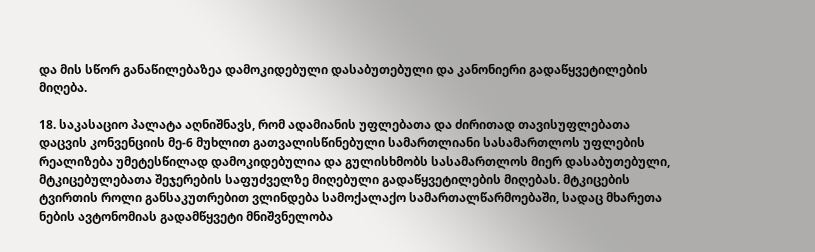და მის სწორ განაწილებაზეა დამოკიდებული დასაბუთებული და კანონიერი გადაწყვეტილების მიღება.

18. საკასაციო პალატა აღნიშნავს, რომ ადამიანის უფლებათა და ძირითად თავისუფლებათა დაცვის კონვენციის მე-6 მუხლით გათვალისწინებული სამართლიანი სასამართლოს უფლების რეალიზება უმეტესწილად დამოკიდებულია და გულისხმობს სასამართლოს მიერ დასაბუთებული, მტკიცებულებათა შეჯერების საფუძველზე მიღებული გადაწყვეტილების მიღებას. მტკიცების ტვირთის როლი განსაკუთრებით ვლინდება სამოქალაქო სამართალწარმოებაში, სადაც მხარეთა ნების ავტონომიას გადამწყვეტი მნიშვნელობა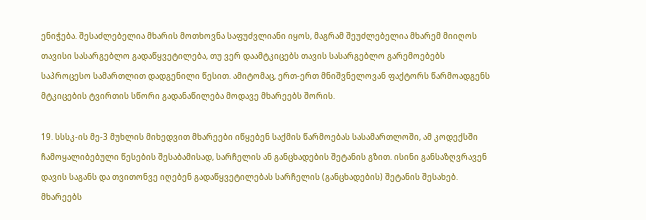ენიჭება. შესაძლებელია მხარის მოთხოვნა საფუძვლიანი იყოს, მაგრამ შეუძლებელია მხარემ მიიღოს თავისი სასარგებლო გადაწყვეტილება, თუ ვერ დაამტკიცებს თავის სასარგებლო გარემოებებს საპროცესო სამართლით დადგენილი წესით. ამიტომაც, ერთ-ერთ მნიშვნელოვან ფაქტორს წარმოადგენს მტკიცების ტვირთის სწორი გადანაწილება მოდავე მხარეებს შორის.

19. სსსკ-ის მე-3 მუხლის მიხედვით მხარეები იწყებენ საქმის წარმოებას სასამართლოში, ამ კოდექსში ჩამოყალიბებული წესების შესაბამისად, სარჩელის ან განცხადების შეტანის გზით. ისინი განსაზღვრავენ დავის საგანს და თვითონვე იღებენ გადაწყვეტილებას სარჩელის (განცხადების) შეტანის შესახებ. მხარეებს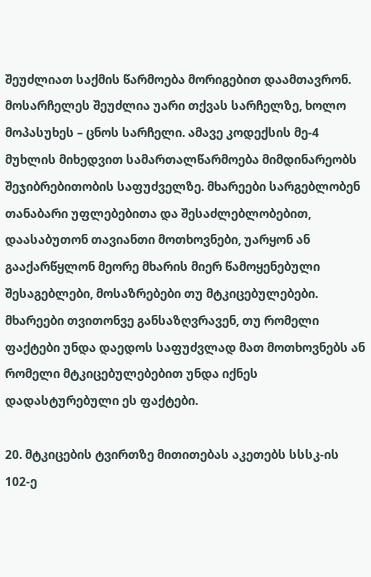შეუძლიათ საქმის წარმოება მორიგებით დაამთავრონ. მოსარჩელეს შეუძლია უარი თქვას სარჩელზე, ხოლო მოპასუხეს – ცნოს სარჩელი. ამავე კოდექსის მე-4 მუხლის მიხედვით სამართალწარმოება მიმდინარეობს შეჯიბრებითობის საფუძველზე. მხარეები სარგებლობენ თანაბარი უფლებებითა და შესაძლებლობებით, დაასაბუთონ თავიანთი მოთხოვნები, უარყონ ან გააქარწყლონ მეორე მხარის მიერ წამოყენებული შესაგებლები, მოსაზრებები თუ მტკიცებულებები. მხარეები თვითონვე განსაზღვრავენ, თუ რომელი ფაქტები უნდა დაედოს საფუძვლად მათ მოთხოვნებს ან რომელი მტკიცებულებებით უნდა იქნეს დადასტურებული ეს ფაქტები.

20. მტკიცების ტვირთზე მითითებას აკეთებს სსსკ-ის 102-ე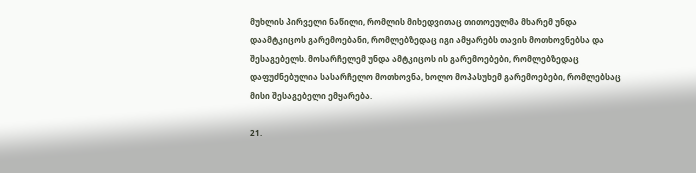მუხლის პირველი ნაწილი, რომლის მიხედვითაც თითოეულმა მხარემ უნდა დაამტკიცოს გარემოებანი, რომლებზედაც იგი ამყარებს თავის მოთხოვნებსა და შესაგებელს. მოსარჩელემ უნდა ამტკიცოს ის გარემოებები, რომლებზედაც დაფუძნებულია სასარჩელო მოთხოვნა, ხოლო მოპასუხემ გარემოებები, რომლებსაც მისი შესაგებელი ემყარება.

21.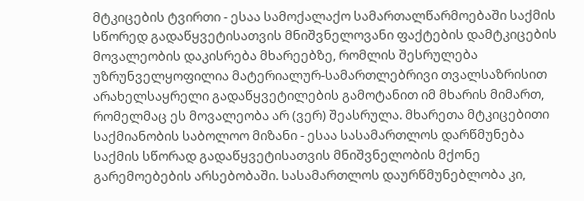მტკიცების ტვირთი - ესაა სამოქალაქო სამართალწარმოებაში საქმის სწორედ გადაწყვეტისათვის მნიშვნელოვანი ფაქტების დამტკიცების მოვალეობის დაკისრება მხარეებზე, რომლის შესრულება უზრუნველყოფილია მატერიალურ-სამართლებრივი თვალსაზრისით არახელსაყრელი გადაწყვეტილების გამოტანით იმ მხარის მიმართ, რომელმაც ეს მოვალეობა არ (ვერ) შეასრულა. მხარეთა მტკიცებითი საქმიანობის საბოლოო მიზანი - ესაა სასამართლოს დარწმუნება საქმის სწორად გადაწყვეტისათვის მნიშვნელობის მქონე გარემოებების არსებობაში. სასამართლოს დაურწმუნებლობა კი,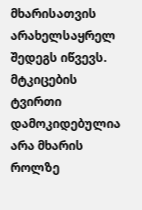მხარისათვის არახელსაყრელ შედეგს იწვევს. მტკიცების ტვირთი დამოკიდებულია არა მხარის როლზე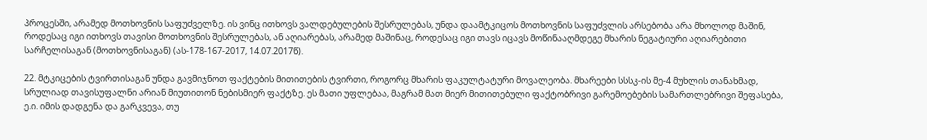პროცესში, არამედ მოთხოვნის საფუძველზე. ის ვინც ითხოვს ვალდებულების შესრულებას, უნდა დაამტკიცოს მოთხოვნის საფუძვლის არსებობა არა მხოლოდ მაშინ, როდესაც იგი ითხოვს თავისი მოთხოვნის შესრულებას, ან აღიარებას, არამედ მაშინაც, როდესაც იგი თავს იცავს მოწინააღმდეგე მხარის ნეგატიური აღიარებითი სარჩელისაგან (მოთხოვნისაგან) (ას-178-167-2017, 14.07.2017წ).

22. მტკიცების ტვირთისაგან უნდა გავმიჯნოთ ფაქტების მითითების ტვირთი, როგორც მხარის ფაკულტატური მოვალეობა. მხარეები სსსკ-ის მე-4 მუხლის თანახმად, სრულიად თავისუფალნი არიან მიუთითონ ნებისმიერ ფაქტზე. ეს მათი უფლებაა, მაგრამ მათ მიერ მითითებული ფაქტობრივი გარემოებების სამართლებრივი შეფასება, ე.ი. იმის დადგენა და გარკვევა, თუ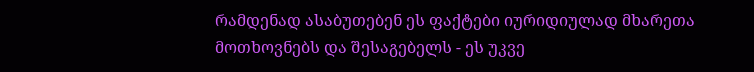რამდენად ასაბუთებენ ეს ფაქტები იურიდიულად მხარეთა მოთხოვნებს და შესაგებელს - ეს უკვე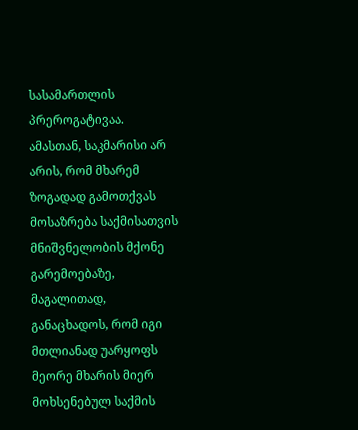სასამართლის პრეროგატივაა. ამასთან, საკმარისი არ არის, რომ მხარემ ზოგადად გამოთქვას მოსაზრება საქმისათვის მნიშვნელობის მქონე გარემოებაზე, მაგალითად, განაცხადოს, რომ იგი მთლიანად უარყოფს მეორე მხარის მიერ მოხსენებულ საქმის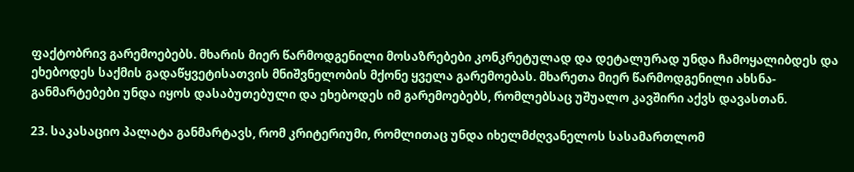ფაქტობრივ გარემოებებს. მხარის მიერ წარმოდგენილი მოსაზრებები კონკრეტულად და დეტალურად უნდა ჩამოყალიბდეს და ეხებოდეს საქმის გადაწყვეტისათვის მნიშვნელობის მქონე ყველა გარემოებას. მხარეთა მიერ წარმოდგენილი ახსნა-განმარტებები უნდა იყოს დასაბუთებული და ეხებოდეს იმ გარემოებებს, რომლებსაც უშუალო კავშირი აქვს დავასთან.

23. საკასაციო პალატა განმარტავს, რომ კრიტერიუმი, რომლითაც უნდა იხელმძღვანელოს სასამართლომ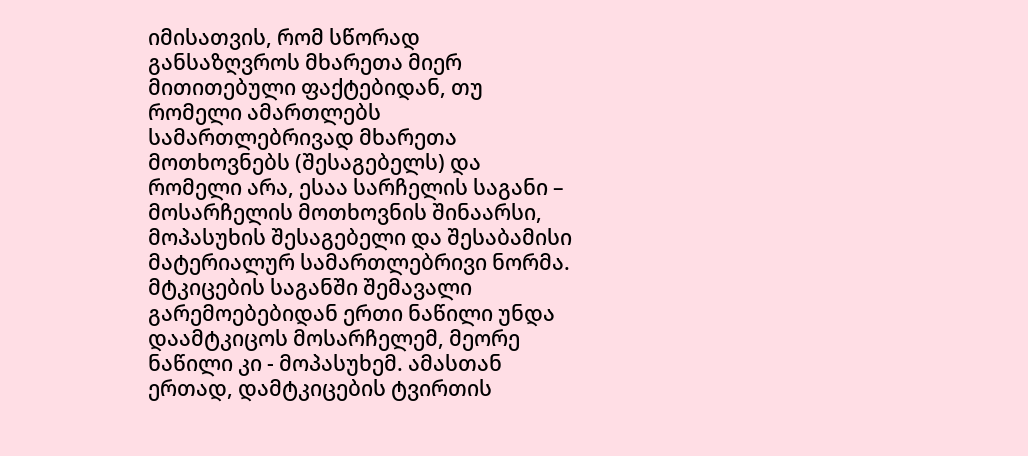იმისათვის, რომ სწორად განსაზღვროს მხარეთა მიერ მითითებული ფაქტებიდან, თუ რომელი ამართლებს სამართლებრივად მხარეთა მოთხოვნებს (შესაგებელს) და რომელი არა, ესაა სარჩელის საგანი – მოსარჩელის მოთხოვნის შინაარსი, მოპასუხის შესაგებელი და შესაბამისი მატერიალურ სამართლებრივი ნორმა. მტკიცების საგანში შემავალი გარემოებებიდან ერთი ნაწილი უნდა დაამტკიცოს მოსარჩელემ, მეორე ნაწილი კი - მოპასუხემ. ამასთან ერთად, დამტკიცების ტვირთის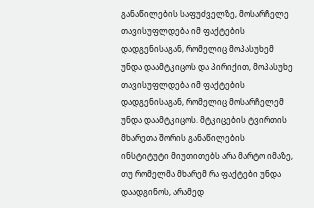განაწილების საფუძველზე, მოსარჩელე თავისუფლდება იმ ფაქტების დადგენისაგან, რომელიც მოპასუხემ უნდა დაამტკიცოს და პირიქით, მოპასუხე თავისუფლდება იმ ფაქტების დადგენისაგან, რომელიც მოსარჩელემ უნდა დაამტკიცოს. მტკიცების ტვირთის მხარეთა შორის განაწილების ინსტიტუტი მიუთითებს არა მარტო იმაზე, თუ რომელმა მხარემ რა ფაქტები უნდა დაადგინოს, არამედ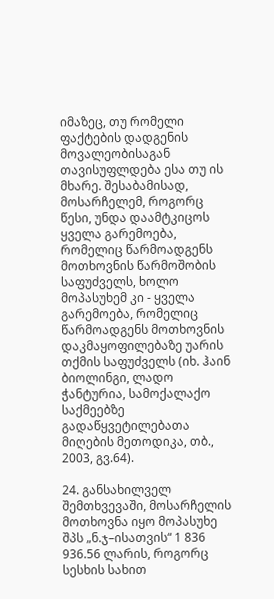იმაზეც, თუ რომელი ფაქტების დადგენის მოვალეობისაგან თავისუფლდება ესა თუ ის მხარე. შესაბამისად, მოსარჩელემ, როგორც წესი, უნდა დაამტკიცოს ყველა გარემოება, რომელიც წარმოადგენს მოთხოვნის წარმოშობის საფუძველს, ხოლო მოპასუხემ კი - ყველა გარემოება, რომელიც წარმოადგენს მოთხოვნის დაკმაყოფილებაზე უარის თქმის საფუძველს (იხ. ჰაინ ბიოლინგი, ლადო ჭანტურია, სამოქალაქო საქმეებზე გადაწყვეტილებათა მიღების მეთოდიკა, თბ., 2003, გვ.64).

24. განსახილველ შემთხვევაში, მოსარჩელის მოთხოვნა იყო მოპასუხე შპს „ნ.ჯ–ისათვის“ 1 836 936.56 ლარის, როგორც სესხის სახით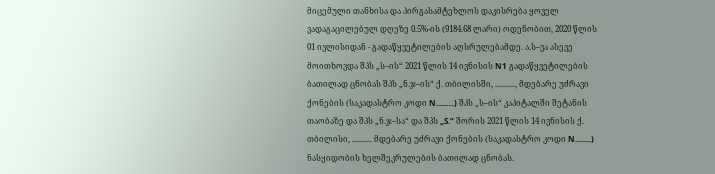მიცემული თანხისა და პირგასამტეხლოს დაკისრება ყოველ ვადაგაცილებულ დღეზე 0.5%-ის (9184.68 ლარი) ოდენობით, 2020 წლის 01 ივლისიდან - გადაწყვეტილების აღსრულებამდე. ა.ს–ვა ასევე მოითხოვდა შპს „ს–ის“ 2021 წლის 14 ივნისის N1 გადაწყვეტილების ბათილად ცნობას შპს „ნ.ჯ–ის“ ქ. თბილისში, .........., მდებარე უძრავი ქონების (საკადასტრო კოდი N.........) შპს „ს–ის“ კაპიტალში შეტანის თაობაზე და შპს „ნ.ჯ–სა“ და შპს „S.“ შორის 2021 წლის 14 ივნისის ქ. თბილისი, .......... მდებარე უძრავი ქონების (საკადასტრო კოდი N........) ნასყიდობის ხელშეკრულების ბათილად ცნობას.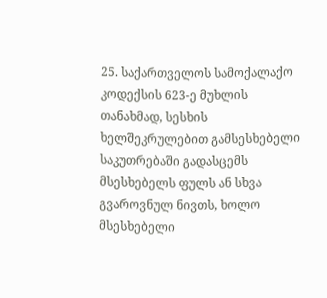25. საქართველოს სამოქალაქო კოდექსის 623-ე მუხლის თანახმად, სესხის ხელშეკრულებით გამსესხებელი საკუთრებაში გადასცემს მსესხებელს ფულს ან სხვა გვაროვნულ ნივთს, ხოლო მსესხებელი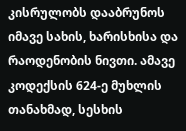კისრულობს დააბრუნოს იმავე სახის, ხარისხისა და რაოდენობის ნივთი. ამავე კოდექსის 624-ე მუხლის თანახმად, სესხის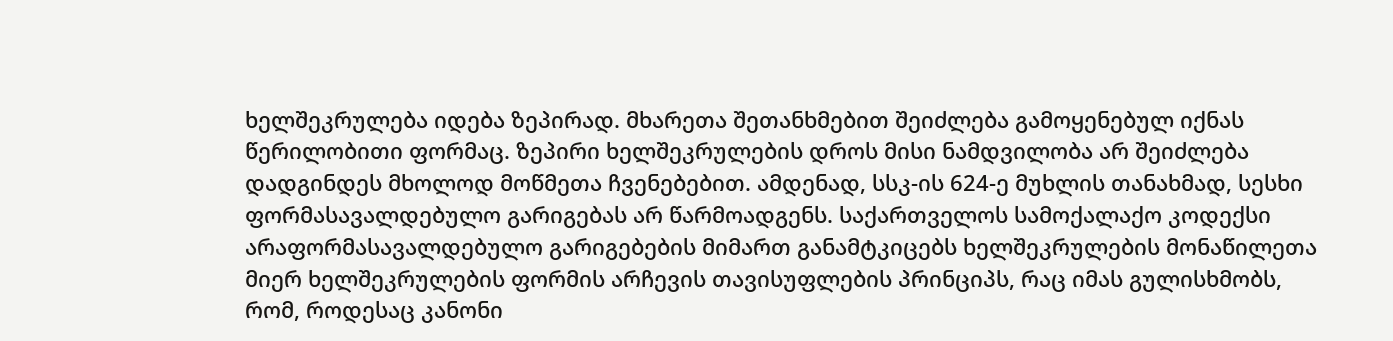ხელშეკრულება იდება ზეპირად. მხარეთა შეთანხმებით შეიძლება გამოყენებულ იქნას წერილობითი ფორმაც. ზეპირი ხელშეკრულების დროს მისი ნამდვილობა არ შეიძლება დადგინდეს მხოლოდ მოწმეთა ჩვენებებით. ამდენად, სსკ-ის 624-ე მუხლის თანახმად, სესხი ფორმასავალდებულო გარიგებას არ წარმოადგენს. საქართველოს სამოქალაქო კოდექსი არაფორმასავალდებულო გარიგებების მიმართ განამტკიცებს ხელშეკრულების მონაწილეთა მიერ ხელშეკრულების ფორმის არჩევის თავისუფლების პრინციპს, რაც იმას გულისხმობს, რომ, როდესაც კანონი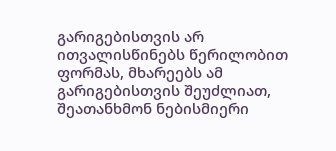გარიგებისთვის არ ითვალისწინებს წერილობით ფორმას, მხარეებს ამ გარიგებისთვის შეუძლიათ, შეათანხმონ ნებისმიერი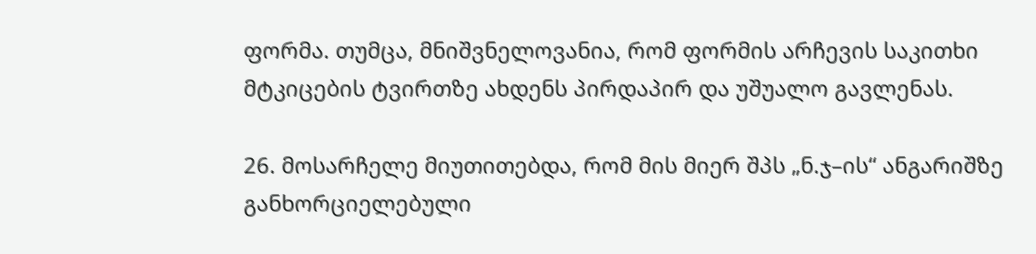ფორმა. თუმცა, მნიშვნელოვანია, რომ ფორმის არჩევის საკითხი მტკიცების ტვირთზე ახდენს პირდაპირ და უშუალო გავლენას.

26. მოსარჩელე მიუთითებდა, რომ მის მიერ შპს „ნ.ჯ–ის“ ანგარიშზე განხორციელებული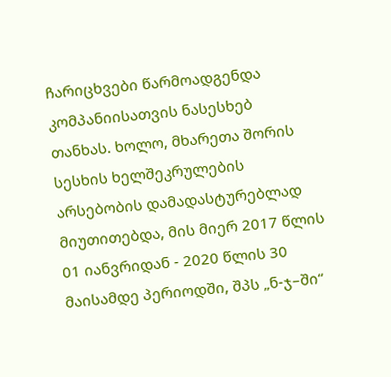ჩარიცხვები წარმოადგენდა კომპანიისათვის ნასესხებ თანხას. ხოლო, მხარეთა შორის სესხის ხელშეკრულების არსებობის დამადასტურებლად მიუთითებდა, მის მიერ 2017 წლის 01 იანვრიდან - 2020 წლის 30 მაისამდე პერიოდში, შპს „ნ-ჯ–ში“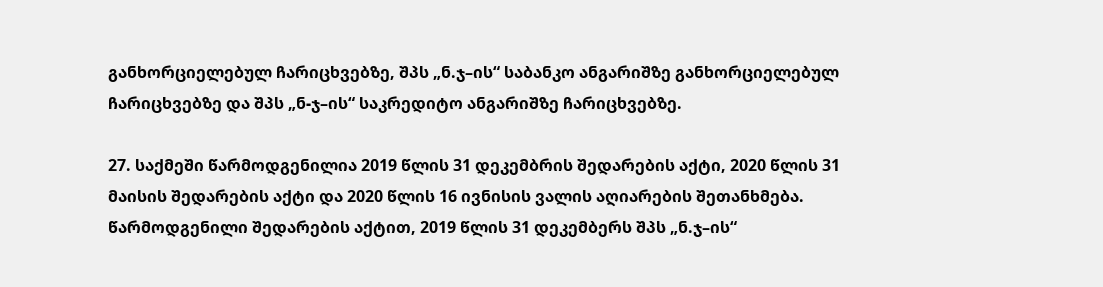განხორციელებულ ჩარიცხვებზე, შპს „ნ.ჯ–ის“ საბანკო ანგარიშზე განხორციელებულ ჩარიცხვებზე და შპს „ნ-ჯ–ის“ საკრედიტო ანგარიშზე ჩარიცხვებზე.

27. საქმეში წარმოდგენილია 2019 წლის 31 დეკემბრის შედარების აქტი, 2020 წლის 31 მაისის შედარების აქტი და 2020 წლის 16 ივნისის ვალის აღიარების შეთანხმება. წარმოდგენილი შედარების აქტით, 2019 წლის 31 დეკემბერს შპს „ნ.ჯ–ის“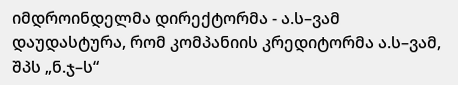იმდროინდელმა დირექტორმა - ა.ს–ვამ დაუდასტურა, რომ კომპანიის კრედიტორმა ა.ს–ვამ, შპს „ნ.ჯ–ს“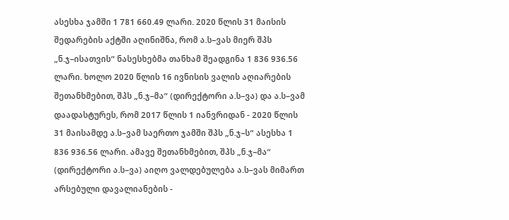ასესხა ჯამში 1 781 660.49 ლარი. 2020 წლის 31 მაისის შედარების აქტში აღინიშნა, რომ ა.ს–ვას მიერ შპს „ნ.ჯ–ისათვის“ ნასესხებმა თანხამ შეადგინა 1 836 936.56 ლარი. ხოლო 2020 წლის 16 ივნისის ვალის აღიარების შეთანხმებით, შპს „ნ.ჯ–მა“ (დირექტორი ა.ს–ვა) და ა.ს–ვამ დაადასტურეს, რომ 2017 წლის 1 იანვრიდან - 2020 წლის 31 მაისამდე ა.ს–ვამ საერთო ჯამში შპს „ნ.ჯ–ს“ ასესხა 1 836 936.56 ლარი. ამავე შეთანხმებით, შპს „ნ.ჯ–მა“ (დირექტორი ა.ს–ვა) აიღო ვალდებულება ა.ს–ვას მიმართ არსებული დავალიანების -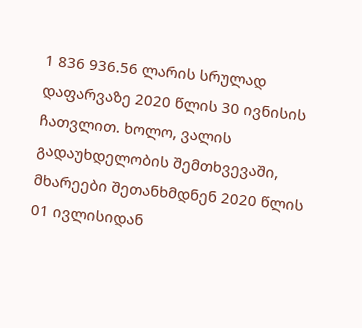1 836 936.56 ლარის სრულად დაფარვაზე 2020 წლის 30 ივნისის ჩათვლით. ხოლო, ვალის გადაუხდელობის შემთხვევაში, მხარეები შეთანხმდნენ 2020 წლის 01 ივლისიდან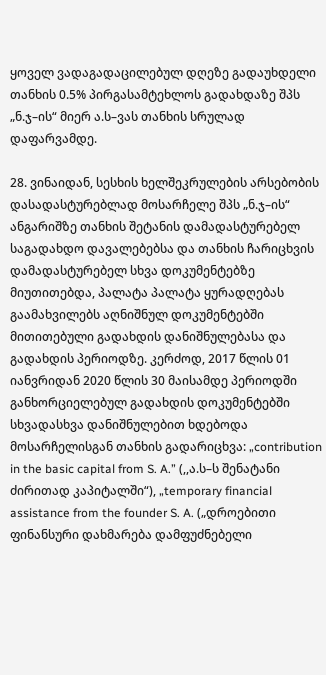ყოველ ვადაგადაცილებულ დღეზე გადაუხდელი თანხის 0.5% პირგასამტეხლოს გადახდაზე შპს „ნ.ჯ–ის“ მიერ ა.ს–ვას თანხის სრულად დაფარვამდე.

28. ვინაიდან, სესხის ხელშეკრულების არსებობის დასადასტურებლად მოსარჩელე შპს „ნ.ჯ–ის“ ანგარიშზე თანხის შეტანის დამადასტურებელ საგადახდო დავალებებსა და თანხის ჩარიცხვის დამადასტურებელ სხვა დოკუმენტებზე მიუთითებდა, პალატა პალატა ყურადღებას გაამახვილებს აღნიშნულ დოკუმენტებში მითითებული გადახდის დანიშნულებასა და გადახდის პერიოდზე. კერძოდ, 2017 წლის 01 იანვრიდან 2020 წლის 30 მაისამდე პერიოდში განხორციელებულ გადახდის დოკუმენტებში სხვადასხვა დანიშნულებით ხდებოდა მოსარჩელისგან თანხის გადარიცხვა: „contribution in the basic capital from S. A.” (,,ა.ს–ს შენატანი ძირითად კაპიტალში“), „temporary financial assistance from the founder S. A. („დროებითი ფინანსური დახმარება დამფუძნებელი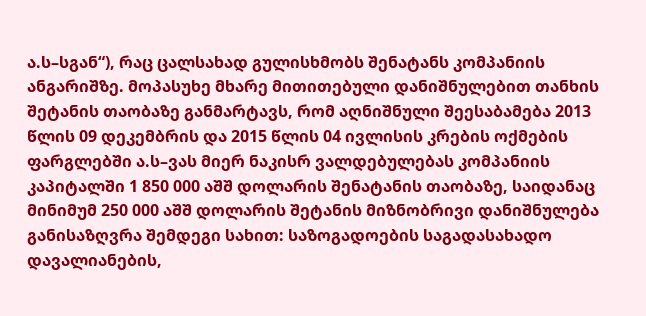ა.ს–სგან“), რაც ცალსახად გულისხმობს შენატანს კომპანიის ანგარიშზე. მოპასუხე მხარე მითითებული დანიშნულებით თანხის შეტანის თაობაზე განმარტავს, რომ აღნიშნული შეესაბამება 2013 წლის 09 დეკემბრის და 2015 წლის 04 ივლისის კრების ოქმების ფარგლებში ა.ს–ვას მიერ ნაკისრ ვალდებულებას კომპანიის კაპიტალში 1 850 000 აშშ დოლარის შენატანის თაობაზე, საიდანაც მინიმუმ 250 000 აშშ დოლარის შეტანის მიზნობრივი დანიშნულება განისაზღვრა შემდეგი სახით: საზოგადოების საგადასახადო დავალიანების,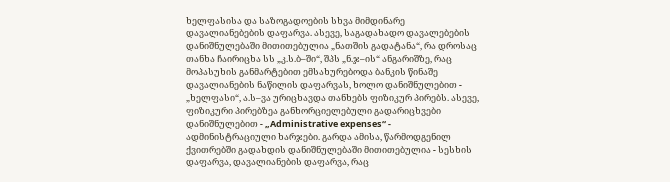ხელფასისა და საზოგადოების სხვა მიმდინარე დავალიანებების დაფარვა. ასევე, საგადახადო დავალებების დანიშნულებაში მითითებულია „ნათშის გადატანა“, რა დროსაც თანხა ჩაირიცხა სს „კ.ს.ბ–ში“, შპს „ნ.ჯ–ის“ ანგარიშზე, რაც მოპასუხის განმარტებით ემსახურებოდა ბანკის წინაშე დავალიანების ნაწილის დაფარვას, ხოლო დანიშნულებით - „ხელფასი“, ა.ს–ვა ურიცხავდა თანხებს ფიზიკურ პირებს. ასევე, ფიზიკური პირებზეა განხორციელებული გადარიცხვები დანიშნულებით - „Administrative expenses“ - ადმინისტრაციული ხარჯები. გარდა ამისა, წარმოდგენილ ქვითრებში გადახდის დანიშნულებაში მითითებულია - სესხის დაფარვა, დავალიანების დაფარვა, რაც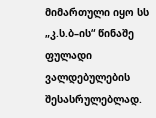მიმართული იყო სს „კ.ს.ბ–ის“ წინაშე ფულადი ვალდებულების შესასრულებლად.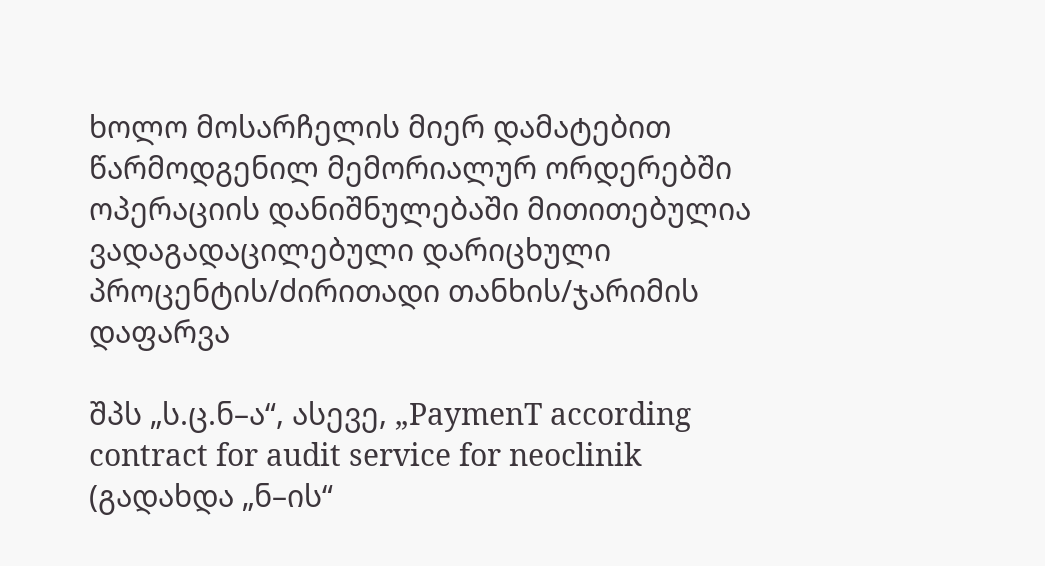ხოლო მოსარჩელის მიერ დამატებით წარმოდგენილ მემორიალურ ორდერებში ოპერაციის დანიშნულებაში მითითებულია ვადაგადაცილებული დარიცხული პროცენტის/ძირითადი თანხის/ჯარიმის დაფარვა

შპს „ს.ც.ნ–ა“, ასევე, „PaymenT according contract for audit service for neoclinik (გადახდა „ნ–ის“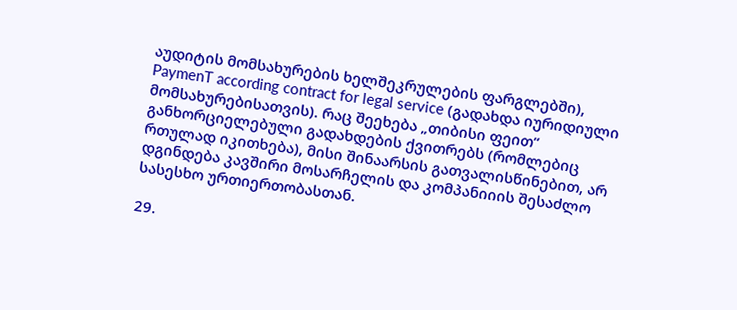აუდიტის მომსახურების ხელშეკრულების ფარგლებში), PaymenT according contract for legal service (გადახდა იურიდიული მომსახურებისათვის). რაც შეეხება „თიბისი ფეით“ განხორციელებული გადახდების ქვითრებს (რომლებიც რთულად იკითხება), მისი შინაარსის გათვალისწინებით, არ დგინდება კავშირი მოსარჩელის და კომპანიიის შესაძლო სასესხო ურთიერთობასთან.

29.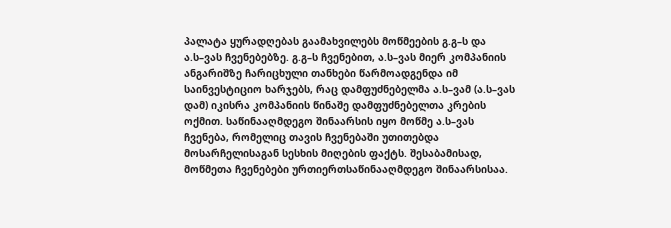პალატა ყურადღებას გაამახვილებს მოწმეების გ.გ–ს და ა.ს–ვას ჩვენებებზე. გ.გ–ს ჩვენებით, ა.ს–ვას მიერ კომპანიის ანგარიშზე ჩარიცხული თანხები წარმოადგენდა იმ საინვესტიციო ხარჯებს, რაც დამფუძნებელმა ა.ს–ვამ (ა.ს–ვას დამ) იკისრა კომპანიის წინაშე დამფუძნებელთა კრების ოქმით. საწინააღმდეგო შინაარსის იყო მოწმე ა.ს–ვას ჩვენება, რომელიც თავის ჩვენებაში უთითებდა მოსარჩელისაგან სესხის მიღების ფაქტს. შესაბამისად, მოწმეთა ჩვენებები ურთიერთსაწინააღმდეგო შინაარსისაა.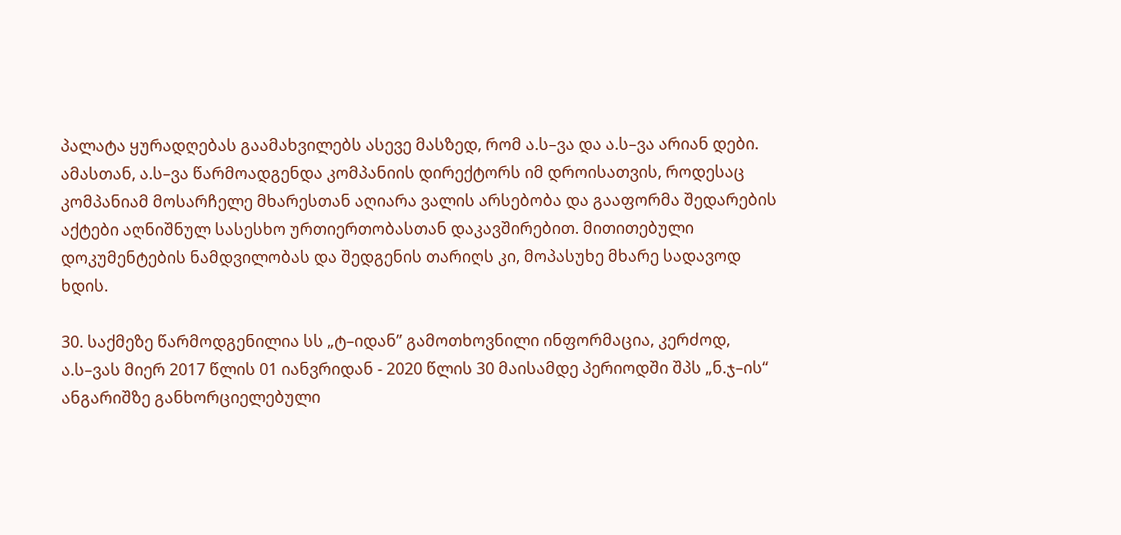პალატა ყურადღებას გაამახვილებს ასევე მასზედ, რომ ა.ს–ვა და ა.ს–ვა არიან დები. ამასთან, ა.ს–ვა წარმოადგენდა კომპანიის დირექტორს იმ დროისათვის, როდესაც კომპანიამ მოსარჩელე მხარესთან აღიარა ვალის არსებობა და გააფორმა შედარების აქტები აღნიშნულ სასესხო ურთიერთობასთან დაკავშირებით. მითითებული დოკუმენტების ნამდვილობას და შედგენის თარიღს კი, მოპასუხე მხარე სადავოდ ხდის.

30. საქმეზე წარმოდგენილია სს „ტ–იდან’’ გამოთხოვნილი ინფორმაცია, კერძოდ, ა.ს–ვას მიერ 2017 წლის 01 იანვრიდან - 2020 წლის 30 მაისამდე პერიოდში შპს „ნ.ჯ–ის“ ანგარიშზე განხორციელებული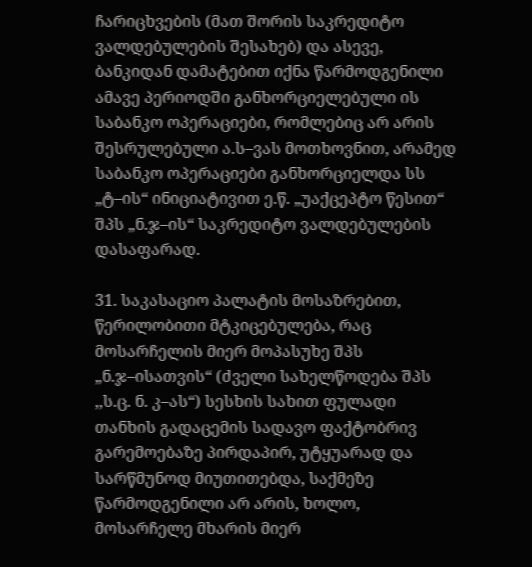ჩარიცხვების (მათ შორის საკრედიტო ვალდებულების შესახებ) და ასევე, ბანკიდან დამატებით იქნა წარმოდგენილი ამავე პერიოდში განხორციელებული ის საბანკო ოპერაციები, რომლებიც არ არის შესრულებული ა.ს–ვას მოთხოვნით, არამედ საბანკო ოპერაციები განხორციელდა სს „ტ–ის“ ინიციატივით ე.წ. „უაქცეპტო წესით“ შპს „ნ.ჯ–ის“ საკრედიტო ვალდებულების დასაფარად.

31. საკასაციო პალატის მოსაზრებით, წერილობითი მტკიცებულება, რაც მოსარჩელის მიერ მოპასუხე შპს „ნ.ჯ–ისათვის“ (ძველი სახელწოდება შპს ,,ს.ც. ნ. კ–ას“) სესხის სახით ფულადი თანხის გადაცემის სადავო ფაქტობრივ გარემოებაზე პირდაპირ, უტყუარად და სარწმუნოდ მიუთითებდა, საქმეზე წარმოდგენილი არ არის, ხოლო, მოსარჩელე მხარის მიერ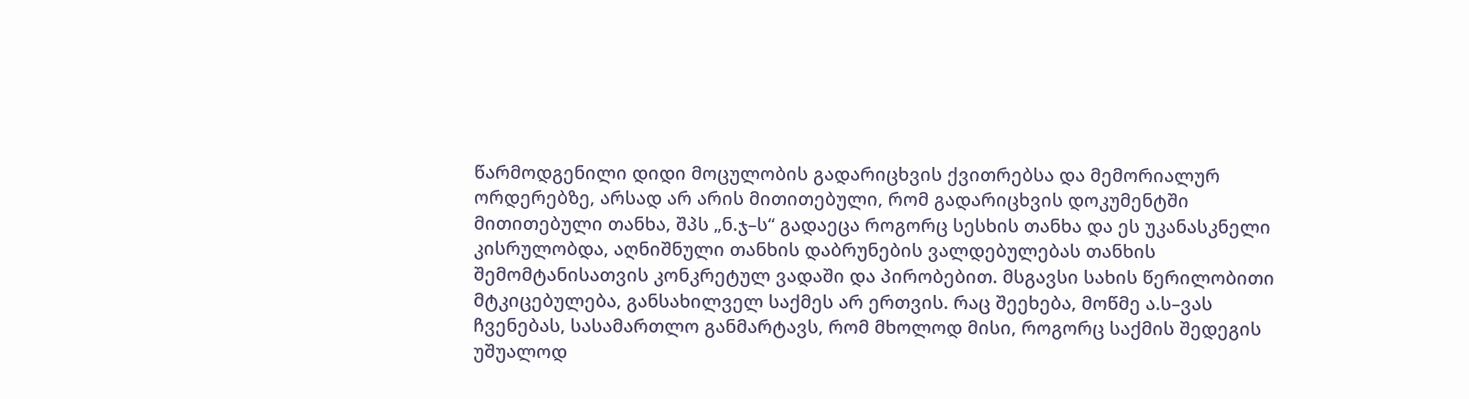წარმოდგენილი დიდი მოცულობის გადარიცხვის ქვითრებსა და მემორიალურ ორდერებზე, არსად არ არის მითითებული, რომ გადარიცხვის დოკუმენტში მითითებული თანხა, შპს „ნ.ჯ–ს“ გადაეცა როგორც სესხის თანხა და ეს უკანასკნელი კისრულობდა, აღნიშნული თანხის დაბრუნების ვალდებულებას თანხის შემომტანისათვის კონკრეტულ ვადაში და პირობებით. მსგავსი სახის წერილობითი მტკიცებულება, განსახილველ საქმეს არ ერთვის. რაც შეეხება, მოწმე ა.ს–ვას ჩვენებას, სასამართლო განმარტავს, რომ მხოლოდ მისი, როგორც საქმის შედეგის უშუალოდ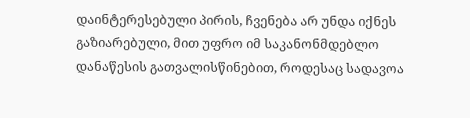დაინტერესებული პირის, ჩვენება არ უნდა იქნეს გაზიარებული, მით უფრო იმ საკანონმდებლო დანაწესის გათვალისწინებით, როდესაც სადავოა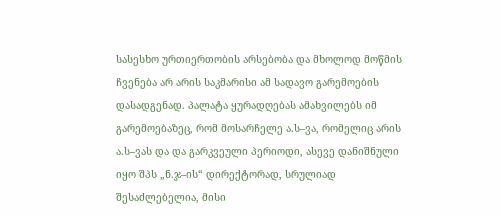სასესხო ურთიერთობის არსებობა და მხოლოდ მოწმის ჩვენება არ არის საკმარისი ამ სადავო გარემოების დასადგენად. პალატა ყურადღებას ამახვილებს იმ გარემოებაზეც, რომ მოსარჩელე ა.ს–ვა, რომელიც არის ა.ს–ვას და და გარკვეული პერიოდი, ასევე დანიშნული იყო შპს „ნ.ჯ–ის“ დირექტორად, სრულიად შესაძლებელია, მისი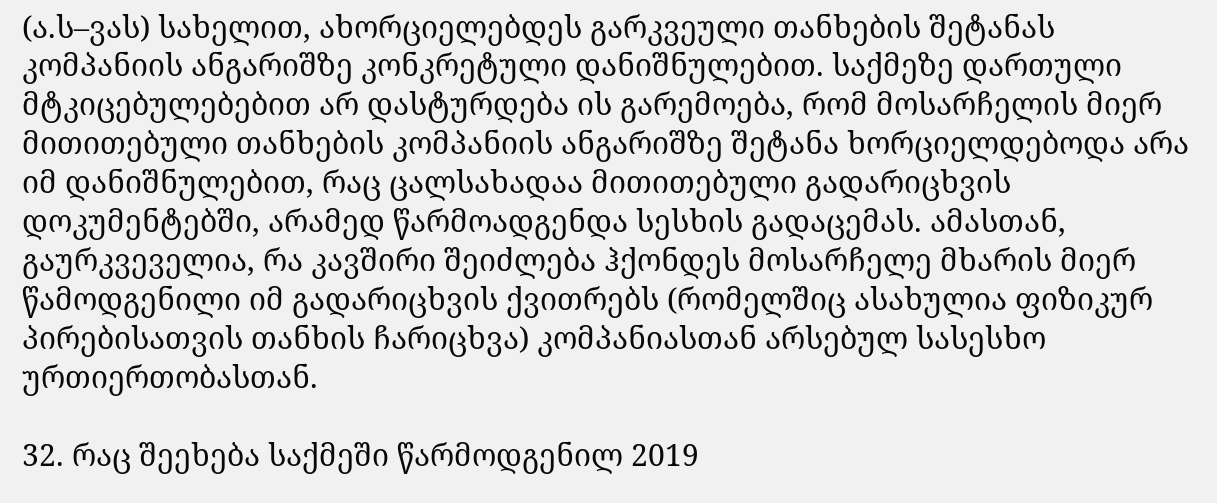(ა.ს–ვას) სახელით, ახორციელებდეს გარკვეული თანხების შეტანას კომპანიის ანგარიშზე კონკრეტული დანიშნულებით. საქმეზე დართული მტკიცებულებებით არ დასტურდება ის გარემოება, რომ მოსარჩელის მიერ მითითებული თანხების კომპანიის ანგარიშზე შეტანა ხორციელდებოდა არა იმ დანიშნულებით, რაც ცალსახადაა მითითებული გადარიცხვის დოკუმენტებში, არამედ წარმოადგენდა სესხის გადაცემას. ამასთან, გაურკვეველია, რა კავშირი შეიძლება ჰქონდეს მოსარჩელე მხარის მიერ წამოდგენილი იმ გადარიცხვის ქვითრებს (რომელშიც ასახულია ფიზიკურ პირებისათვის თანხის ჩარიცხვა) კომპანიასთან არსებულ სასესხო ურთიერთობასთან.

32. რაც შეეხება საქმეში წარმოდგენილ 2019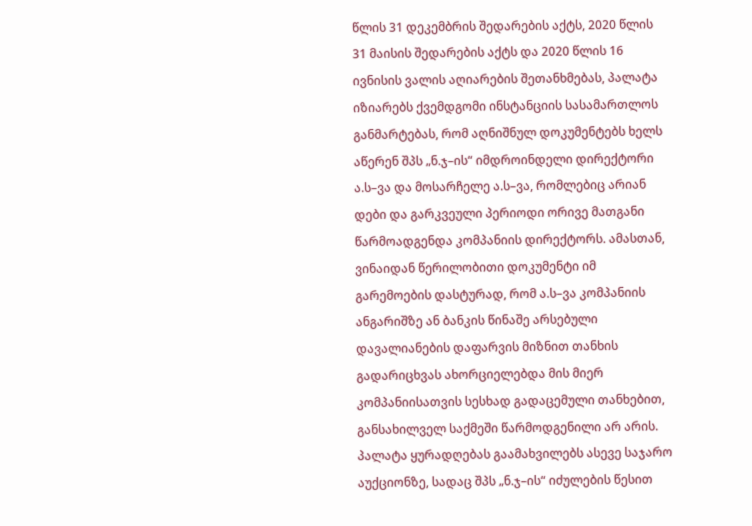წლის 31 დეკემბრის შედარების აქტს, 2020 წლის 31 მაისის შედარების აქტს და 2020 წლის 16 ივნისის ვალის აღიარების შეთანხმებას, პალატა იზიარებს ქვემდგომი ინსტანციის სასამართლოს განმარტებას, რომ აღნიშნულ დოკუმენტებს ხელს აწერენ შპს „ნ.ჯ–ის“ იმდროინდელი დირექტორი ა.ს–ვა და მოსარჩელე ა.ს–ვა, რომლებიც არიან დები და გარკვეული პერიოდი ორივე მათგანი წარმოადგენდა კომპანიის დირექტორს. ამასთან, ვინაიდან წერილობითი დოკუმენტი იმ გარემოების დასტურად, რომ ა.ს–ვა კომპანიის ანგარიშზე ან ბანკის წინაშე არსებული დავალიანების დაფარვის მიზნით თანხის გადარიცხვას ახორციელებდა მის მიერ კომპანიისათვის სესხად გადაცემული თანხებით, განსახილველ საქმეში წარმოდგენილი არ არის. პალატა ყურადღებას გაამახვილებს ასევე საჯარო აუქციონზე, სადაც შპს „ნ.ჯ–ის“ იძულების წესით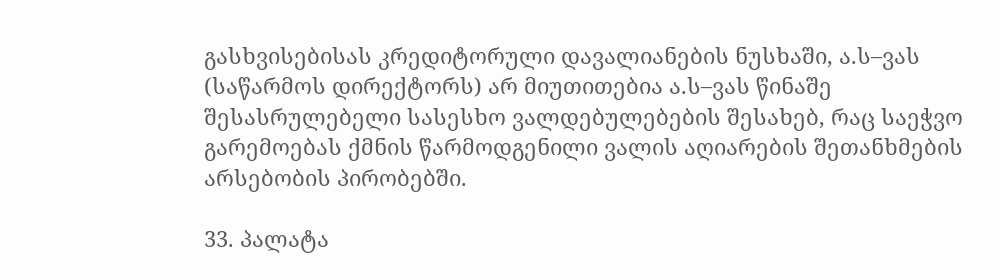გასხვისებისას კრედიტორული დავალიანების ნუსხაში, ა.ს–ვას (საწარმოს დირექტორს) არ მიუთითებია ა.ს–ვას წინაშე შესასრულებელი სასესხო ვალდებულებების შესახებ, რაც საეჭვო გარემოებას ქმნის წარმოდგენილი ვალის აღიარების შეთანხმების არსებობის პირობებში.

33. პალატა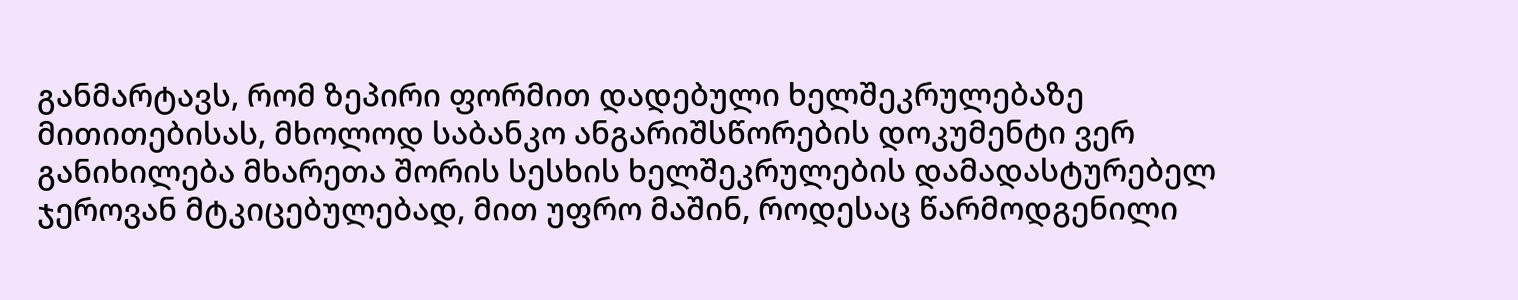განმარტავს, რომ ზეპირი ფორმით დადებული ხელშეკრულებაზე მითითებისას, მხოლოდ საბანკო ანგარიშსწორების დოკუმენტი ვერ განიხილება მხარეთა შორის სესხის ხელშეკრულების დამადასტურებელ ჯეროვან მტკიცებულებად, მით უფრო მაშინ, როდესაც წარმოდგენილი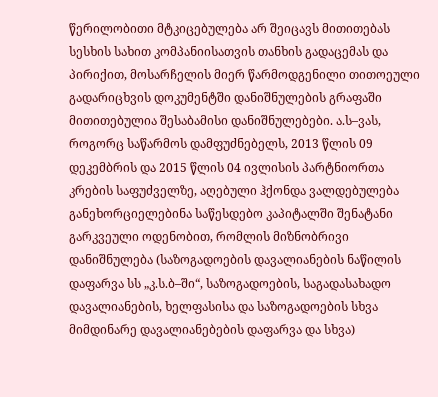წერილობითი მტკიცებულება არ შეიცავს მითითებას სესხის სახით კომპანიისათვის თანხის გადაცემას და პირიქით, მოსარჩელის მიერ წარმოდგენილი თითოეული გადარიცხვის დოკუმენტში დანიშნულების გრაფაში მითითებულია შესაბამისი დანიშნულებები. ა.ს–ვას, როგორც საწარმოს დამფუძნებელს, 2013 წლის 09 დეკემბრის და 2015 წლის 04 ივლისის პარტნიორთა კრების საფუძველზე, აღებული ჰქონდა ვალდებულება განეხორციელებინა საწესდებო კაპიტალში შენატანი გარკვეული ოდენობით, რომლის მიზნობრივი დანიშნულება (საზოგადოების დავალიანების ნაწილის დაფარვა სს „კ.ს.ბ–ში“, საზოგადოების, საგადასახადო დავალიანების, ხელფასისა და საზოგადოების სხვა მიმდინარე დავალიანებების დაფარვა და სხვა)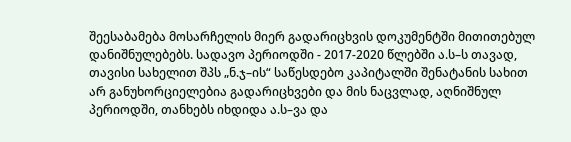შეესაბამება მოსარჩელის მიერ გადარიცხვის დოკუმენტში მითითებულ დანიშნულებებს. სადავო პერიოდში - 2017-2020 წლებში ა.ს–ს თავად, თავისი სახელით შპს „ნ.ჯ–ის“ საწესდებო კაპიტალში შენატანის სახით არ განუხორციელებია გადარიცხვები და მის ნაცვლად, აღნიშნულ პერიოდში, თანხებს იხდიდა ა.ს–ვა და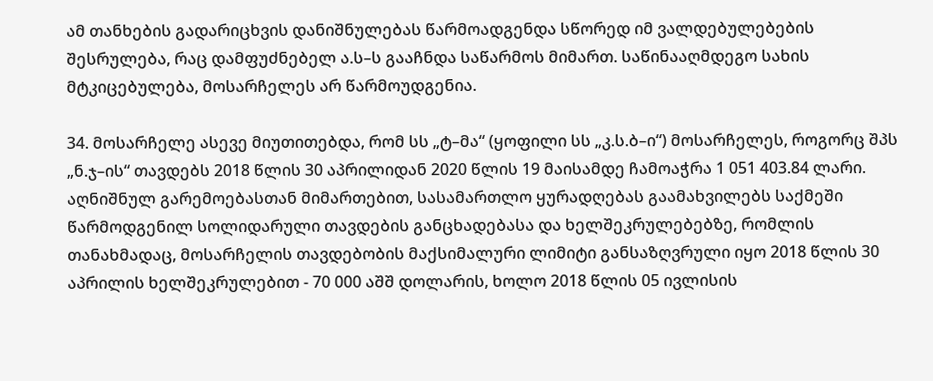ამ თანხების გადარიცხვის დანიშნულებას წარმოადგენდა სწორედ იმ ვალდებულებების შესრულება, რაც დამფუძნებელ ა.ს–ს გააჩნდა საწარმოს მიმართ. საწინააღმდეგო სახის მტკიცებულება, მოსარჩელეს არ წარმოუდგენია.

34. მოსარჩელე ასევე მიუთითებდა, რომ სს „ტ–მა“ (ყოფილი სს „კ.ს.ბ–ი“) მოსარჩელეს, როგორც შპს „ნ.ჯ–ის“ თავდებს 2018 წლის 30 აპრილიდან 2020 წლის 19 მაისამდე ჩამოაჭრა 1 051 403.84 ლარი. აღნიშნულ გარემოებასთან მიმართებით, სასამართლო ყურადღებას გაამახვილებს საქმეში წარმოდგენილ სოლიდარული თავდების განცხადებასა და ხელშეკრულებებზე, რომლის თანახმადაც, მოსარჩელის თავდებობის მაქსიმალური ლიმიტი განსაზღვრული იყო 2018 წლის 30 აპრილის ხელშეკრულებით - 70 000 აშშ დოლარის, ხოლო 2018 წლის 05 ივლისის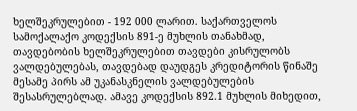ხელშეკრულებით - 192 000 ლარით. საქართველოს სამოქალაქო კოდექსის 891-ე მუხლის თანახმად, თავდებობის ხელშეკრულებით თავდები კისრულობს ვალდებულებას, თავდებად დაუდგეს კრედიტორის წინაშე მესამე პირს ამ უკანასკნელის ვალდებულების შესასრულებლად. ამავე კოდექსის 892.1 მუხლის მიხედით,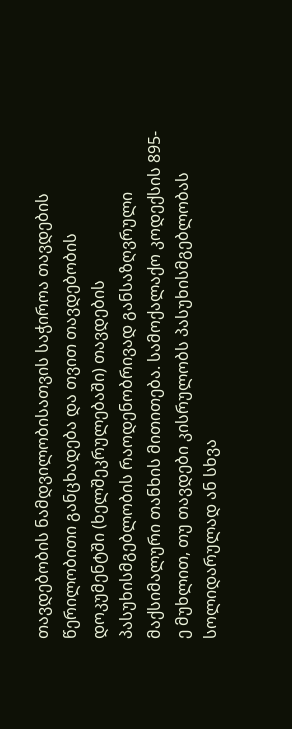თავდებობის ნამდვილობისათვის საჭიროა თავდების წერილობითი განცხადება და თვით თავდებობის დოკუმენტში (ხელშეკრულებაში) თავდების პასუხისმგებლობის რაოდენობრივად განსაზღვრული მაქსიმალური თანხის მითითება. სამოქალაქო კოდექსის 895-ე მუხლით, თუ თავდები კისრულობს პასუხისმგებლობას სოლიდარულად ან სხვა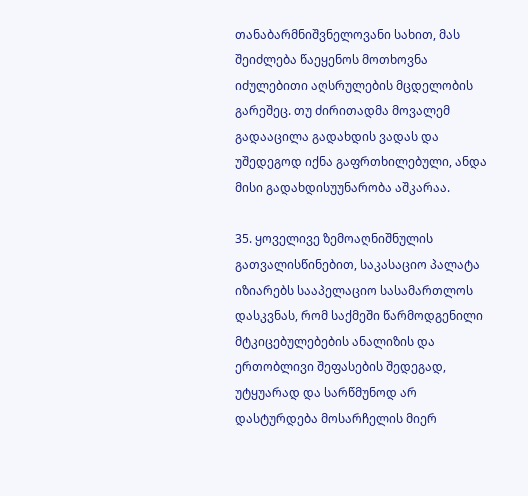თანაბარმნიშვნელოვანი სახით, მას შეიძლება წაეყენოს მოთხოვნა იძულებითი აღსრულების მცდელობის გარეშეც. თუ ძირითადმა მოვალემ გადააცილა გადახდის ვადას და უშედეგოდ იქნა გაფრთხილებული, ანდა მისი გადახდისუუნარობა აშკარაა.

35. ყოველივე ზემოაღნიშნულის გათვალისწინებით, საკასაციო პალატა იზიარებს სააპელაციო სასამართლოს დასკვნას, რომ საქმეში წარმოდგენილი მტკიცებულებების ანალიზის და ერთობლივი შეფასების შედეგად, უტყუარად და სარწმუნოდ არ დასტურდება მოსარჩელის მიერ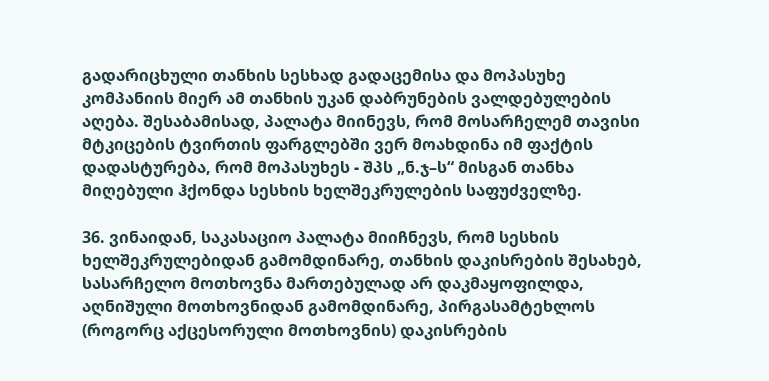გადარიცხული თანხის სესხად გადაცემისა და მოპასუხე კომპანიის მიერ ამ თანხის უკან დაბრუნების ვალდებულების აღება. შესაბამისად, პალატა მიინევს, რომ მოსარჩელემ თავისი მტკიცების ტვირთის ფარგლებში ვერ მოახდინა იმ ფაქტის დადასტურება, რომ მოპასუხეს - შპს „ნ.ჯ–ს“ მისგან თანხა მიღებული ჰქონდა სესხის ხელშეკრულების საფუძველზე.

36. ვინაიდან, საკასაციო პალატა მიიჩნევს, რომ სესხის ხელშეკრულებიდან გამომდინარე, თანხის დაკისრების შესახებ, სასარჩელო მოთხოვნა მართებულად არ დაკმაყოფილდა, აღნიშული მოთხოვნიდან გამომდინარე, პირგასამტეხლოს (როგორც აქცესორული მოთხოვნის) დაკისრების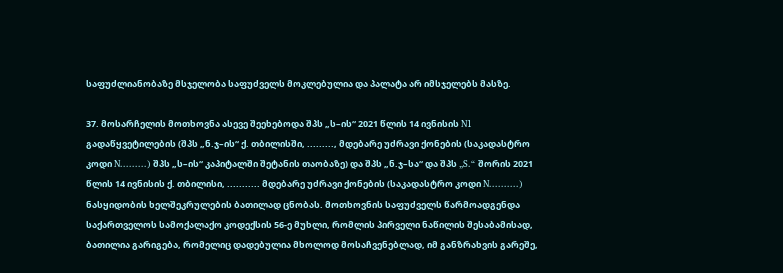საფუძლიანობაზე მსჯელობა საფუძველს მოკლებულია და პალატა არ იმსჯელებს მასზე.

37. მოსარჩელის მოთხოვნა ასევე შეეხებოდა შპს „ს–ის“ 2021 წლის 14 ივნისის N1 გადაწყვეტილების (შპს „ნ.ჯ–ის“ ქ. თბილისში, ........., მდებარე უძრავი ქონების (საკადასტრო კოდი N.........) შპს „ს–ის“ კაპიტალში შეტანის თაობაზე) და შპს „ნ.ჯ–სა“ და შპს „S.“ შორის 2021 წლის 14 ივნისის ქ. თბილისი, ........... მდებარე უძრავი ქონების (საკადასტრო კოდი N..........) ნასყიდობის ხელშეკრულების ბათილად ცნობას. მოთხოვნის საფუძველს წარმოადგენდა საქართველოს სამოქალაქო კოდექსის 56-ე მუხლი, რომლის პირველი ნაწილის შესაბამისად, ბათილია გარიგება, რომელიც დადებულია მხოლოდ მოსაჩვენებლად, იმ განზრახვის გარეშე,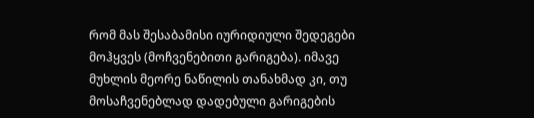რომ მას შესაბამისი იურიდიული შედეგები მოჰყვეს (მოჩვენებითი გარიგება). იმავე მუხლის მეორე ნაწილის თანახმად კი, თუ მოსაჩვენებლად დადებული გარიგების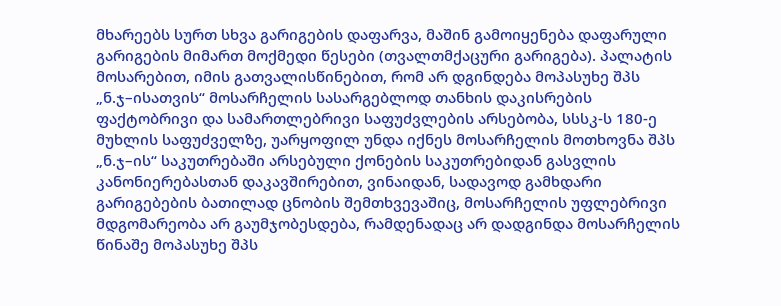მხარეებს სურთ სხვა გარიგების დაფარვა, მაშინ გამოიყენება დაფარული გარიგების მიმართ მოქმედი წესები (თვალთმქაცური გარიგება). პალატის მოსარებით, იმის გათვალისწინებით, რომ არ დგინდება მოპასუხე შპს „ნ.ჯ–ისათვის“ მოსარჩელის სასარგებლოდ თანხის დაკისრების ფაქტობრივი და სამართლებრივი საფუძვლების არსებობა, სსსკ-ს 180-ე მუხლის საფუძველზე, უარყოფილ უნდა იქნეს მოსარჩელის მოთხოვნა შპს „ნ.ჯ–ის“ საკუთრებაში არსებული ქონების საკუთრებიდან გასვლის კანონიერებასთან დაკავშირებით, ვინაიდან, სადავოდ გამხდარი გარიგებების ბათილად ცნობის შემთხვევაშიც, მოსარჩელის უფლებრივი მდგომარეობა არ გაუმჯობესდება, რამდენადაც არ დადგინდა მოსარჩელის წინაშე მოპასუხე შპს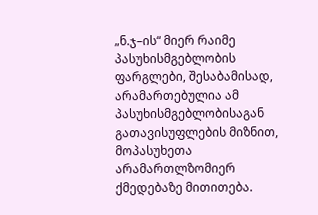„ნ.ჯ–ის“ მიერ რაიმე პასუხისმგებლობის ფარგლები, შესაბამისად, არამართებულია ამ პასუხისმგებლობისაგან გათავისუფლების მიზნით, მოპასუხეთა არამართლზომიერ ქმედებაზე მითითება.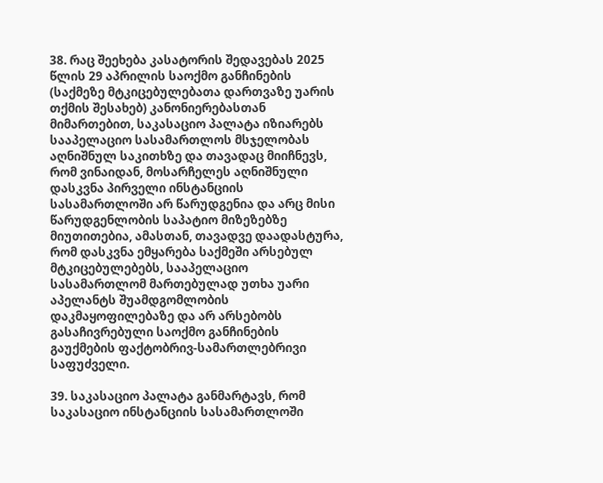38. რაც შეეხება კასატორის შედავებას 2025 წლის 29 აპრილის საოქმო განჩინების (საქმეზე მტკიცებულებათა დართვაზე უარის თქმის შესახებ) კანონიერებასთან მიმართებით, საკასაციო პალატა იზიარებს სააპელაციო სასამართლოს მსჯელობას აღნიშნულ საკითხზე და თავადაც მიიჩნევს, რომ ვინაიდან, მოსარჩელეს აღნიშნული დასკვნა პირველი ინსტანციის სასამართლოში არ წარუდგენია და არც მისი წარუდგენლობის საპატიო მიზეზებზე მიუთითებია, ამასთან, თავადვე დაადასტურა, რომ დასკვნა ემყარება საქმეში არსებულ მტკიცებულებებს, სააპელაციო სასამართლომ მართებულად უთხა უარი აპელანტს შუამდგომლობის დაკმაყოფილებაზე და არ არსებობს გასაჩივრებული საოქმო განჩინების გაუქმების ფაქტობრივ-სამართლებრივი საფუძველი.

39. საკასაციო პალატა განმარტავს, რომ საკასაციო ინსტანციის სასამართლოში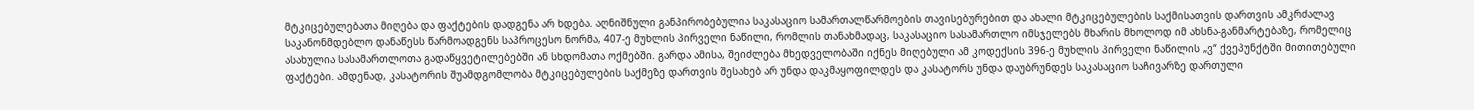მტკიცებულებათა მიღება და ფაქტების დადგენა არ ხდება. აღნიშნული განპირობებულია საკასაციო სამართალწარმოების თავისებურებით და ახალი მტკიცებულების საქმისათვის დართვის ამკრძალავ საკანონმდებლო დანაწესს წარმოადგენს საპროცესო ნორმა, 407-ე მუხლის პირველი ნაწილი, რომლის თანახმადაც, საკასაციო სასამართლო იმსჯელებს მხარის მხოლოდ იმ ახსნა-განმარტებაზე, რომელიც ასახულია სასამართლოთა გადაწყვეტილებებში ან სხდომათა ოქმებში. გარდა ამისა, შეიძლება მხედველობაში იქნეს მიღებული ამ კოდექსის 396-ე მუხლის პირველი ნაწილის „ვ“ ქვეპუნქტში მითითებული ფაქტები. ამდენად, კასატორის შუამდგომლობა მტკიცებულების საქმეზე დართვის შესახებ არ უნდა დაკმაყოფილდეს და კასატორს უნდა დაუბრუნდეს საკასაციო საჩივარზე დართული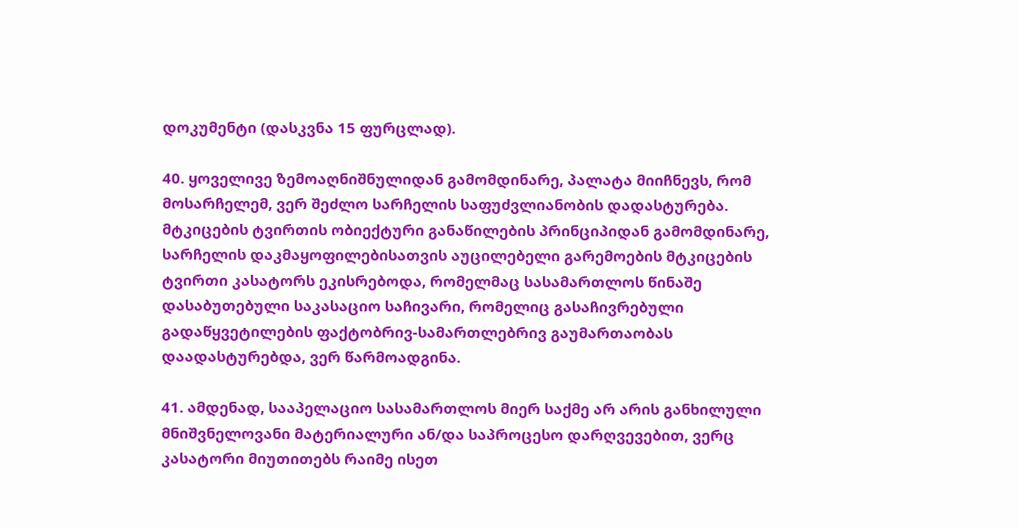დოკუმენტი (დასკვნა 15 ფურცლად).

40. ყოველივე ზემოაღნიშნულიდან გამომდინარე, პალატა მიიჩნევს, რომ მოსარჩელემ, ვერ შეძლო სარჩელის საფუძვლიანობის დადასტურება. მტკიცების ტვირთის ობიექტური განაწილების პრინციპიდან გამომდინარე, სარჩელის დაკმაყოფილებისათვის აუცილებელი გარემოების მტკიცების ტვირთი კასატორს ეკისრებოდა, რომელმაც სასამართლოს წინაშე დასაბუთებული საკასაციო საჩივარი, რომელიც გასაჩივრებული გადაწყვეტილების ფაქტობრივ-სამართლებრივ გაუმართაობას დაადასტურებდა, ვერ წარმოადგინა.

41. ამდენად, სააპელაციო სასამართლოს მიერ საქმე არ არის განხილული მნიშვნელოვანი მატერიალური ან/და საპროცესო დარღვევებით, ვერც კასატორი მიუთითებს რაიმე ისეთ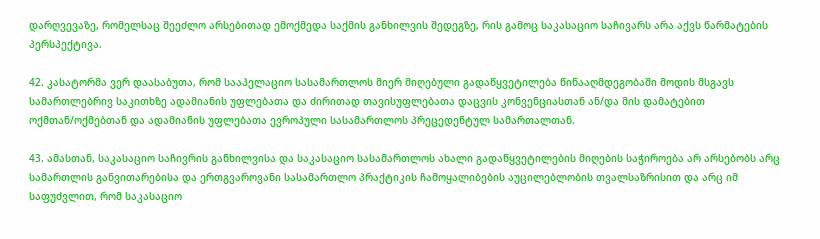დარღვევაზე, რომელსაც შეეძლო არსებითად ემოქმედა საქმის განხილვის შედეგზე, რის გამოც საკასაციო საჩივარს არა აქვს წარმატების პერსპექტივა.

42. კასატორმა ვერ დაასაბუთა, რომ სააპელაციო სასამართლოს მიერ მიღებული გადაწყვეტილება წინააღმდეგობაში მოდის მსგავს სამართლებრივ საკითხზე ადამიანის უფლებათა და ძირითად თავისუფლებათა დაცვის კონვენციასთან ან/და მის დამატებით ოქმთან/ოქმებთან და ადამიანის უფლებათა ევროპული სასამართლოს პრეცედენტულ სამართალთან.

43. ამასთან, საკასაციო საჩივრის განხილვისა და საკასაციო სასამართლოს ახალი გადაწყვეტილების მიღების საჭიროება არ არსებობს არც სამართლის განვითარებისა და ერთგვაროვანი სასამართლო პრაქტიკის ჩამოყალიბების აუცილებლობის თვალსაზრისით და არც იმ საფუძვლით, რომ საკასაციო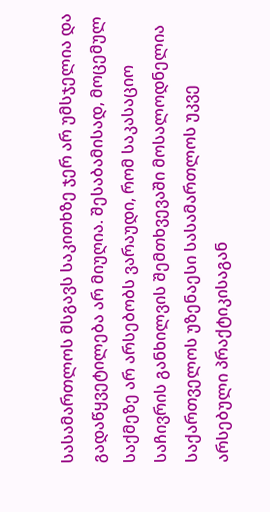სასამართლოს მსგავს საკითხზე ჯერ არ უმსჯელია და გადაწყვეტილება არ მიუღია. შესაბამისად, მოცემულ საქმეზე არ არსებობს ვარაუდი, რომ საკასაციო საჩივრის განხილვის შემთხვევაში მოსალოდნელია საქართველოს უზენაესი სასამართლოს უკვე არსებული პრაქტიკისაგან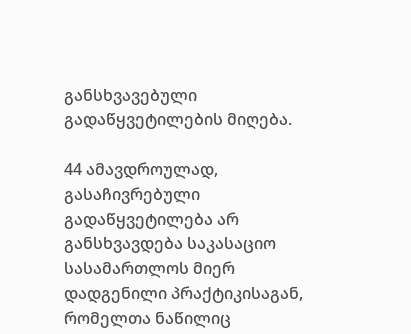განსხვავებული გადაწყვეტილების მიღება.

44 ამავდროულად, გასაჩივრებული გადაწყვეტილება არ განსხვავდება საკასაციო სასამართლოს მიერ დადგენილი პრაქტიკისაგან, რომელთა ნაწილიც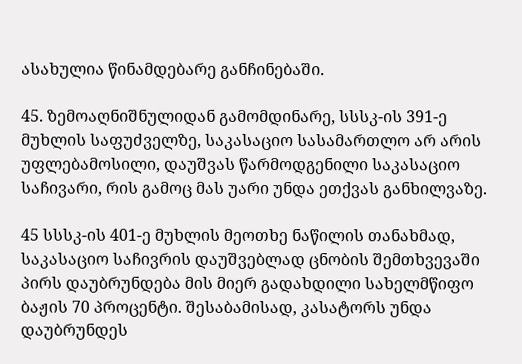ასახულია წინამდებარე განჩინებაში.

45. ზემოაღნიშნულიდან გამომდინარე, სსსკ-ის 391-ე მუხლის საფუძველზე, საკასაციო სასამართლო არ არის უფლებამოსილი, დაუშვას წარმოდგენილი საკასაციო საჩივარი, რის გამოც მას უარი უნდა ეთქვას განხილვაზე.

45 სსსკ-ის 401-ე მუხლის მეოთხე ნაწილის თანახმად, საკასაციო საჩივრის დაუშვებლად ცნობის შემთხვევაში პირს დაუბრუნდება მის მიერ გადახდილი სახელმწიფო ბაჟის 70 პროცენტი. შესაბამისად, კასატორს უნდა დაუბრუნდეს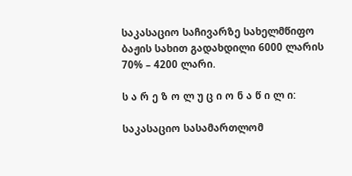საკასაციო საჩივარზე სახელმწიფო ბაჟის სახით გადახდილი 6000 ლარის 70% – 4200 ლარი.

ს ა რ ე ზ ო ლ უ ც ი ო ნ ა წ ი ლ ი:

საკასაციო სასამართლომ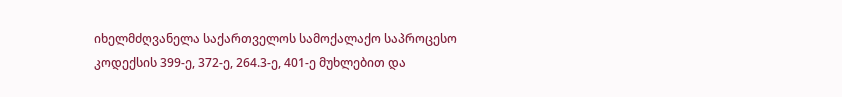იხელმძღვანელა საქართველოს სამოქალაქო საპროცესო კოდექსის 399-ე, 372-ე, 264.3-ე, 401-ე მუხლებით და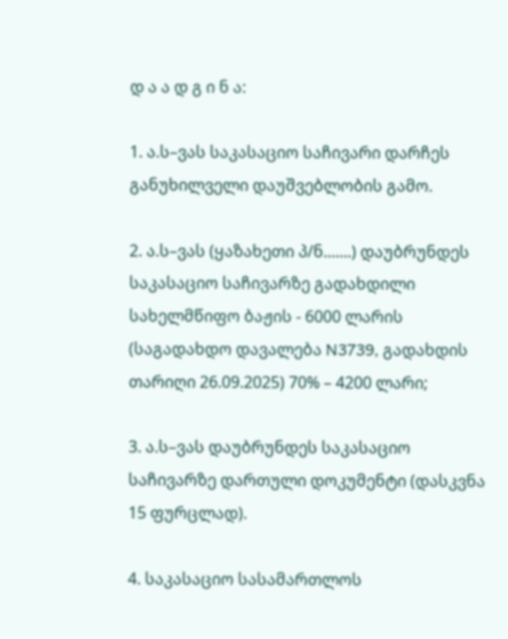დ ა ა დ გ ი ნ ა:

1. ა.ს–ვას საკასაციო საჩივარი დარჩეს განუხილველი დაუშვებლობის გამო.

2. ა.ს–ვას (ყაზახეთი პ/ნ.......) დაუბრუნდეს საკასაციო საჩივარზე გადახდილი სახელმწიფო ბაჟის - 6000 ლარის (საგადახდო დავალება N3739, გადახდის თარიღი 26.09.2025) 70% – 4200 ლარი;

3. ა.ს–ვას დაუბრუნდეს საკასაციო საჩივარზე დართული დოკუმენტი (დასკვნა 15 ფურცლად).

4. საკასაციო სასამართლოს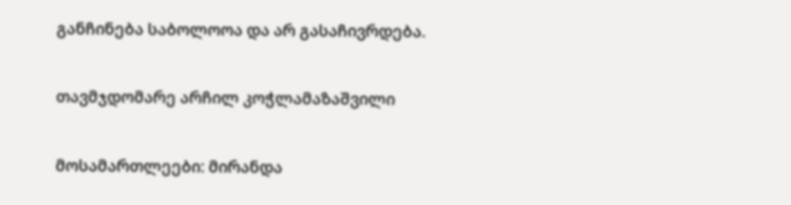განჩინება საბოლოოა და არ გასაჩივრდება.

თავმჯდომარე არჩილ კოჭლამაზაშვილი

მოსამართლეები: მირანდა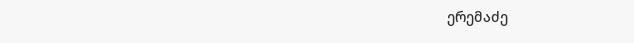ერემაძე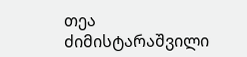თეა ძიმისტარაშვილი